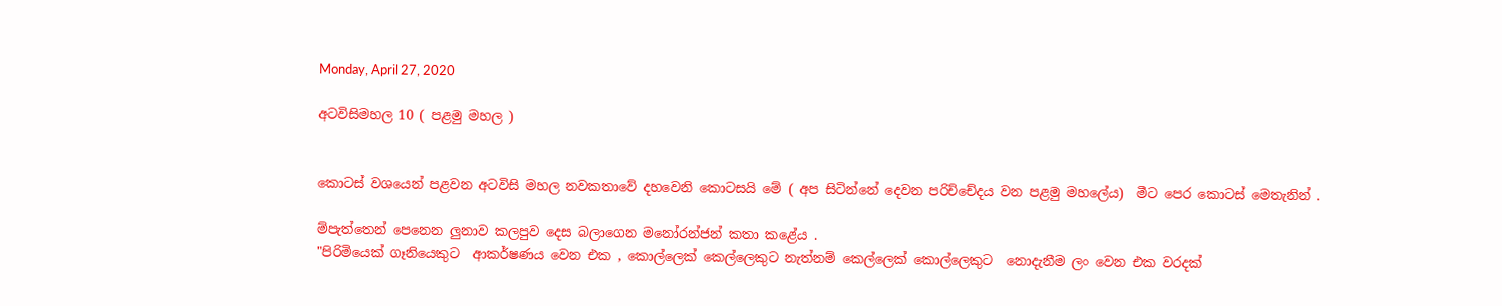Monday, April 27, 2020

අටවිසිමහල 10 ( පළමු මහල )


කොටස් වශයෙන් පළවන අටවිසි මහල නවකතාවේ දහවෙනි කොටසයි මේ ( අප සිටින්නේ දෙවන පරිච්චේදය වන පළමු මහලේය)  මීට පෙර කොටස් මෙතැනින් .

ම්පැත්තෙන් පෙනෙන ලුනාව කලපුව දෙස බලාගෙන මනෝරන්ජන් කතා කළේය .
"පිරිමියෙක් ගෑනියෙකුට  ආකර්ෂණය වෙන එක , කොල්ලෙක් කෙල්ලෙකුට නැත්නම් කෙල්ලෙක් කොල්ලෙකුට  නොදැනීම ලං වෙන එක වරදක්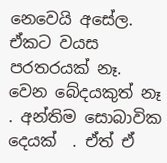නෙවෙයි අසේල. ඒකට වයස පරතරයක් නෑ. වෙන බේදයකුත් නෑ . අන්තිම සොබාවික දෙයක්  . ඒත් ඒ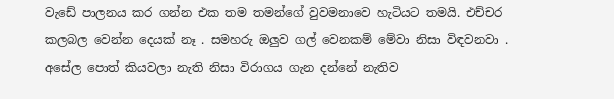වැඩේ පාලනය කර ගන්න එක තම තමන්ගේ වුවමනාවෙ හැටියට තමයි. එච්චර කලබල වෙන්න දෙයක් නෑ . සමහරු ඔලුව ගල් වෙනකම් මේවා නිසා විඳවනවා . අසේල පොත් කියවලා නැති නිසා විරාගය ගැන දන්නේ නැතිව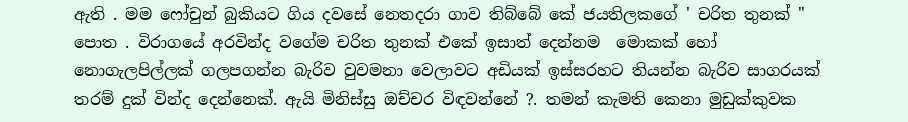ඇති . මම ෆෝචුන් බුකියට ගිය දවසේ නෙතදරා ගාව තිබ්බේ කේ ජයතිලකගේ ' චරිත තුනක් " පොත . විරාගයේ අරවින්ද වගේම චරිත තුනක් එකේ ඉසාත් දෙන්නම  මොකක් හෝ නොගැලපිල්ලක් ගලපගන්න බැරිව වුවමනා වෙලාවට අඩියක් ඉස්සරහට තියන්න බැරිව සාගරයක් තරම් දුක් වින්ද දෙන්නෙක්. ඇයි මිනිස්සු ඔච්චර විඳවන්නේ ?. තමන් කැමති කෙනා මුඩුක්කුවක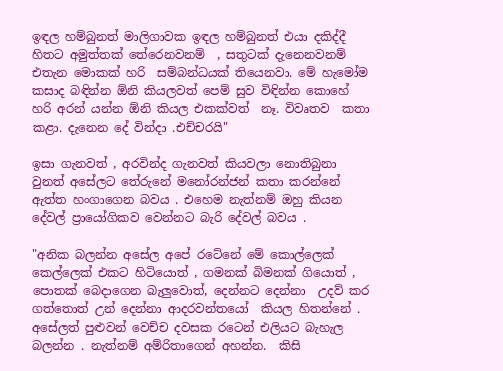ඉඳල හම්බුනත් මාලිගාවක ඉඳල හම්බුනත් එයා දකිද්දී හිතට අමුත්තක් තේරෙනවනම්  , සතුටක් දැනෙනවනම් එතැන මොකක් හරි  සම්බන්ධයක් තියෙනවා. මේ හැමෝම කසාද බඳින්න ඕනි කියලවත් පෙම් සුව විඳින්න කොහේ හරි අරන් යන්න ඕනි කියල එකක්වත්  නෑ. විවෘතව  කතා කළා. දැනෙන දේ වින්දා .එච්චරයි"

ඉසා ගැනවත් , අරවින්ද ගැනවත් කියවලා නොතිබුනා වුනත් අසේලට තේරුනේ මනෝරන්ජන් කතා කරන්නේ ඇත්ත හංගාගෙන බවය . එහෙම නැත්නම් ඔහු කියන දේවල් ප්‍රායෝගිකව වෙන්නට බැරි දේවල් බවය .

"අනික බලන්න අසේල අපේ රටේනේ මේ කොල්ලෙක් කෙල්ලෙක් එකට හිටියොත් , ගමනක් බිමනක් ගියොත් , පොතක් බෙදාගෙන බැලුවොත්, දෙන්නට දෙන්නා  උදව් කර ගත්තොත් උන් දෙන්නා ආදරවන්තයෝ  කියල හිතන්නේ . අසේලත් පුළුවන් වෙච්ච දවසක රටෙන් එලියට බැහැල බලන්න . නැත්නම් අම්රිතාගෙන් අහන්න.  කිසි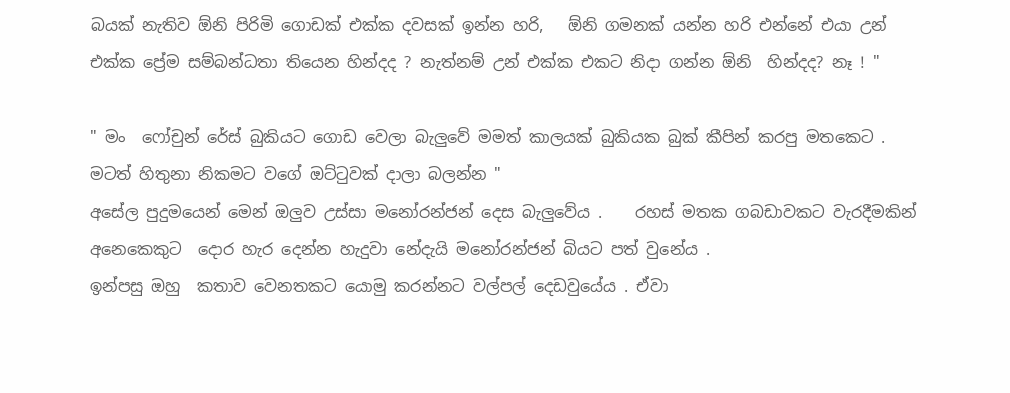බයක් නැතිව ඕනි පිරිමි ගොඩක් එක්ක දවසක් ඉන්න හරි,   ඕනි ගමනක් යන්න හරි එන්නේ එයා උන් එක්ක ප්‍රේම සම්බන්ධතා තියෙන හින්දද ? නැත්නම් උන් එක්ක එකට නිදා ගන්න ඕනි  හින්දද? නෑ ! "

" මං  ෆෝචුන් රේස් බුකියට ගොඩ වෙලා බැලුවේ මමත් කාලයක් බුකියක බුක් කීපින් කරපු මතකෙට . මටත් හිතුනා නිකමට වගේ ඔට්ටුවක් දාලා බලන්න "
අසේල පුදුමයෙන් මෙන් ඔලුව උස්සා මනෝරන්ජන් දෙස බැලුවේය .    රහස් මතක ගබඩාවකට වැරදීමකින් අනෙකෙකුට  දොර හැර දෙන්න හැදුවා නේදැයි මනෝරන්ජන් බියට පත් වුනේය .
ඉන්පසු ඔහු  කතාව වෙනතකට යොමු කරන්නට වල්පල් දෙඩවුයේය . ඒවා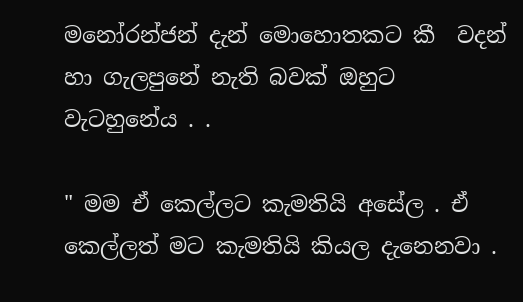මනෝරන්ජන් දැන් මොහොතකට කී  වදන් හා ගැලපුනේ නැති බවක් ඔහුට වැටහුනේය . .

" මම ඒ කෙල්ලට කැමතියි අසේල . ඒ කෙල්ලත් මට කැමතියි කියල දැනෙනවා .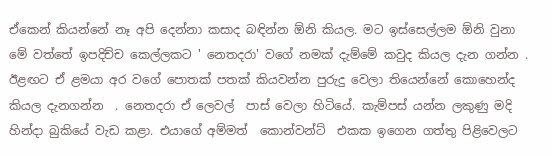ඒකෙන් කියන්නේ නෑ අපි දෙන්නා කසාද බඳින්න ඕනි කියල. මට ඉස්සෙල්ලම ඕනි වුනා මේ වත්තේ ඉපදිච්ච කෙල්ලකට ' නෙතදරා' වගේ නමක් දැම්මේ කවුද කියල දැන ගන්න . ඊළඟට ඒ ළමයා අර වගේ පොතක් පතක් කියවන්න පුරුදු වෙලා තියෙන්නේ කොහෙන්ද කියල දැනගන්න  . නෙතදරා ඒ ලෙවල්  පාස් වෙලා හිටියේ. කැම්පස් යන්න ලකුණු මදි හින්දා බුකියේ වැඩ කළා. එයාගේ අම්මත්  කොන්වන්ට්  එකක ඉගෙන ගත්තු පිළිවෙලට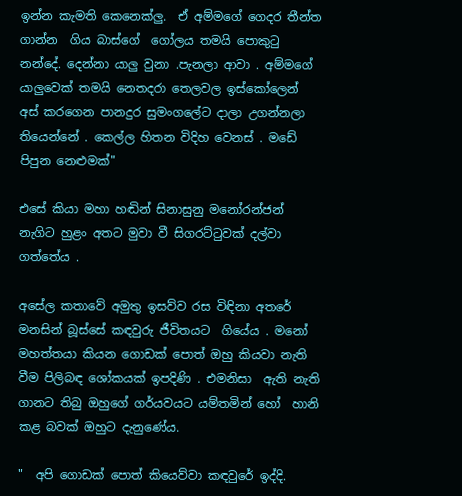ඉන්න කැමති කෙනෙක්ලු.  ඒ අම්මගේ ගෙදර තීන්ත ගාන්න  ගිය බාස්ගේ  ගෝලය තමයි පොකුටු නන්දේ. දෙන්නා යාලු වුනා .පැනලා ආවා . අම්මගේ  යාලුවෙක් තමයි නෙතදරා තෙලවල ඉස්කෝලෙන් අස් කරගෙන පානදුර සුමංගලේට දාලා උගන්නලා තියෙන්නේ . කෙල්ල හිතන විදිහ වෙනස් . මඩේ පිපුන නෙළුමක්"

එසේ කියා මහා හඬින් සිනාසුනු මනෝරන්ජන් නැගිට හුළං අතට මුවා වී සිගරට්ටුවක් දල්වා ගත්තේය .

අසේල කතාවේ අමුතු ඉසව්ව රස විඳිනා අතරේ මනසින් බූස්සේ කඳවුරු ජීවිතයට  ගියේය . මනෝ මහත්තයා කියන ගොඩක් පොත් ඔහු කියවා නැති වීම පිලිබඳ ශෝකයක් ඉපදිණි . එමනිසා  ඇති නැති ගානට තිබු ඔහුගේ ගර්යවයට යම්තමින් හෝ  හානි කළ බවක් ඔහුට දැනුණේය.

"  අපි ගොඩක් පොත් කියෙව්වා කඳවුරේ ඉද්දි.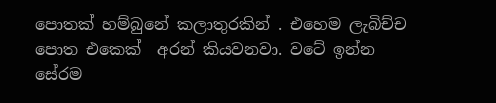පොතක් හම්බුනේ කලාතුරකින් . එහෙම ලැබිච්ච  පොත එකෙක්  අරන් කියවනවා. වටේ ඉන්න සේරම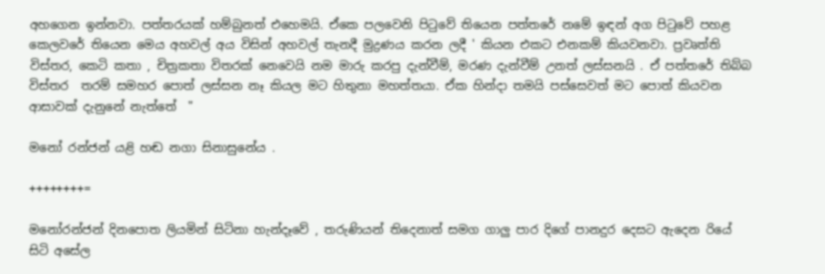අහගෙන ඉන්නවා. පත්තරයක් හම්බුනත් එහෙමයි. ඒකෙ පලවෙනි පිටුවේ තියෙන පත්තරේ නමේ ඉඳන් අග පිටුවේ පහළ කෙලවරේ තියෙන මෙය අහවල් අය විසින් අහවල් තැනදී මුද්‍රණය කරන ලදී ' කියන එකට එනකම් කියවනවා. ප්‍රවෘත්ති විස්තර, කෙටි කතා , චිත්‍රකතා විතරක් නෙවෙයි නම මාරු කරපු දැන්වීම්, මරණ දැන්වීම් උනත් ලස්සනයි . ඒ පත්තරේ තිබ්බ විස්තර  තරම් සමහර පොත් ලස්සන නෑ කියල මට හිතුනා මහත්තයා. ඒක හින්දා තමයි පස්සෙවත් මට පොත් කියවන ආසාවක් දැනුනේ නැත්තේ  "

මනෝ රන්ජන් යළි හඬ නගා සිනාසුනේය .

++++++++=

මනෝරන්ජන් දිනපොත ලියමින් සිටිනා හැන්දෑවේ , තරුණියන් තිදෙනාත් සමග ගාලු පාර දිගේ පානදුර දෙසට ඇදෙන රියේ සිටි අසේල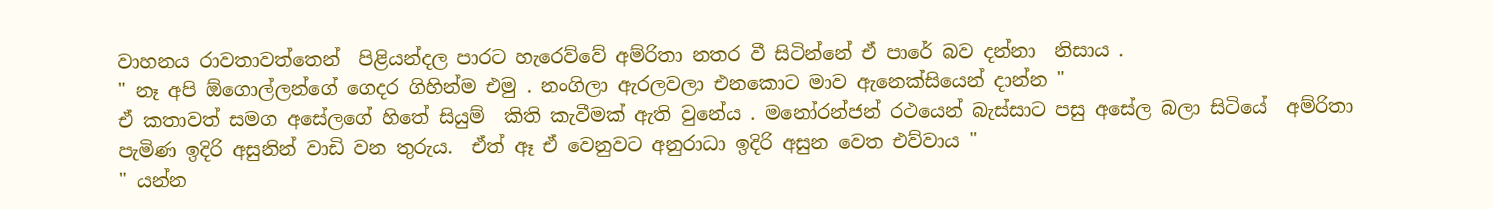වාහනය රාවතාවත්තෙන්  පිළියන්දල පාරට හැරෙව්වේ අම්රිතා නතර වී සිටින්නේ ඒ පාරේ බව දන්නා  නිසාය .
" නෑ අපි ඕගොල්ලන්ගේ ගෙදර ගිහින්ම එමු . නංගිලා ඇරලවලා එනකොට මාව ඇනෙක්සියෙන් දාන්න "
ඒ කතාවත් සමග අසේලගේ හිතේ සියුම්  කිති කැවීමක් ඇති වුනේය . මනෝරන්ජන් රථයෙන් බැස්සාට පසු අසේල බලා සිටියේ  අම්රිතා පැමිණ ඉදිරි අසුනින් වාඩි වන තුරුය.  ඒත් ඈ ඒ වෙනුවට අනුරාධා ඉදිරි අසුන වෙත එව්වාය "
" යන්න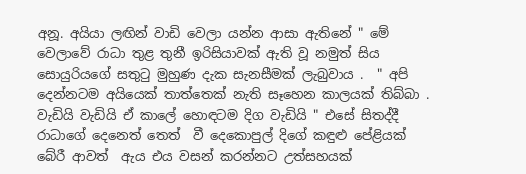අනූ. අයියා ලඟින් වාඩි වෙලා යන්න ආසා ඇතිනේ " මේ වෙලාවේ රාධා තුළ තුනී ඉරිසියාවක් ඇති වූ නමුත් සිය සොයුරියගේ සතුටු මුහුණ දැක සැනසීමක් ලැබුවාය .  " අපි දෙන්නටම අයියෙක් තාත්තෙක් නැති සෑහෙන කාලයක් තිබ්බා . වැඩියි වැඩියි ඒ කාලේ හොඳටම දිග වැඩියි " එසේ සිතද්දී රාධාගේ දෙනෙත් තෙත්  වී දෙකොපුල් දිගේ කඳුළු පේළියක් බේරී ආවත්  ඇය එය වසන් කරන්නට උත්සහයක්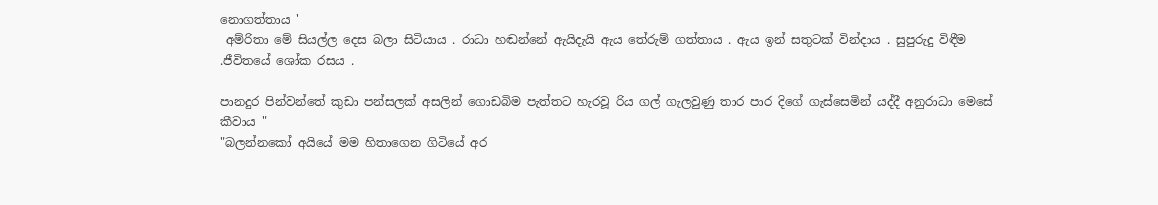නොගත්තාය '
 අම්රිතා මේ සියල්ල දෙස බලා සිටියාය . රාධා හඬන්නේ ඇයිදැයි ඇය තේරුම් ගත්තාය . ඇය ඉන් සතුටක් වින්දාය . සුපුරුදු විඳීම .ජීවිතයේ ශෝක රසය .

පානදුර පින්වන්තේ කුඩා පන්සලක් අසලින් ගොඩබිම පැත්තට හැරවූ රිය ගල් ගැලවුණු තාර පාර දිගේ ගැස්සෙමින් යද්දී අනුරාධා මෙසේ කීවාය "
"බලන්නකෝ අයියේ මම හිතාගෙන ගිටියේ අර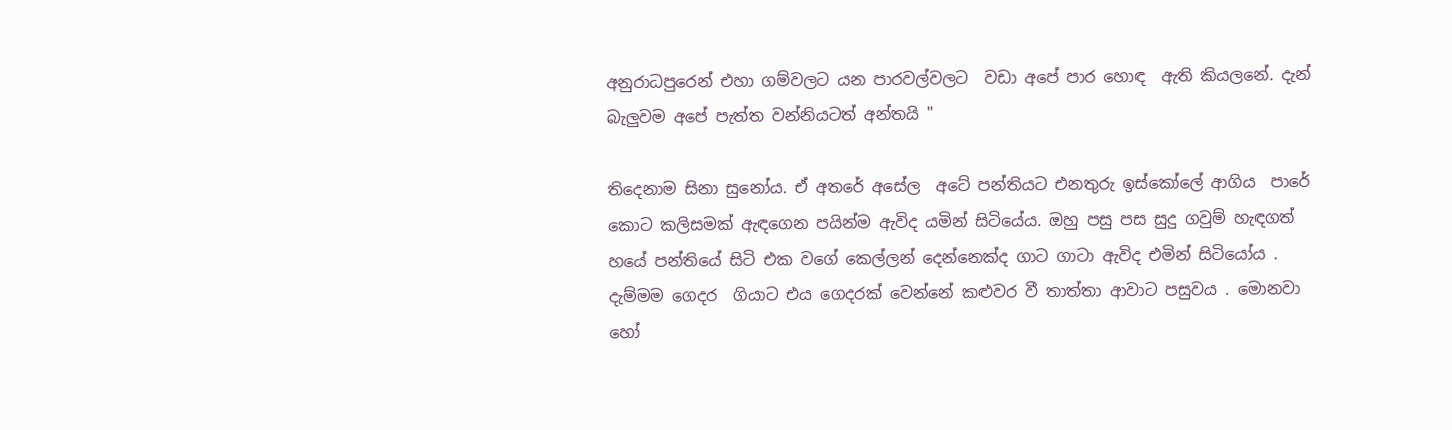අනුරාධපුරෙන් එහා ගම්වලට යන පාරවල්වලට  වඩා අපේ පාර හොඳ  ඇති කියලනේ. දැන් බැලුවම අපේ පැත්ත වන්නියටත් අන්තයි "

තිදෙනාම සිනා සුනෝය. ඒ අතරේ අසේල  අටේ පන්තියට එනතුරු ඉස්කෝලේ ආගිය  පාරේ කොට කලිසමක් ඇඳගෙන පයින්ම ඇවිද යමින් සිටියේය. ඔහු පසු පස සුදු ගවුම් හැඳගත් හයේ පන්තියේ සිටි එක වගේ කෙල්ලන් දෙන්නෙක්ද ගාට ගාටා ඇවිද එමින් සිටියෝය . දැම්මම ගෙදර  ගියාට එය ගෙදරක් වෙන්නේ කළුවර වී තාත්තා ආවාට පසුවය . මොනවා හෝ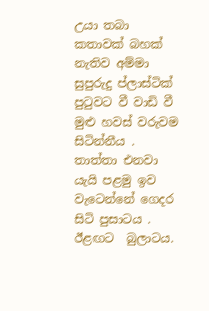උයා තබා කතාවක් බහක් නැතිව අම්මා සුපුරුදු ප්ලාස්ටික් පුටුවට වී වාඩි වී මුළු හවස් වරුවම  සිටින්නීය .
තාත්තා එනවා යැයි පළමු ඉව වැටෙන්නේ ගෙදර සිටි පුසාටය . ඊළඟට  බුලාටය.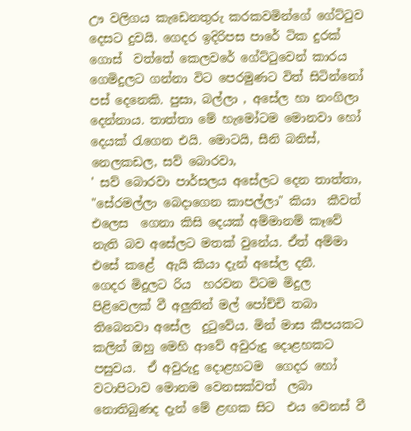ඌ වලිගය කැඩෙනතුරු කරකවමින්ගේ ගේට්ටුව දෙසට දුවයි. ගෙදර ඉදිරිපස පාරේ ටික දුරක් ගොස්  වත්තේ කෙලවරේ ගේට්ටුවෙන් කාරය ගෙමිදුලට ගන්නා විට පෙරමුණට විත් සිටින්නෝ පස් දෙනෙකි. පුසා, බල්ලා , අසේල හා නංගිලා දෙන්නාය. තාත්තා මේ හැමෝටම මොනවා හෝ දෙයක් රැගෙන එයි. මොටයි, සීනි බනිස්, නෙලකඩල, සව් බොරවා,
' සව් බොරවා පාර්සලය අසේලට දෙන තාත්තා, "සේරමල්ලා බෙදාගෙන කාපල්ලා" කියා  කීවත් එලෙස  ගෙනා කිසි දෙයක් අම්මානම් කෑවේ  නැති බව අසේලට මතක් වුනේය. ඒත් අම්මා එසේ කළේ  ඇයි කියා දැන් අසේල දනී.
ගෙදර මිදුලට රිය  හරවන විටම මිදුල පිළිවෙලක් වී අලුතින් මල් පෝච්චි තබා තිබෙනවා අසේල  දුටුවේය. මින් මාස කීපයකට කලින් ඔහු මෙහි ආවේ අවුරුදු දොළහකට  පසුවය.  ඒ අවුරුදු දොළහටම  ගෙදර හෝ වටාපිටාව මොනම වෙනසක්වත්  ලබා නොතිබුණද දැන් මේ ළඟක සිට  එය වෙනස් වී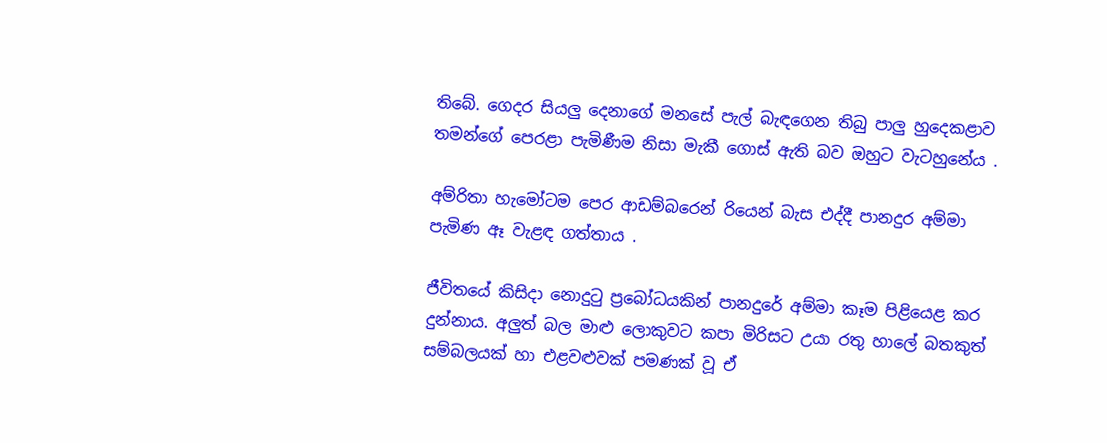තිබේ. ගෙදර සියලු දෙනාගේ මනසේ පැල් බැඳගෙන තිබු පාලු හුදෙකළාව තමන්ගේ පෙරළා පැමිණීම නිසා මැකී ගොස් ඇති බව ඔහුට වැටහුනේය .

අම්රිතා හැමෝටම පෙර ආඩම්බරෙන් රියෙන් බැස එද්දී පානදුර අම්මා පැමිණ ඈ වැළඳ ගත්තාය .

ජීවිතයේ කිසිදා නොදුටු ප්‍රබෝධයකින් පානදුරේ අම්මා කෑම පිළියෙළ කර  දුන්නාය. අලුත් බල මාළු ලොකුවට කපා මිරිසට උයා රතු හාලේ බතකුත් සම්බලයක් හා එළවළුවක් පමණක් වූ ඒ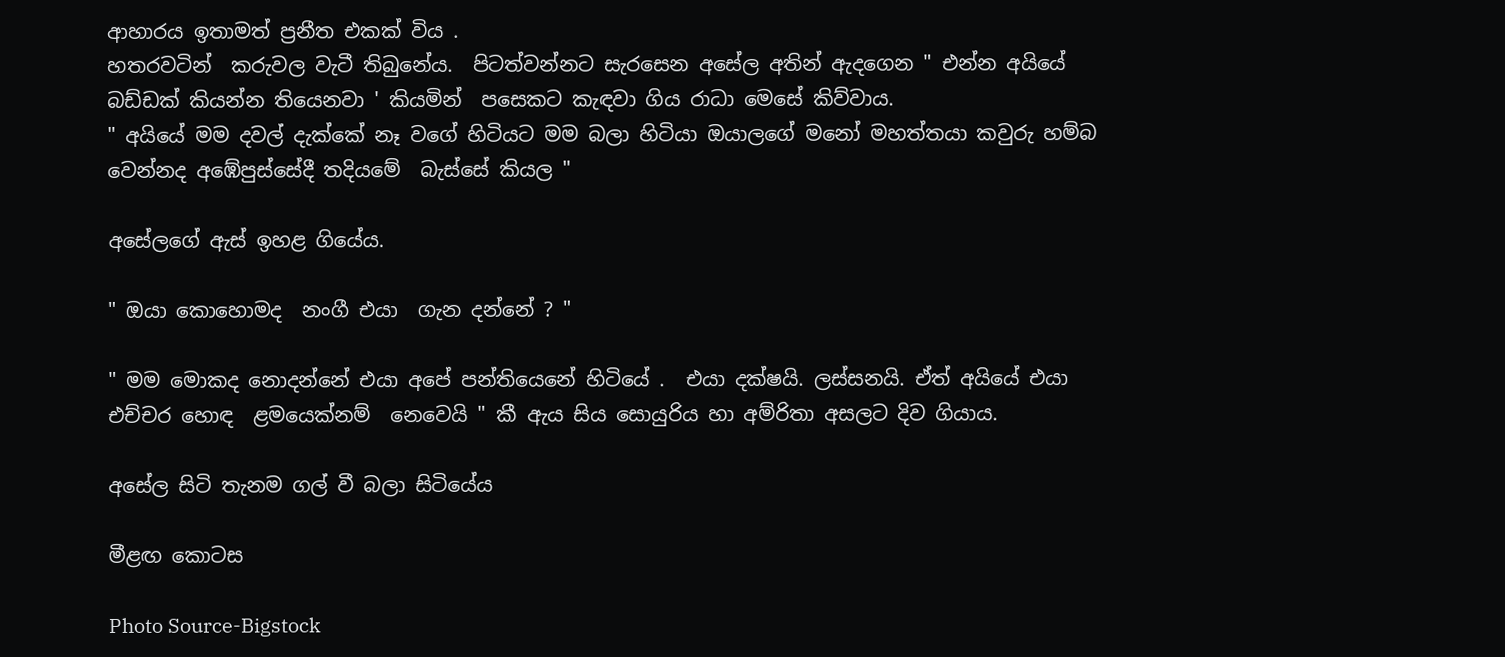ආහාරය ඉතාමත් ප්‍රනීත එකක් විය .
හතරවටින්  කරුවල වැටී තිබුනේය.  පිටත්වන්නට සැරසෙන අසේල අතින් ඇදගෙන " එන්න අයියේ බඩ්ඩක් කියන්න තියෙනවා ' කියමින්  පසෙකට කැඳවා ගිය රාධා මෙසේ කිව්වාය.
" අයියේ මම දවල් දැක්කේ නෑ වගේ හිටියට මම බලා හිටියා ඔයාලගේ මනෝ මහත්තයා කවුරු හම්බ වෙන්නද අඹේපුස්සේදී තදියමේ  බැස්සේ කියල "

අසේලගේ ඇස් ඉහළ ගියේය.

" ඔයා කොහොමද  නංගී එයා  ගැන දන්නේ ? "

" මම මොකද නොදන්නේ එයා අපේ පන්තියෙනේ හිටියේ .  එයා දක්ෂයි. ලස්සනයි. ඒත් අයියේ එයා එච්චර හොඳ  ළමයෙක්නම්  නෙවෙයි " කී ඇය සිය සොයුරිය හා අම්රිතා අසලට දිව ගියාය.

අසේල සිටි තැනම ගල් වී බලා සිටියේය

මීළඟ කොටස

Photo Source-Bigstock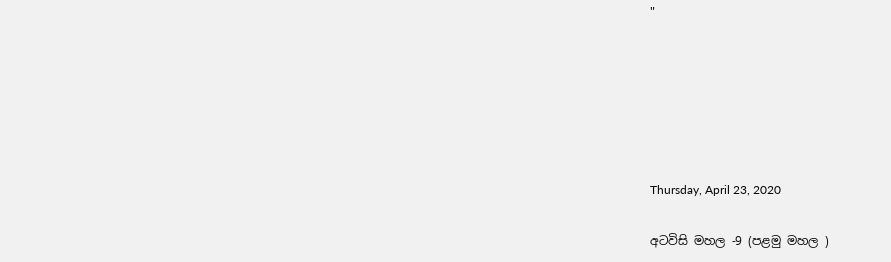"






Thursday, April 23, 2020

අටවිසි මහල -9 (පළමු මහල )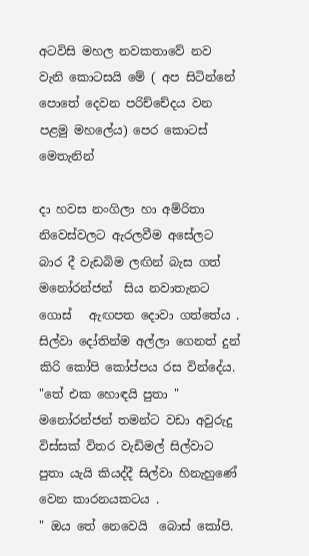අටවිසි මහල නවකතාවේ නව වැනි කොටසයි මේ ( අප සිටින්නේ පොතේ දෙවන පරිච්චේදය වන පළමු මහලේය) පෙර කොටස් මෙතැනින්

දා හවස නංගිලා හා අම්රිතා නිවෙස්වලට ඇරලවීම අසේලට බාර දී වැඩබිම ලඟින් බැස ගත් මනෝරන්ජන්  සිය නවාතැනට ගොස්   ඇඟපත දොවා ගත්තේය .  සිල්වා දෝතින්ම අල්ලා ගෙනත් දුන් කිරි කෝපි කෝප්පය රස වින්දේය.
"තේ එක හොඳයි පුතා " මනෝරන්ජන් තමන්ට වඩා අවුරුදු විස්සක් විතර වැඩිමල් සිල්වාට පුතා යැයි කියද්දී සිල්වා හිනැහුණේ වෙන කාරනයකටය .
" ඔය තේ නෙවෙයි  බොස් කෝපි.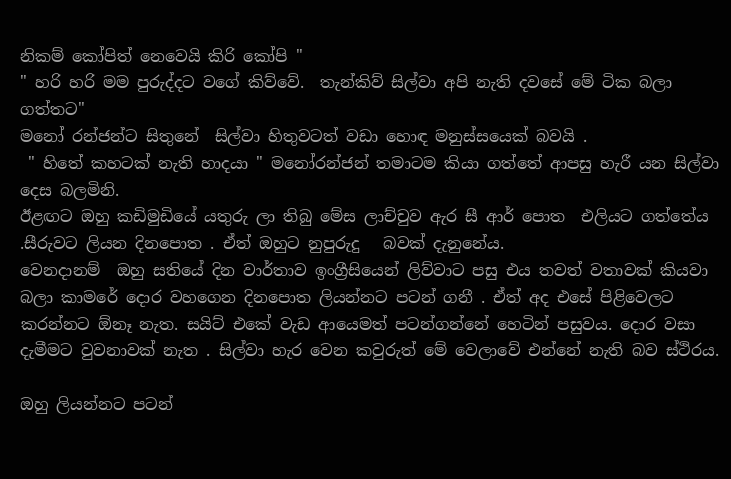නිකම් කෝපිත් නෙවෙයි කිරි කෝපි "
" හරි හරි මම පුරුද්දට වගේ කිව්වේ.  තැන්කිව් සිල්වා අපි නැති දවසේ මේ ටික බලා ගත්තට"
මනෝ රන්ජන්ට සිතුනේ  සිල්වා හිතුවටත් වඩා හොඳ මනුස්සයෙක් බවයි .
 " හිතේ කහටක් නැති හාදයා " මනෝරන්ජන් තමාටම කියා ගත්තේ ආපසු හැරී යන සිල්වා දෙස බලමිනි.
ඊළඟට ඔහු කඩිමුඩියේ යතුරු ලා තිබු මේස ලාච්චුව ඇර සී ආර් පොත  එලියට ගත්තේය .සීරුවට ලියන දිනපොත . ඒත් ඔහුට නුපුරුදු   බවක් දැනුනේය.
වෙනදානම්  ඔහු සතියේ දින වාර්තාව ඉංග්‍රීසියෙන් ලිව්වාට පසු එය තවත් වතාවක් කියවා බලා කාමරේ දොර වහගෙන දිනපොත ලියන්නට පටන් ගනී . ඒත් අද එසේ පිළිවෙලට කරන්නට ඕනෑ නැත. සයිට් එකේ වැඩ ආයෙමත් පටන්ගන්නේ හෙටින් පසුවය. දොර වසා දැමීමට වුවනාවක් නැත . සිල්වා හැර වෙන කවුරුත් මේ වෙලාවේ එන්නේ නැති බව ස්ථිරය.

ඔහු ලියන්නට පටන්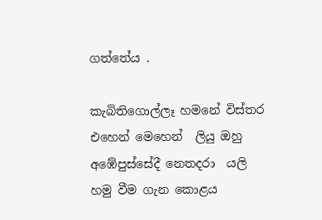ගත්තේය .

කැබිතිගොල්ලෑ හමනේ විස්තර එහෙන් මෙහෙන්  ලියු ඔහු අඹේපුස්සේදී නෙතදරා  යලි හමු වීම ගැන කොළය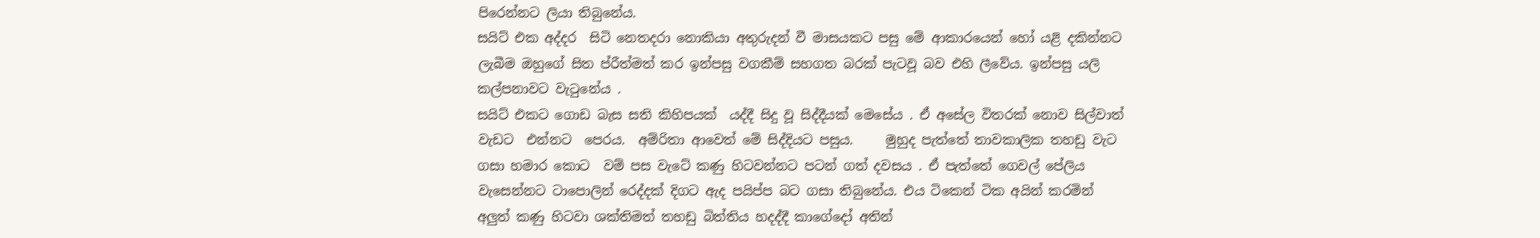පිරෙන්නට ලියා තිබුනේය.
සයිට් එක අද්දර  සිටි නෙතදරා නොකියා අතුරුදන් වී මාසයකට පසු මේ ආකාරයෙන් හෝ යළි දකින්නට ලැබීම ඔහුගේ සිත ප්රීත්මත් කර ඉන්පසු වගකීම් සහගත බරක් පැටවූ බව එහි ලීවේය. ඉන්පසු යලි කල්පනාවට වැටුනේය .
සයිට් එකට ගොඩ බැස සති කිහිපයක්  යද්දී සිදු වූ සිද්දීයක් මෙසේය . ඒ අසේල විතරක් නොව සිල්වාත් වැඩට  එන්නට  පෙරය.  අම්රිතා ආවෙත් මේ සිද්දියට පසුය.     මුහුද පැත්තේ තාවකාලික තහඩු වැට ගසා හමාර කොට  වම් පස වැටේ කණු හිටවන්නට පටන් ගත් දවසය . ඒ පැත්තේ ගෙවල් පේලිය වැසෙන්නට ටාපොලින් රෙද්දක් දිගට ඇද පයිප්ප බට ගසා තිබුනේය. එය ටිකෙන් ටික අයින් කරමින් අලුත් කණු හිටවා ශක්තිමත් තහඩු බිත්තිය හදද්දී කාගේදෝ අතින්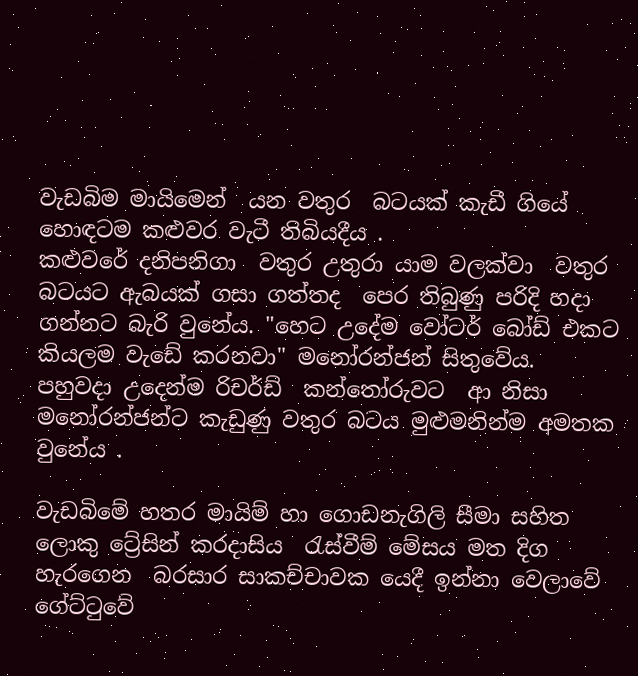වැඩබිම මායිමෙන්  යන වතුර  බටයක් කැඩී ගියේ හොඳටම කළුවර වැටී තිබියදීය .
කළුවරේ දනිපනිගා  වතුර උතුරා යාම වලක්වා  වතුර බටයට ඇබයක් ගසා ගත්තද  පෙර තිබුණු පරිදි හදා ගන්නට බැරි වුනේය. "හෙට උදේම වෝටර් බෝඩ් එකට කියලම වැඩේ කරනවා" මනෝරන්ජන් සිතුවේය.
පහුවදා උදෙන්ම රිචර්ඩ්  කන්තෝරුවට  ආ නිසා මනෝරන්ජන්ට කැඩුණු වතුර බටය මුළුමනින්ම අමතක වුනේය .

වැඩබිමේ හතර මායිම් හා ගොඩනැගිලි සීමා සහිත ලොකු ට්‍රේසින් කරදාසිය  රැස්වීම් මේසය මත දිග හැරගෙන  බරසාර සාකච්චාවක යෙදී ඉන්නා වෙලාවේ  ගේට්ටුවේ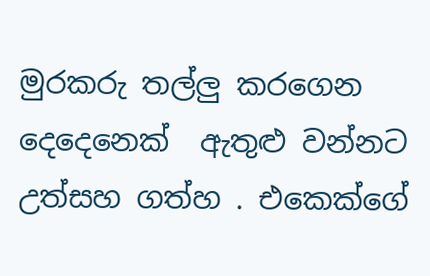මුරකරු තල්ලු කරගෙන දෙදෙනෙක්  ඇතුළු වන්නට උත්සහ ගත්හ . එකෙක්ගේ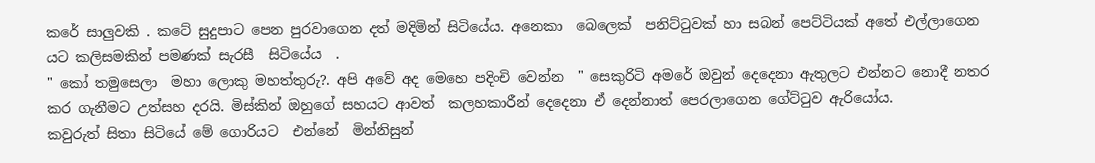කරේ සාලුවකි . කටේ සුදුපාට පෙන පුරවාගෙන දත් මදිමින් සිටියේය. අනෙකා  බෙලෙක්  පනිට්ටුවක් හා සබන් පෙට්ටියක් අතේ එල්ලාගෙන  යට කලිසමකින් පමණක් සැරසී  සිටියේය  .
" කෝ තමුසෙලා  මහා ලොකු මහත්තුරු?. අපි අවේ අද මෙහෙ පදිංචි වෙන්න  " සෙකුරිටි අමරේ ඔවුන් දෙදෙනා ඇතුලට එන්නට නොදී නතර කර ගැනීමට උත්සහ දරයි. මිස්කින් ඔහුගේ සහයට ආවත්  කලහකාරීන් දෙදෙනා ඒ දෙන්නාත් පෙරලාගෙන ගේට්ටුව ඇරියෝය.
කවුරුත් සිතා සිටියේ මේ ගොරියට  එන්නේ  මින්නිසුන්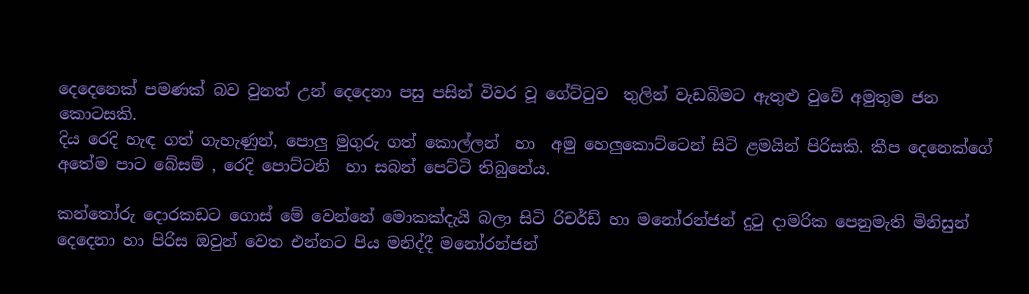දෙදෙනෙක් පමණක් බව වුනත් උන් දෙදෙනා පසු පසින් විවර වූ ගේට්ටුව  තුලින් වැඩබිමට ඇතුළු වුවේ අමුතුම ජන කොටසකි.
දිය රෙදි හැඳ ගත් ගැහැණුන්, පොලු මුගුරු ගත් කොල්ලන්  හා  අමු හෙලුකොට්ටෙන් සිටි ළමයින් පිරිසකි. කීප දෙනෙක්ගේ අතේම පාට බේසම් , රෙදි පොට්ටනි  හා සබන් පෙට්ටි තිබුනේය.

කන්තෝරු දොරකඩට ගොස් මේ වෙන්නේ මොකක්දැයි බලා සිටි රිචර්ඩ් හා මනෝරන්ජන් දුටු දාමරික පෙනුමැති මිනිසුන් දෙදෙනා හා පිරිස ඔවුන් වෙත එන්නට පිය මනිද්දී මනෝරන්ජන්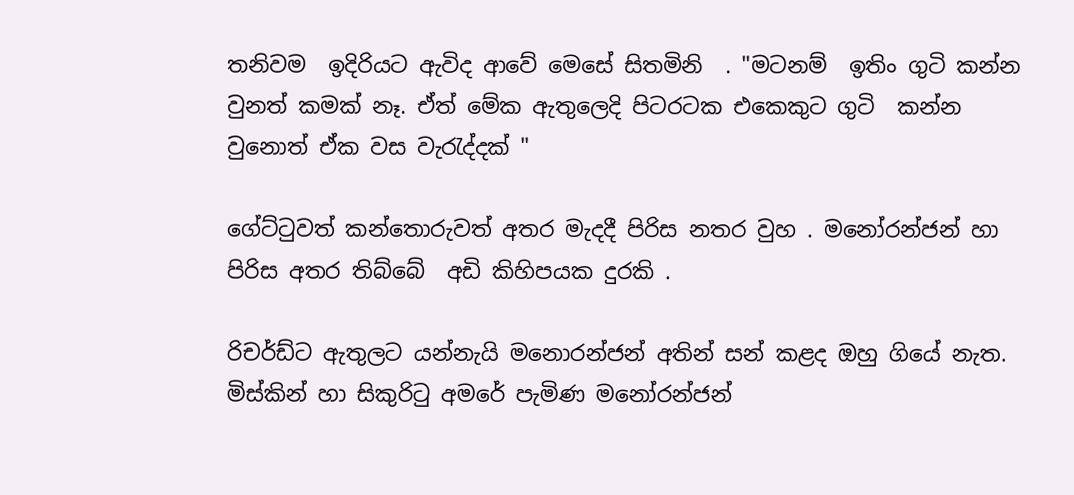තනිවම  ඉදිරියට ඇවිද ආවේ මෙසේ සිතමිනි  . "මටනම්  ඉතිං ගුටි කන්න වුනත් කමක් නෑ. ඒත් මේක ඇතුලෙදි පිටරටක එකෙකුට ගුටි  කන්න වුනොත් ඒක වස වැරැද්දක් "

ගේට්ටුවත් කන්තොරුවත් අතර මැදදී පිරිස නතර වුහ . මනෝරන්ජන් හා පිරිස අතර තිබ්බේ  අඩි කිහිපයක දුරකි .

රිචර්ඩ්ට ඇතුලට යන්නැයි මනොරන්ජන් අතින් සන් කළද ඔහු ගියේ නැත. මිස්කින් හා සිකුරිටු අමරේ පැමිණ මනෝරන්ජන්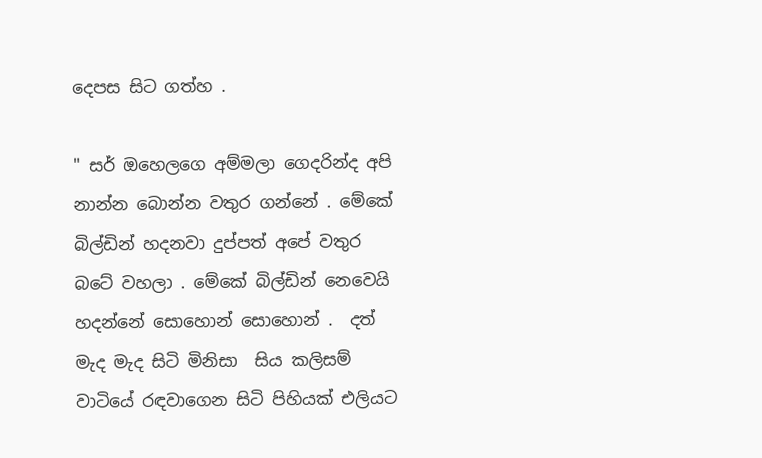දෙපස සිට ගත්හ .

" සර් ඔහෙලගෙ අම්මලා ගෙදරින්ද අපි නාන්න බොන්න වතුර ගන්නේ . මේකේ බිල්ඩින් හදනවා දුප්පත් අපේ වතුර බටේ වහලා . මේකේ බිල්ඩින් නෙවෙයි හදන්නේ සොහොන් සොහොන් .  දත් මැද මැද සිටි මිනිසා  සිය කලිසම් වාටියේ රඳවාගෙන සිටි පිහියක් එලියට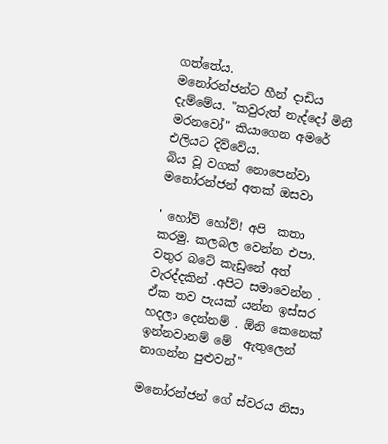ගත්තේය.
මනෝරන්ජන්ට හීන් දාඩිය දැම්මේය. "කවුරුත් නැද්දෝ මිනී මරනවෝ" කියාගෙන අමරේ එලියට දිව්වේය.
බිය වූ වගක් නොපෙන්වා මනෝරන්ජන් අතක් ඔසවා

' හෝව් හෝව්! අපි  කතා කරමු. කලබල වෙන්න එපා. වතුර බටේ කැඩුනේ අත් වැරද්දකින් .අපිට සමාවෙන්න .  ඒක තව පැයක් යන්න ඉස්සර හදලා දෙන්නම් . ඕනි කෙනෙක් ඉන්නවානම් මේ  ඇතුලෙන් නාගන්න පුළුවන්"

මනෝරන්ජන් ගේ ස්වරය නිසා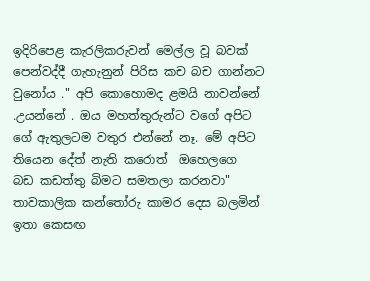ඉදිරිපෙළ කැරලිකරුවන් මෙල්ල වූ බවක් පෙන්වද්දී ගැහැනුන් පිරිස කච බච ගාන්නට වුනෝය ." අපි කොහොමද ළමයි නාවන්නේ .උයන්නේ . ඔය මහත්තුරුන්ට වගේ අපිට ගේ ඇතුලටම වතුර එන්නේ නෑ. මේ අපිට තියෙන දේත් නැති කරොත්  ඔහෙලගෙ  බඩ කඩත්තු බිමට සමතලා කරනවා"   තාවකාලික කන්තෝරු කාමර දෙස බලමින්  ඉතා කෙසඟ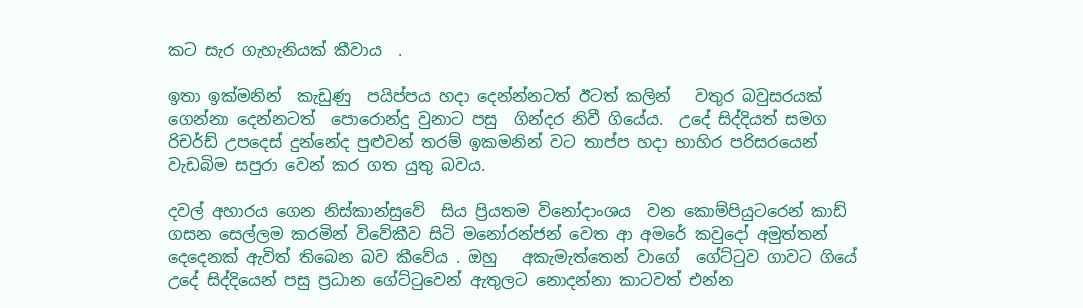කට සැර ගැහැනියක් කීවාය  .

ඉතා ඉක්මනින්  කැඩුණු  පයිප්පය හදා දෙන්න්නටත් ඊටත් කලින්   වතුර බවුසරයක් ගෙන්නා දෙන්නටත්  පොරොන්දු වුනාට පසු  ගින්දර නිවී ගියේය.  උදේ සිද්දියත් සමග රිචර්ඩ් උපදෙස් දුන්නේද පුළුවන් තරම් ඉකමනින් වට තාප්ප හදා භාහිර පරිසරයෙන් වැඩබිම සපුරා වෙන් කර ගත යුතු බවය.

දවල් අහාරය ගෙන නිස්කාන්සුවේ  සිය ප්‍රියතම විනෝදාංශය  වන කොම්පියුටරෙන් කාඩ්  ගසන සෙල්ලම කරමින් විවේකීව සිටි මනෝරන්ජන් වෙත ආ අමරේ කවුදෝ අමුත්තන් දෙදෙනක් ඇවිත් තිබෙන බව කීවේය . ඔහු   අකැමැත්තෙන් වාගේ  ගේට්ටුව ගාවට ගියේ උදේ සිද්දියෙන් පසු ප්‍රධාන ගේට්ටුවෙන් ඇතුලට නොදන්නා කාටවත් එන්න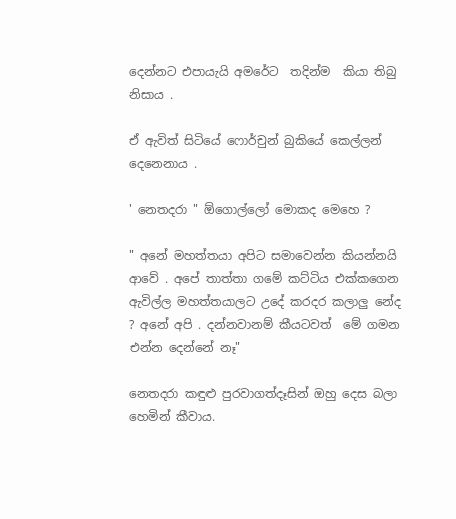දෙන්නට එපායැයි අමරේට  තදින්ම  කියා තිබු නිසාය .

ඒ ඇවිත් සිටියේ ෆොර්චුන් බුකියේ කෙල්ලන් දෙනෙනාය .

' නෙතදරා " ඕගොල්ලෝ මොකද මෙහෙ ?

" අනේ මහත්තයා අපිට සමාවෙන්න කියන්නයි ආවේ . අපේ තාත්තා ගමේ කට්ටිය එක්කගෙන ඇවිල්ල මහත්තයාලට උදේ කරදර කලාලු නේද ? අනේ අපි . දන්නවානම් කීයටවත්  මේ ගමන එන්න දෙන්නේ නෑ"

නෙතදරා කඳුළු පුරවාගත්දෑසින් ඔහු දෙස බලා හෙමින් කීවාය.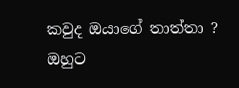කවුද ඔයාගේ තාත්තා ? ඔහුට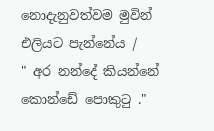නොදැනුවත්වම මුවින් එලියට පැන්නේය /
" අර නන්දේ කියන්නේ කොන්ඩේ පොකුටු ."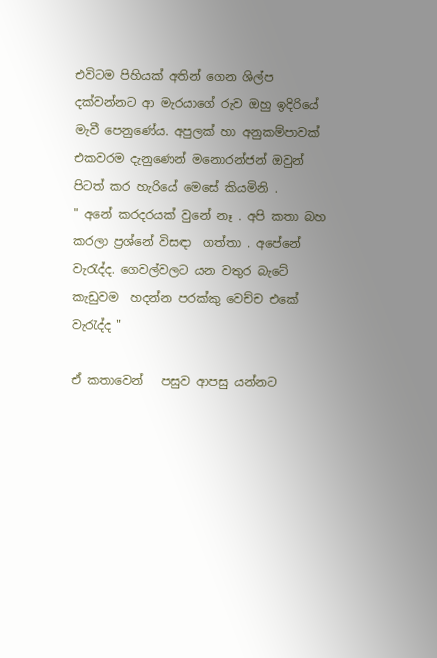එවිටම පිහියක් අතින් ගෙන ශිල්ප දක්වන්නට ආ මැරයාගේ රුව ඔහු ඉදිරියේ මැවී පෙනුණේය. අපුලක් හා අනුකම්පාවක් එකවරම දැනුණෙන් මනොරන්ජන් ඔවුන් පිටත් කර හැරියේ මෙසේ කියමිනි .
" අනේ කරදරයක් වුනේ නෑ . අපි කතා බහ කරලා ප්‍රශ්නේ විසඳා  ගත්තා . අපේනේ වැරැද්ද. ගෙවල්වලට යන වතුර බැටේ කැඩුවම  හදන්න පරක්කු වෙච්ච එකේ වැරැද්ද "

ඒ කතාවෙන්   පසුව ආපසු යන්නට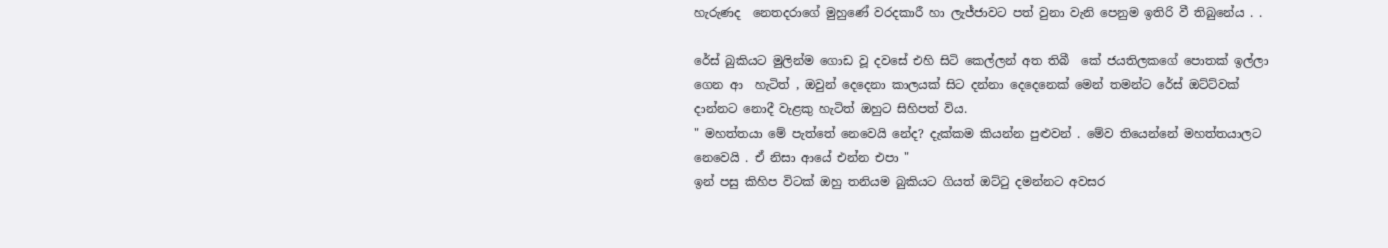හැරුණද  නෙතදරාගේ මුහුණේ වරදකාරී හා ලැජ්ජාවට පත් වුනා වැනි පෙනුම ඉතිරි වී තිබුනේය . .

රේස් බුකියට මුලින්ම ගොඩ වූ දවසේ එහි සිටි කෙල්ලන් අත තිබී  කේ ජයතිලකගේ පොතක් ඉල්ලා ගෙන ආ  හැටිත් , ඔවුන් දෙදෙනා කාලයක් සිට දන්නා දෙදෙනෙක් මෙන් තමන්ට රේස් ඔට්ට්වක් දාන්නට නොදී වැළකු හැටිත් ඔහුට සිහිපත් විය.
" මහත්තයා මේ පැත්තේ නෙවෙයි නේද? දැක්කම කියන්න පුළුවන් . මේව තියෙන්නේ මහත්තයාලට නෙවෙයි . ඒ නිසා ආයේ එන්න එපා "
ඉන් පසු කිහිප විටක් ඔහු තනියම බුකියට ගියත් ඔට්ටු දමන්නට අවසර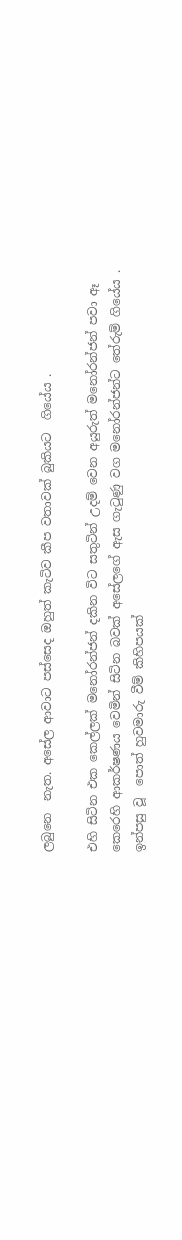ලබුනෙ  නැත. අසේල ආවාට පස්සෙද ඔහුත් කැටිව කීප වතාවක් බුකියට  ගියේය .

එහි සිටින එක කෙල්ලක් මනෝරන්ජන් දකින විට සතුටින් උදම් වෙන අයුරුත් මනෝරන්ජන් පවා ඈ කෙරෙහි ආකර්ෂණය වෙමින් සිටින බවක් අසේලගේ ඇස ගැටුණු වග මනෝරන්ජන්ට තේරුම් ගියේය .
ඉන්පසු වූ  පොත් හුවමාරු වීම් කිහිපයක්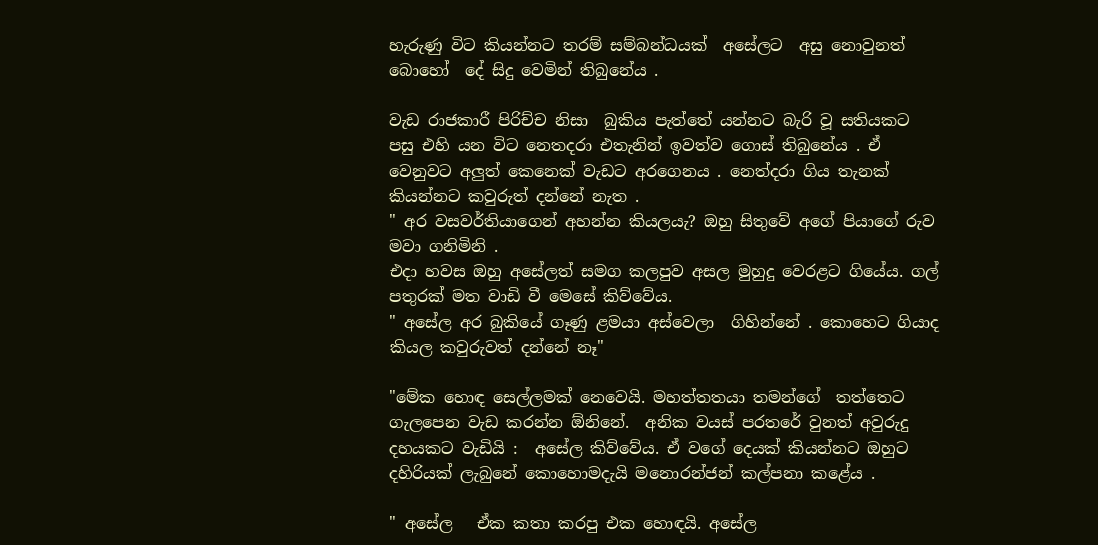හැරුණු විට කියන්නට තරම් සම්බන්ධයක්  අසේලට  අසු නොවුනත් බොහෝ  දේ සිදු වෙමින් තිබුනේය .

වැඩ රාජකාරී පිරිච්ච නිසා  බුකිය පැත්තේ යන්නට බැරි වූ සතියකට පසු එහි යන විට නෙතදරා එතැනින් ඉවත්ව ගොස් තිබුනේය . ඒ වෙනුවට අලුත් කෙනෙක් වැඩට අරගෙනය . නෙත්දරා ගිය තැනක් කියන්නට කවුරුත් දන්නේ නැත .
" අර වසවර්තියාගෙන් අහන්න කියලයැ? ඔහු සිතුවේ අගේ පියාගේ රුව මවා ගනිමිනි .
එදා හවස ඔහු අසේලත් සමග කලපුව අසල මුහුදු වෙරළට ගියේය. ගල් පතුරක් මත වාඩි වී මෙසේ කිව්වේය.
" අසේල අර බුකියේ ගෑණු ළමයා අස්වෙලා  ගිහින්නේ . කොහෙට ගියාද කියල කවුරුවත් දන්නේ නෑ"

"මේක හොඳ සෙල්ලමක් නෙවෙයි. මහත්තතයා තමන්ගේ  තත්තෙට ගැලපෙන වැඩ කරන්න ඕනිනේ.  අනික වයස් පරතරේ වුනත් අවුරුදු දහයකට වැඩියි :  අසේල කිව්වේය. ඒ වගේ දෙයක් කියන්නට ඔහුට දහිරියක් ලැබුනේ කොහොමදැයි මනොරන්ජන් කල්පනා කළේය .

" අසේල   ඒක කතා කරපු එක හොඳයි. අසේල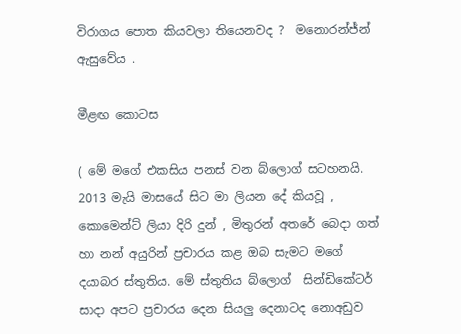විරාගය පොත කියවලා තියෙනවද ?  මනොරන්ජ්න් ඇසුවේය .

මීළඟ කොටස

( මේ මගේ එකසිය පනස් වන බ්ලොග් සටහනයි. 2013 මැයි මාසයේ සිට මා ලියන දේ කියවූ , කොමෙන්ට් ලියා දිරි දුන් , මිතුරන් අතරේ බෙදා ගත් හා නන් අයුරින් ප්‍රචාරය කළ ඔබ සැමට මගේ දයාබර ස්තුතිය. මේ ස්තුතිය බ්ලොග්  සින්ඩිකේටර් සාදා අපට ප්‍රචාරය දෙන සියලු දෙනාටද නොඅඩුව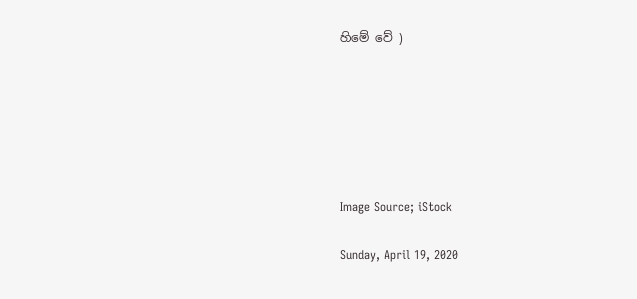හිමේ වේ )






Image Source; iStock

Sunday, April 19, 2020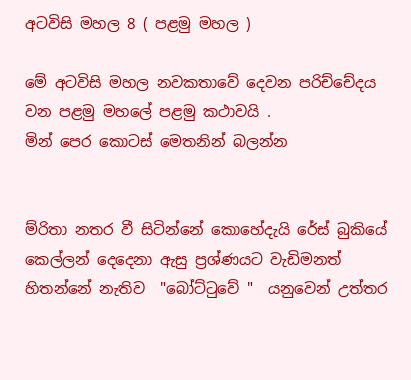අටවිසි මහල 8 ( පළමු මහල )

මේ අටවිසි මහල නවකතාවේ දෙවන පරිච්චේදය වන පළමු මහලේ පළමු කථාවයි .
මින් පෙර කොටස් මෙතනින් බලන්න


ම්රිතා නතර වී සිටින්නේ කොහේදැයි රේස් බුකියේ කෙල්ලන් දෙදෙනා ඇසු ප්‍රශ්ණයට වැඩිමනත් හිතන්නේ නැතිව  "බෝට්ටුවේ "  යනුවෙන් උත්තර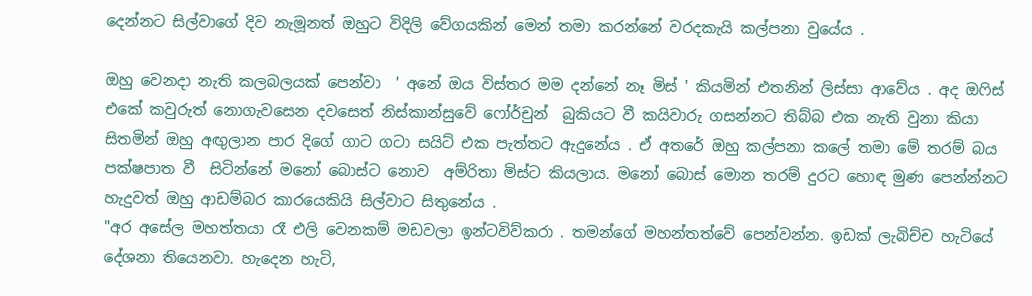දෙන්නට සිල්වාගේ දිව නැමූනත් ඔහුට විදිලි වේගයකින් මෙන් තමා කරන්නේ වරදකැයි කල්පනා වුයේය .

ඔහු වෙනදා නැති කලබලයක් පෙන්වා  ' අනේ ඔය විස්තර මම දන්නේ නෑ මිස් ' කියමින් එතනින් ලිස්සා ආවේය . අද ඔෆිස් එකේ කවුරුත් නොගැවසෙන දවසෙත් නිස්කාන්සුවේ ෆෝර්චුන්  බුකියට වී කයිවාරු ගසන්නට තිබ්බ එක නැති වුනා කියා සිතමින් ඔහු අඟුලාන පාර දිගේ ගාට ගටා සයිට් එක පැත්තට ඇදුනේය . ඒ අතරේ ඔහු කල්පනා කලේ තමා මේ තරම් බය පක්ෂපාත වී  සිටින්නේ මනෝ බොස්ට නොව  අම්රිතා මිස්ට කියලාය. මනෝ බොස් මොන තරම් දුරට හොඳ මුණ පෙන්න්නට හැදුවත් ඔහු ආඩම්බර කාරයෙකියි සිල්වාට සිතුනේය .
"අර අසේල මහත්තයා රෑ එලි වෙනකම් මඩවලා ඉන්ටවිව්කරා . තමන්ගේ මහන්තත්වේ පෙන්වන්න. ඉඩක් ලැබිච්ච හැටියේ දේශනා තියෙනවා. හැදෙන හැටි,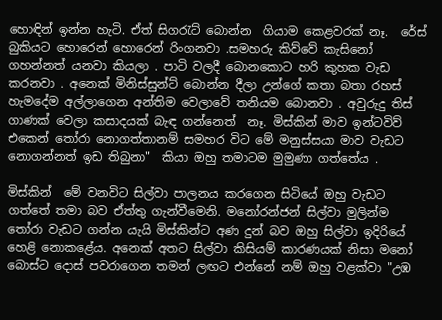හොඳින් ඉන්න හැටි. ඒත් සිගරැට් බොන්න  ගියාම කෙළවරක් නෑ.  රේස් බුකියට හොරෙන් හොරෙන් රිංගනවා .සමහරු කිව්වේ කැසිනෝ ගහන්නත් යනවා කියලා . පාටි වලදී බොනකොට හරි කුහක වැඩ කරනවා . අනෙක් මිනිස්සුන්ට් බොන්න දීලා උන්ගේ කතා බතා රහස් හැමදේම අල්ලාගෙන අන්තිම වෙලාවේ තනියම බොනවා . අවුරුදු තිස් ගාණක් වෙලා කසාදයක් බැඳ ගන්නෙත්  නෑ. මිස්කින් මාව ඉන්ටවිව් එකෙන් තෝරා නොගත්තානම් සමහර විට මේ මනුස්සයා මාව වැඩට නොගන්නත් ඉඩ තිබුනා"  කියා ඔහු තමාටම මුමුණා ගත්තේය .

මිස්කින්  මේ වනවිට සිල්වා පාලනය කරගෙන සිටියේ ඔහු වැඩට ගත්තේ තමා බව ඒත්තු ගැන්වීමෙනි. මනෝරන්ජන් සිල්වා මුලින්ම තෝරා වැඩට ගන්න යැයි මිස්කින්ට අණ දුන් බව ඔහු සිල්වා ඉදිරියේ හෙළි නොකළේය. අනෙක් අතට සිල්වා කිසියම් කාරණයක් නිසා මනෝ බොස්ට දොස් පවරාගෙන තමන් ලඟට එන්නේ නම් ඔහු වළක්වා "උඹ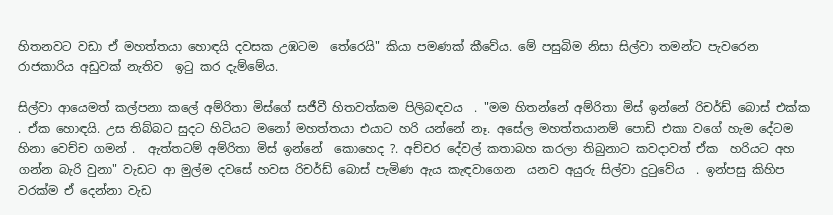හිතනවට වඩා ඒ මහත්තයා හොඳයි දවසක උඹටම  තේරෙයි" කියා පමණක් කීවේය. මේ පසුබිම නිසා සිල්වා තමන්ට පැවරෙන රාජකාරිය අඩුවක් නැතිව  ඉටු කර දැම්මේය.

සිල්වා ආයෙමත් කල්පනා කලේ අම්රිතා මිස්ගේ සජීවී හිතවත්කම පිලිබඳවය  . "මම හිතන්නේ අම්රිතා මිස් ඉන්නේ රිචර්ඩ් බොස් එක්ක . ඒක හොඳයි. උස තිබ්බට සුදට හිටියට මනෝ මහත්තයා එයාට හරි යන්නේ නෑ. අසේල මහත්තයානම් පොඩි එකා වගේ හැම දේටම හිනා වෙච්ච ගමන් .  ඇත්තටම් අම්රිතා මිස් ඉන්නේ  කොහෙද ?. අච්චර දේවල් කතාබහ කරලා තිබුනාට කවදාවත් ඒක  හරියට අහ ගන්න බැරි වුනා" වැඩට ආ මුල්ම දවසේ හවස රිචර්ඩ් බොස් පැමිණ ඇය කැඳවාගෙන  යනව අයුරු සිල්වා දුටුවේය  . ඉන්පසු කිහිප වරක්ම ඒ දෙන්නා වැඩ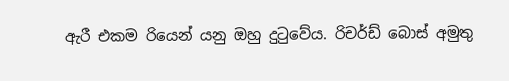ඇරී එකම රියෙන් යනු ඔහු දුටුවේය. රිචර්ඩ් බොස් අමුතු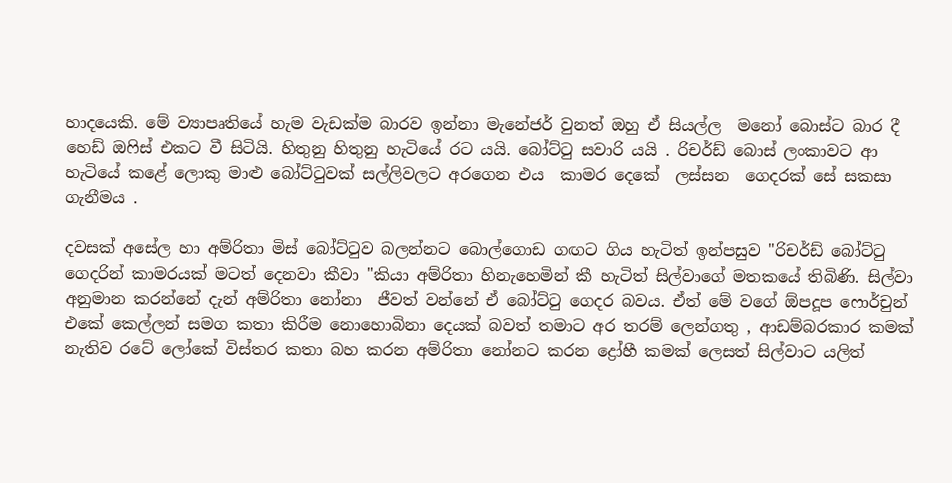හාදයෙකි. මේ ව්‍යාපෘතියේ හැම වැඩක්ම බාරව ඉන්නා මැනේජර් වුනත් ඔහු ඒ සියල්ල  මනෝ බොස්ට බාර දී හෙඩ් ඔෆිස් එකට වී සිටියි. හිතුනු හිතුනු හැටියේ රට යයි. බෝට්ටු සවාරි යයි . රිචර්ඩ් බොස් ලංකාවට ආ හැටියේ කළේ ලොකු මාළු බෝට්ටුවක් සල්ලිවලට අරගෙන එය  කාමර දෙකේ  ලස්සන  ගෙදරක් සේ සකසා ගැනීමය .

දවසක් අසේල හා අම්රිතා මිස් බෝට්ටුව බලන්නට බොල්ගොඩ ගඟට ගිය හැටිත් ඉන්පසුව "රිචර්ඩ් බෝට්ටු ගෙදරින් කාමරයක් මටත් දෙනවා කීවා "කියා අම්රිතා හිනැහෙමින් කී හැටිත් සිල්වාගේ මතකයේ තිබිණි. සිල්වා අනුමාන කරන්නේ දැන් අම්රිතා නෝනා  ජීවත් වන්නේ ඒ බෝට්ටු ගෙදර බවය. ඒත් මේ වගේ ඕපදූප ෆොර්චුන් එකේ කෙල්ලන් සමග කතා කිරීම නොහොබිනා දෙයක් බවත් තමාට අර තරම් ලෙන්ගතු , ආඩම්බරකාර කමක් නැතිව රටේ ලෝකේ විස්තර කතා බහ කරන අම්රිතා නෝනට කරන ද්‍රෝහී කමක් ලෙසත් සිල්වාට යලිත්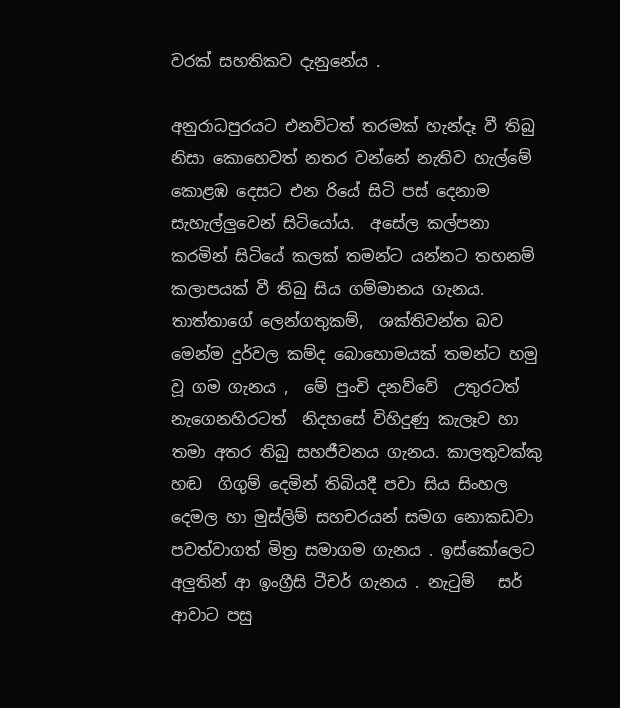වරක් සහතිකව දැනුනේය .

අනුරාධපුරයට එනවිටත් තරමක් හැන්දෑ වී තිබු නිසා කොහෙවත් නතර වන්නේ නැතිව හැල්මේ කොළඹ දෙසට එන රියේ සිටි පස් දෙනාම සැහැල්ලුවෙන් සිටියෝය.  අසේල කල්පනා කරමින් සිටියේ කලක් තමන්ට යන්නට තහනම් කලාපයක් වී තිබු සිය ගම්මානය ගැනය.  තාත්තාගේ ලෙන්ගතුකම්,  ශක්තිවන්ත බව මෙන්ම දුර්වල කම්ද බොහොමයක් තමන්ට හමු වූ ගම ගැනය ,  මේ පුංචි දනව්වේ  උතුරටත් නැගෙනහිරටත්  නිදහසේ විහිදුණු කැලෑව හා තමා අතර තිබු සහජීවනය ගැනය. කාලතුවක්කු හඬ  ගිගුම් දෙමින් තිබියදී පවා සිය සිංහල දෙමල හා මුස්ලිම් සහචරයන් සමග නොකඩවා පවත්වාගත් මිත්‍ර සමාගම ගැනය . ඉස්කෝලෙට අලුතින් ආ ඉංග්‍රීසි ටීචර් ගැනය . නැටුම්   සර් ආවාට පසු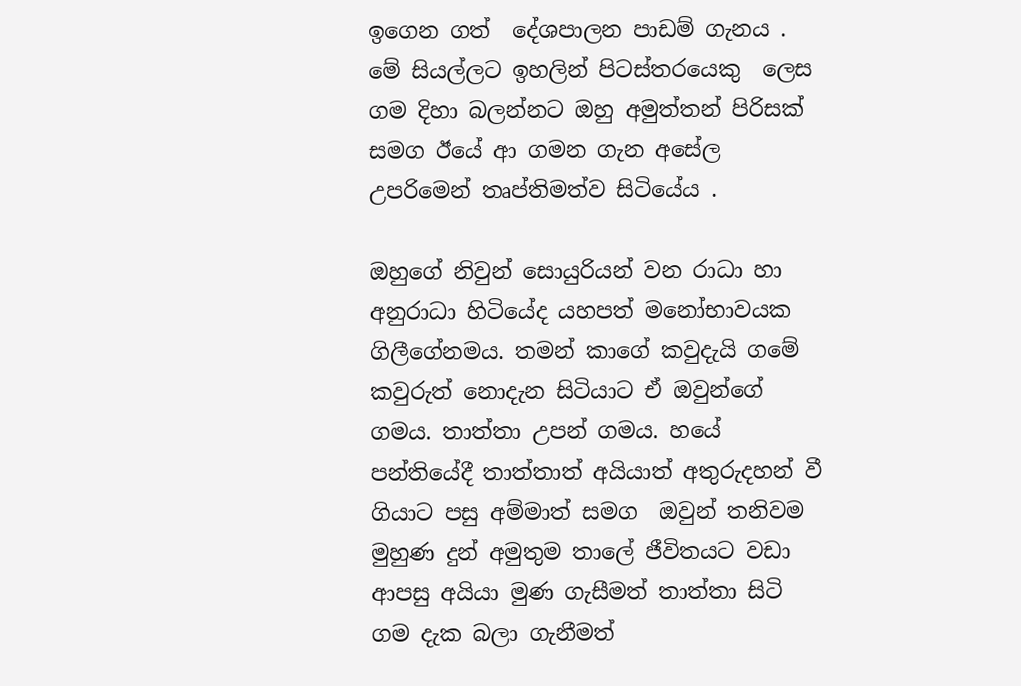ඉගෙන ගත්  දේශපාලන පාඩම් ගැනය . මේ සියල්ලට ඉහලින් පිටස්තරයෙකු  ලෙස  ගම දිහා බලන්නට ඔහු අමුත්තන් පිරිසක් සමග ඊයේ ආ ගමන ගැන අසේල උපරිමෙන් තෘප්තිමත්ව සිටියේය .

ඔහුගේ නිවුන් සොයුරියන් වන රාධා හා අනුරාධා හිටියේද යහපත් මනෝභාවයක ගිලීගේනමය. තමන් කාගේ කවුදැයි ගමේ කවුරුත් නොදැන සිටියාට ඒ ඔවුන්ගේ  ගමය. තාත්තා උපන් ගමය. හයේ පන්තියේදී තාත්තාත් අයියාත් අතුරුදහන් වී ගියාට පසු අම්මාත් සමග  ඔවුන් තනිවම  මුහුණ දුන් අමුතුම තාලේ ජීවිතයට වඩා ආපසු අයියා මුණ ගැසීමත් තාත්තා සිටි ගම දැක බලා ගැනීමත්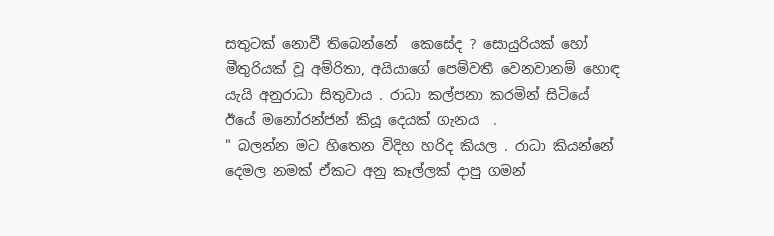සතුටක් නොවී තිබෙන්නේ  කෙසේද ? සොයුරියක් හෝ මීතුරියක් වූ අම්රිතා, අයියාගේ පෙම්වතී වෙනවානම් හොඳ යැයි අනුරාධා සිතුවාය . රාධා කල්පනා කරමින් සිටියේ ඊයේ මනෝරන්ජන් කියූ දෙයක් ගැනය  .
" බලන්න මට හිතෙන විදිහ හරිද කියල . රාධා කියන්නේ දෙමල නමක් ඒකට අනු කෑල්ලක් දාපු ගමන්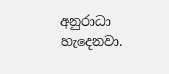අනුරාධා හැදෙනවා.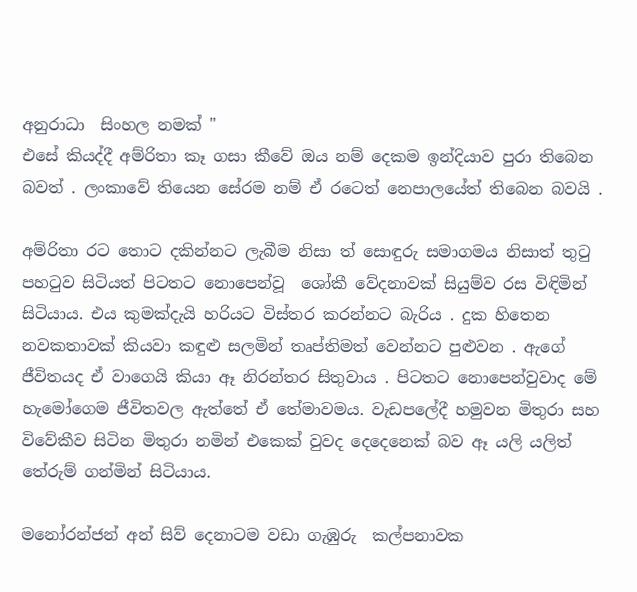අනුරාධා  සිංහල නමක් "
එසේ කියද්දී අම්රිතා කෑ ගසා කීවේ ඔය නම් දෙකම ඉන්දියාව පුරා තිබෙන බවත් . ලංකාවේ තියෙන සේරම නම් ඒ රටෙත් නෙපාලයේත් තිබෙන බවයි .

අම්රිතා රට තොට දකින්නට ලැබීම නිසා ත් සොඳුරු සමාගමය නිසාත් තුටු පහටුව සිටියත් පිටතට නොපෙන්වූ  ශෝකී වේදනාවක් සියුම්ව රස විඳිමින් සිටියාය. එය කුමක්දැයි හරියට විස්තර කරන්නට බැරිය . දුක හිතෙන නවකතාවක් කියවා කඳුළු සලමින් තෘප්තිමත් වෙන්නට පුළුවන . ඇගේ ජීවිතයද ඒ වාගෙයි කියා ඈ නිරන්තර සිතුවාය . පිටතට නොපෙන්වුවාද මේ හැමෝගෙම ජීවිතවල ඇත්තේ ඒ තේමාවමය. වැඩපලේදී හමුවන මිතුරා සහ විවේකීව සිටින මිතුරා නමින් එකෙක් වුවද දෙදෙනෙක් බව ඈ යලි යලිත් තේරුම් ගන්මින් සිටියාය.

මනෝරන්ජන් අන් සිව් දෙනාටම වඩා ගැඹුරු  කල්පනාවක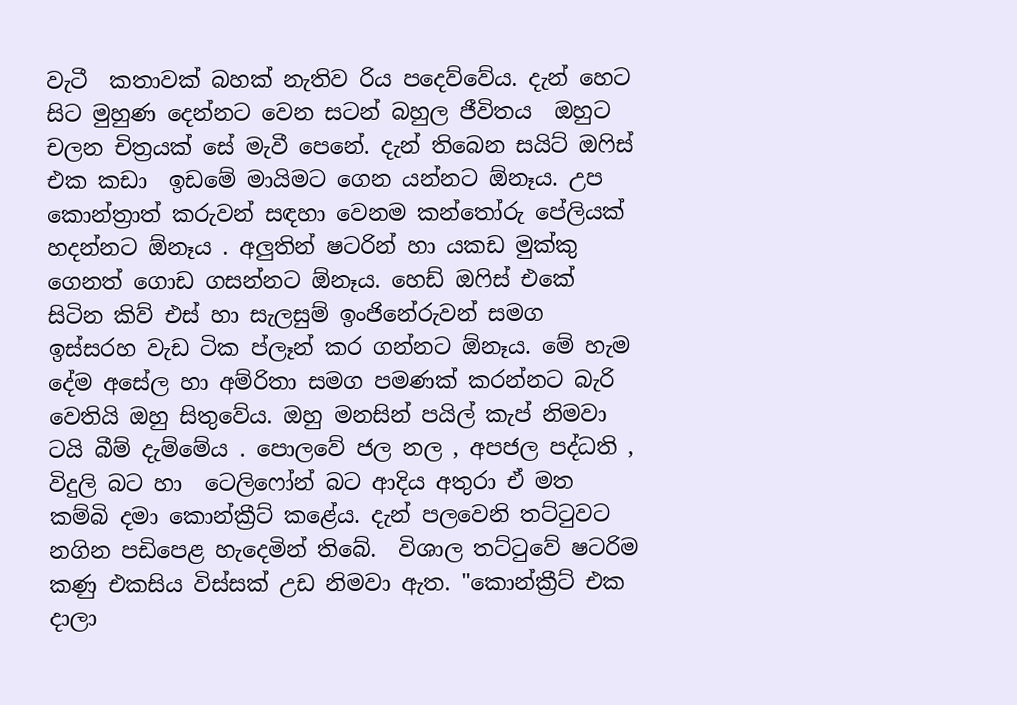වැටී  කතාවක් බහක් නැතිව රිය පදෙව්වේය. දැන් හෙට සිට මුහුණ දෙන්නට වෙන සටන් බහුල ජීවිතය  ඔහුට චලන චිත්‍රයක් සේ මැවී පෙනේ. දැන් තිබෙන සයිට් ඔෆිස් එක කඩා  ඉඩමේ මායිමට ගෙන යන්නට ඕනෑය. උප කොන්ත්‍රාත් කරුවන් සඳහා වෙනම කන්තෝරු පේලියක් හදන්නට ඕනෑය . අලුතින් ෂටරින් හා යකඩ මුක්කු ගෙනත් ගොඩ ගසන්නට ඕනෑය. හෙඩ් ඔෆිස් එකේ සිටින කිව් එස් හා සැලසුම් ඉංජිනේරුවන් සමග ඉස්සරහ වැඩ ටික ප්ලෑන් කර ගන්නට ඕනෑය. මේ හැම දේම අසේල හා අම්රිතා සමග පමණක් කරන්නට බැරි වෙතියි ඔහු සිතුවේය. ඔහු මනසින් පයිල් කැප් නිමවා ටයි බීම් දැම්මේය . පොලවේ ජල නල , අපජල පද්ධති , විදුලි බට හා  ටෙලිෆෝන් බට ආදිය අතුරා ඒ මත කම්බි දමා කොන්ක්‍රීට් කළේය. දැන් පලවෙනි තට්ටුවට නගින පඩිපෙළ හැදෙමින් තිබේ.  විශාල තට්ටුවේ ෂටරිම කණු එකසිය විස්සක් උඩ නිමවා ඇත. "කොන්ක්‍රීට් එක දාලා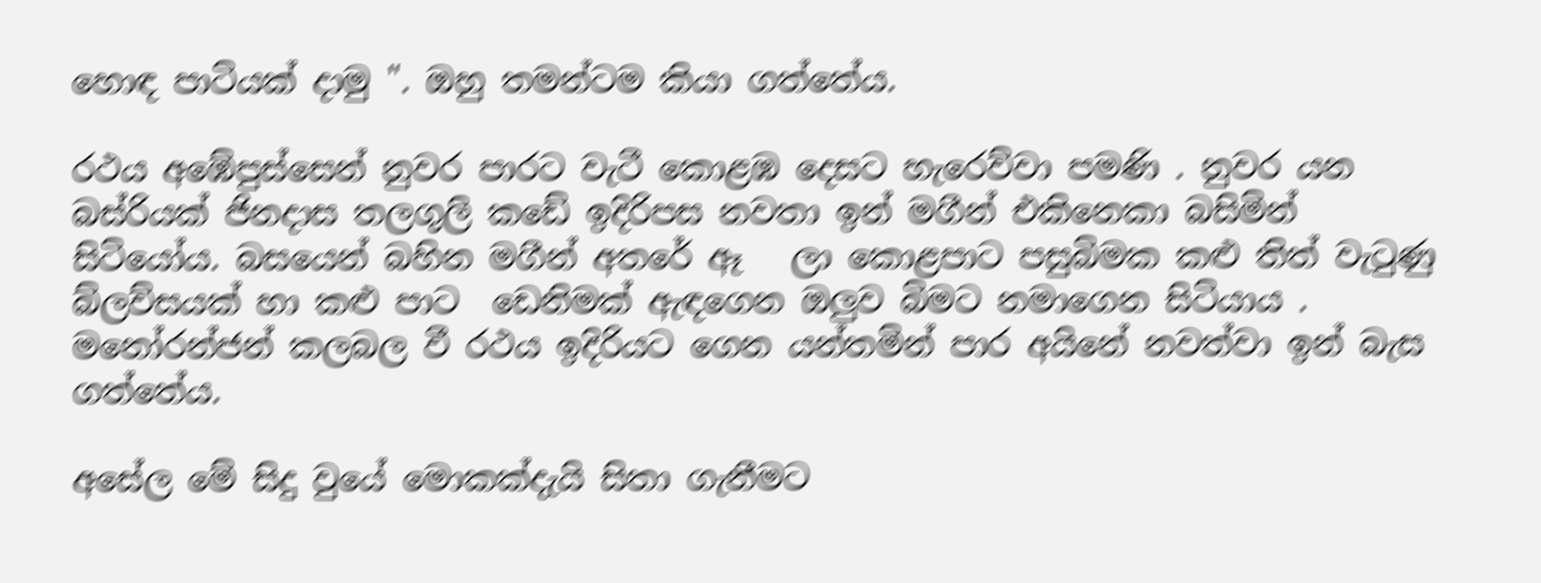හොඳ පාටියක් දාමු ". ඔහු තමන්ටම කියා ගත්තේය.

රථය අඹේපුස්සෙන් නුවර පාරට වැටී කොළඹ දෙසට හැරෙව්වා පමණි . නුවර යන බස්රියක් ජිනදාස තලගුලි කඩේ ඉදිරිපස නවතා ඉන් මගීන් එකිනෙකා බසිමින්  සිටියෝය. බසයෙන් බහින මගීන් අතරේ ඈ   ලා කොළපාට පසුබිමක කළු තිත් වැටුණු බ්ලව්සයක් හා කළු පාට  ඩෙනිමක් ඇඳගෙන ඔලුව බිමට නමාගෙන සිටියාය .
මනෝරන්ජන් කලබල වී රථය ඉදිරියට ගෙන යන්තමින් පාර අයිනේ නවත්වා ඉන් බැස ගත්තේය.

අසේල මේ සිදු වුයේ මොකක්දැයි සිතා ගැනීමට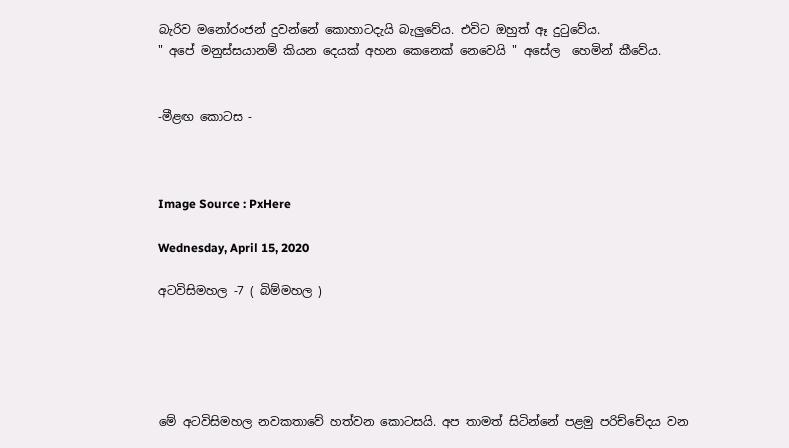බැරිව මනෝරංජන් දුවන්නේ කොහාටදැයි බැලුවේය. එවිට ඔහුත් ඈ දුටුවේය.
" අපේ මනුස්සයානම් කියන දෙයක් අහන කෙනෙක් නෙවෙයි " අසේල  හෙමින් කීවේය.


-මීළඟ කොටස -



Image Source : PxHere

Wednesday, April 15, 2020

අටවිසිමහල -7 ( බිම්මහල )





මේ අටවිසිමහල නවකතාවේ හත්වන කොටසයි. අප තාමත් සිටින්නේ පළමු පරිච්චේදය වන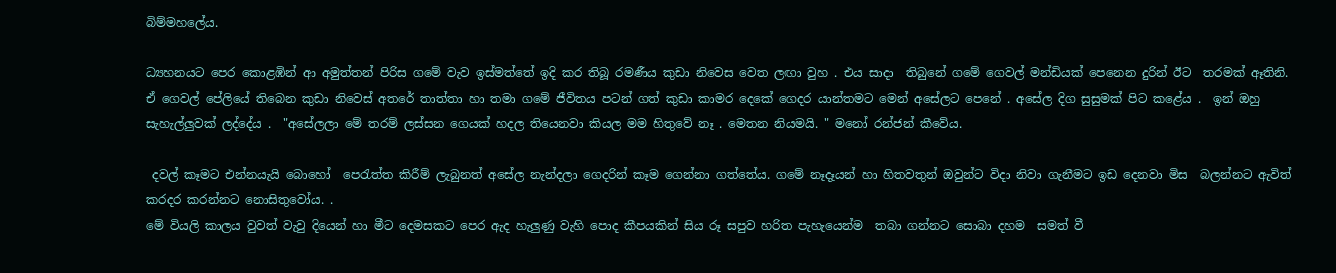බිම්මහලේය.

ධ්‍යහනයට පෙර කොළඹින් ආ අමුත්තන් පිරිස ගමේ වැව ඉස්මත්තේ ඉදි කර තිබූ රමණීය කුඩා නිවෙස වෙත ලඟා වුහ . එය සාදා  තිබුනේ ගමේ ගෙවල් මන්ඩියක් පෙනෙන දුරින් ඊට  තරමක් ඈතිනි. ඒ ගෙවල් පේලියේ තිබෙන කුඩා නිවෙස් අතරේ තාත්තා හා තමා ගමේ ජීවිතය පටන් ගත් කුඩා කාමර දෙකේ ගෙදර යාන්තමට මෙන් අසේලට පෙනේ . අසේල දිග සුසුමක් පිට කළේය .  ඉන් ඔහු සැහැල්ලුවක් ලද්දේය .  "අසේලලා මේ තරම් ලස්සන ගෙයක් හදල තියෙනවා කියල මම හිතුවේ නෑ . මෙතන නියමයි. " මනෝ රන්ජන් කීවේය.

 දවල් කෑමට එන්නයැයි බොහෝ  පෙරැත්ත කිරීම් ලැබුනත් අසේල නැන්දලා ගෙදරින් කෑම ගෙන්නා ගත්තේය. ගමේ නෑදෑයන් හා හිතවතුන් ඔවුන්ට විදා නිවා ගැනීමට ඉඩ දෙනවා මිස  බලන්නට ඇවිත් කරදර කරන්නට නොසිතුවෝය. .
මේ වියලි කාලය වුවත් වැවු දියෙන් හා මීට දෙමසකට පෙර ඇද හැලුණු වැහි පොද කීපයකින් සිය රූ සපුව හරිත පැහැයෙන්ම  තබා ගන්නට සොබා දහම  සමත් වී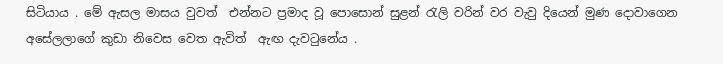සිටියාය . මේ ඇසල මාසය වුවත්  එන්නට ප්‍රමාද වූ පොසොන් සුළන් රැලි වරින් වර වැවු දියෙන් මුණ දොවාගෙන අසේලලාගේ කුඩා නිවෙස වෙත ඇවිත්  ඇඟ දැවටුනේය .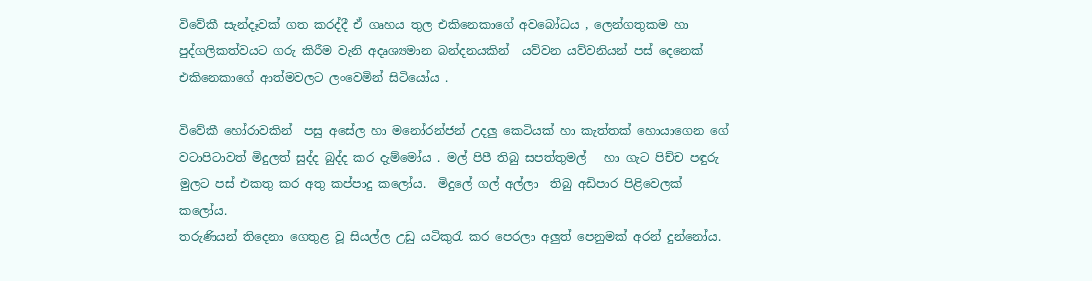විවේකී සැන්දෑවක් ගත කරද්දී ඒ ගෘහය තුල එකිනෙකාගේ අවබෝධය , ලෙන්ගතුකම හා පුද්ගලිකත්වයට ගරු කිරීම වැනි අදෘශ්‍යමාන බන්දනයකින්  යව්වන යව්වනියන් පස් දෙනෙක් එකිනෙකාගේ ආත්මවලට ලංවෙමින් සිටියෝය .

විවේකී හෝරාවකින්  පසු අසේල හා මනෝරන්ජන් උදලු කෙටියක් හා කැත්තක් හොයාගෙන ගේ වටාපිටාවත් මිදුලත් සුද්ද බුද්ද කර දැම්මෝය . මල් පිපී තිබු සපත්තුමල්   හා ගැට පිච්ච පඳුරු මුලට පස් එකතු කර අතු කප්පාදු කලෝය.  මිදුලේ ගල් අල්ලා  තිබු අඩිපාර පිළිවෙලක් කලෝය.
තරුණියන් තිදෙනා ගෙතුළ වූ සියල්ල උඩු යටිකුරැ කර පෙරලා අලුත් පෙනුමක් අරන් දුන්නෝය.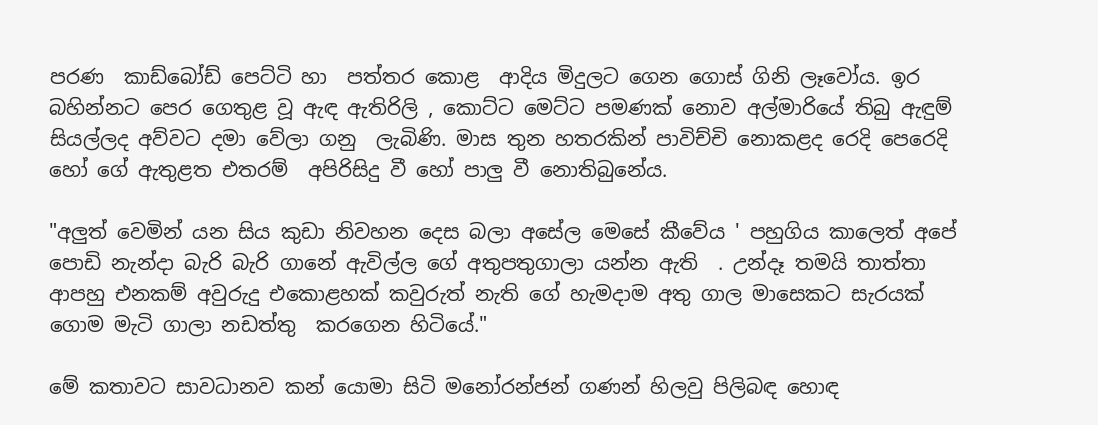පරණ  කාඩ්බෝඩ් පෙට්ටි හා  පත්තර කොළ  ආදිය මිදුලට ගෙන ගොස් ගිනි ලෑවෝය. ඉර බහින්නට පෙර ගෙතුළ වූ ඇඳ ඇතිරිලි , කොට්ට මෙට්ට පමණක් නොව අල්මාරියේ තිබු ඇඳුම් සියල්ලද අව්වට දමා වේලා ගනු  ලැබිණි. මාස තුන හතරකින් පාවිච්චි නොකළද රෙදි පෙරෙදි හෝ ගේ ඇතුළත එතරම්  අපිරිසිදු වී හෝ පාලු වී නොතිබුනේය.

"අලුත් වෙමින් යන සිය කුඩා නිවහන දෙස බලා අසේල මෙසේ කීවේය ' පහුගිය කාලෙත් අපේ  පොඩි නැන්දා බැරි බැරි ගානේ ඇවිල්ල ගේ අතුපතුගාලා යන්න ඇති  . උන්දෑ තමයි තාත්තා ආපහු එනකම් අවුරුදු එකොළහක් කවුරුත් නැති ගේ හැමදාම අතු ගාල මාසෙකට සැරයක් ගොම මැටි ගාලා නඩත්තු  කරගෙන හිටියේ."

මේ කතාවට සාවධානව කන් යොමා සිටි මනෝරන්ජන් ගණන් හිලවු පිලිබඳ හොඳ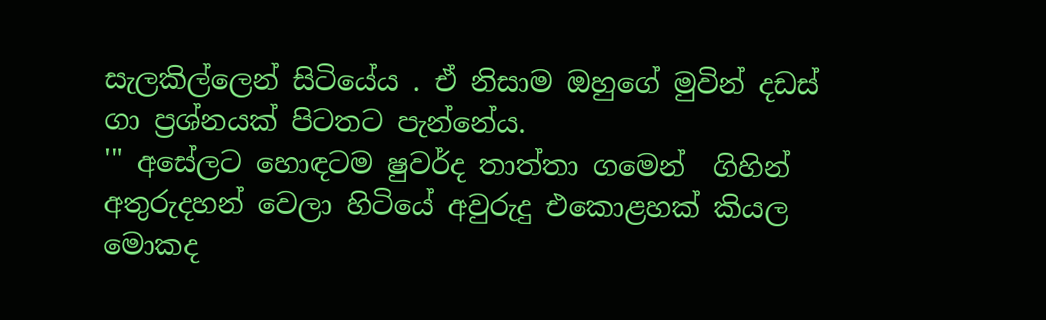සැලකිල්ලෙන් සිටියේය . ඒ නිසාම ඔහුගේ මුවින් දඩස් ගා ප්‍රශ්නයක් පිටතට පැන්නේය.
'" අසේලට හොඳටම ෂුවර්ද තාත්තා ගමෙන්  ගිහින් අතුරුදහන් වෙලා හිටියේ අවුරුදු එකොළහක් කියල මොකද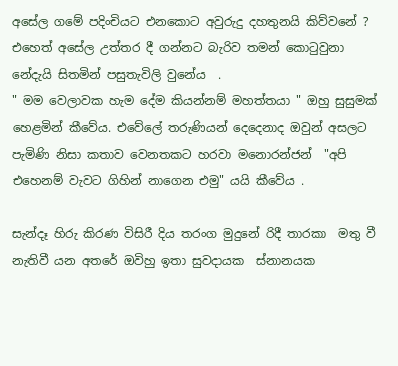අසේල ගමේ පදිංචියට එනකොට අවුරුදු දහතුනයි කිව්වනේ ?  එහෙත් අසේල උත්තර දී ගන්නට බැරිව තමන් කොටුවුනා නේදැයි සිතමින් පසුතැවිලි වුනේය  .
" මම වෙලාවක හැම දේම කියන්නම් මහත්තයා " ඔහු සුසුමක් හෙළමින් කීවේය. එවේලේ තරුණියන් දෙදෙනාද ඔවුන් අසලට පැමිණි නිසා කතාව වෙනතකට හරවා මනොරන්ජන්  "අපි එහෙනම් වැවට ගිහින් නාගෙන එමු" යයි කීවේය .

සැන්දෑ හිරු කිරණ විසිරී දිය තරංග මුදුනේ රිදී තාරකා  මතු වී නැතිවී යන අතරේ ඔවිහු ඉතා සුවදායක  ස්නානයක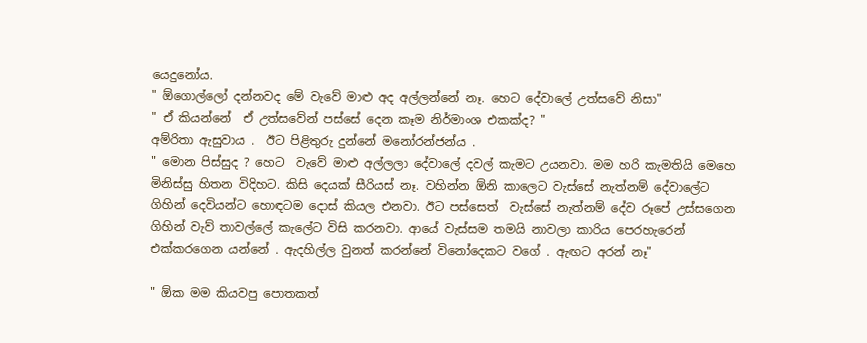යෙදුනෝය.
" ඕගොල්ලෝ දන්නවද මේ වැවේ මාළු අද අල්ලන්නේ නෑ. හෙට දේවාලේ උත්සවේ නිසා"
" ඒ කියන්නේ  ඒ උත්සවේන් පස්සේ දෙන කෑම නිර්මාංශ එකක්ද? "
අම්රිතා ඇසුවාය .  ඊට පිළිතුරු දුන්නේ මනෝරන්ජන්ය .
" මොන පිස්සුද ? හෙට  වැවේ මාළු අල්ලලා දේවාලේ දවල් කැමට උයනවා. මම හරි කැමතියි මෙහෙ මිනිස්සු හිතන විදිහට. කිසි දෙයක් සීරියස් නෑ. වහින්න ඕනි කාලෙට වැස්සේ නැත්නම් දේවාලේට ගිහින් දෙවියන්ට හොඳටම දොස් කියල එනවා. ඊට පස්සෙත්  වැස්සේ නැත්නම් දේව රූපේ උස්සගෙන ගිහින් වැව් තාවල්ලේ කැලේට විසි කරනවා. ආයේ වැස්සම තමයි නාවලා කාරිය පෙරහැරෙන් එක්කරගෙන යන්නේ . ඇදහිල්ල වුනත් කරන්නේ විනෝදෙකට වගේ . ඇඟට අරන් නෑ"

" ඕක මම කියවපු පොතකත්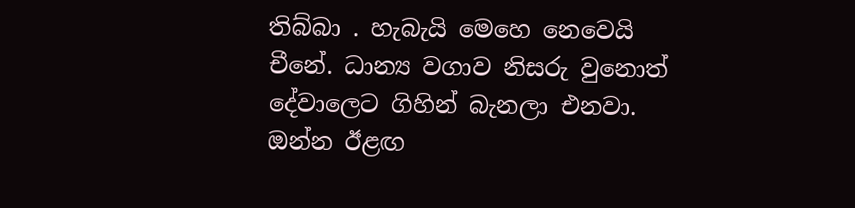තිබ්බා . හැබැයි මෙහෙ නෙවෙයි චීනේ. ධාන්‍ය වගාව නිසරු වුනොත් දේවාලෙට ගිහින් බැනලා එනවා. ඔන්න ඊළඟ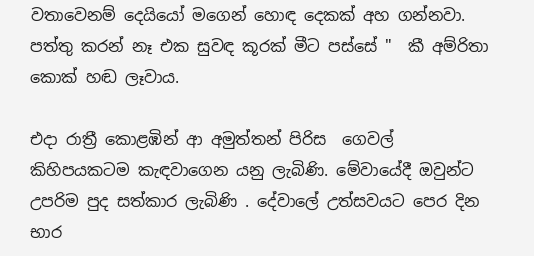වතාවෙනම් දෙයියෝ මගෙන් හොඳ දෙකක් අහ ගන්නවා. පත්තු කරන් නෑ එක සුවඳ කූරක් මීට පස්සේ "  කී අම්රිතා කොක් හඬ ලෑවාය.

එදා රාත්‍රී කොළඹින් ආ අමුත්තන් පිරිස  ගෙවල්  කිහිපයකටම කැඳවාගෙන යනු ලැබිණි. මේවායේදී ඔවුන්ට උපරිම පුද සත්කාර ලැබිණි . දේවාලේ උත්සවයට පෙර දින  භාර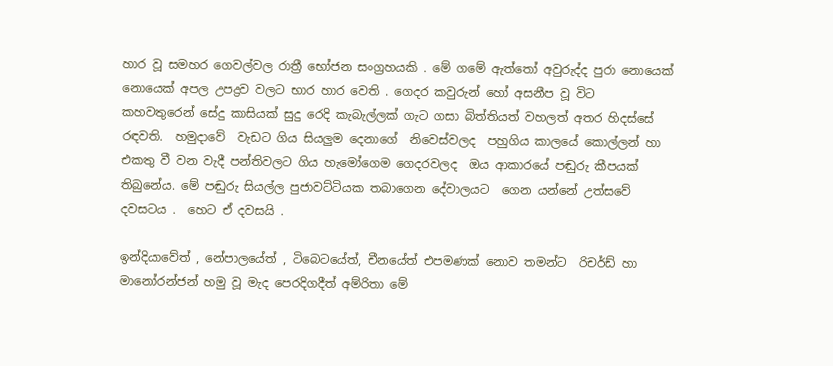හාර වූ සමහර ගෙවල්වල රාත්‍රී භෝජන සංග්‍රහයකි . මේ ගමේ ඇත්තෝ අවුරුද්ද පුරා නොයෙක් නොයෙක් අපල උපද්‍රව වලට භාර හාර වෙති . ගෙදර කවුරුන් හෝ අසනීප වූ විට කහවතුරෙන් සේදු කාසියක් සුදු රෙදි කැබැල්ලක් ගැට ගසා බිත්තියත් වහලත් අතර හිදස්සේ රඳවති.  හමුදාවේ  වැඩට ගිය සියලුම දෙනාගේ  නිවෙස්වලද  පහුගිය කාලයේ කොල්ලන් හා එකතු වී වන වැදී පන්තිවලට ගිය හැමෝගෙම ගෙදරවලද  ඔය ආකාරයේ පඬුරු කීපයක් තිබුනේය. මේ පඬුරු සියල්ල පුජාවට්ටියක තබාගෙන දේවාලයට  ගෙන යන්නේ උත්සවේ දවසටය .  හෙට ඒ දවසයි .

ඉන්දියාවේත් , නේපාලයේත් , ටිබෙටයේත්, චීනයේත් එපමණක් නොව තමන්ට  රිචර්ඩ් හා මානෝරන්ජන් හමු වූ මැද පෙරදිගදීත් අම්රිතා මේ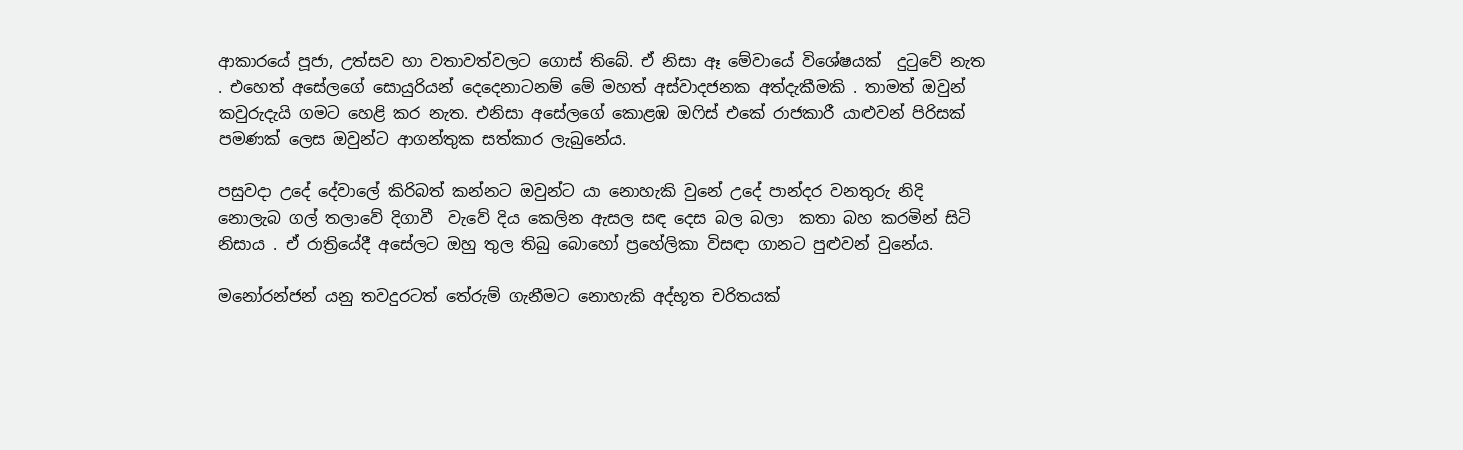ආකාරයේ පූජා, උත්සව හා වතාවත්වලට ගොස් තිබේ. ඒ නිසා ඈ මේවායේ විශේෂයක්  දුටුවේ නැත . එහෙත් අසේලගේ සොයුරියන් දෙදෙනාටනම් මේ මහත් අස්වාදජනක අත්දැකීමකි . තාමත් ඔවුන් කවුරුදැයි ගමට හෙළි කර නැත. එනිසා අසේලගේ කොළඹ ඔෆිස් එකේ රාජකාරී යාළුවන් පිරිසක් පමණක් ලෙස ඔවුන්ට ආගන්තුක සත්කාර ලැබුනේය.

පසුවදා උදේ දේවාලේ කිරිබත් කන්නට ඔවුන්ට යා නොහැකි වුනේ උදේ පාන්දර වනතුරු නිදි නොලැබ ගල් තලාවේ දිගාවී  වැවේ දිය කෙලින ඇසල සඳ දෙස බල බලා  කතා බහ කරමින් සිටි නිසාය . ඒ රාත්‍රියේදී අසේලට ඔහු තුල තිබු බොහෝ ප්‍රහේලිකා විසඳා ගානට පුළුවන් වුනේය.

මනෝරන්ජන් යනු තවදුරටත් තේරුම් ගැනීමට නොහැකි අද්භූත චරිතයක්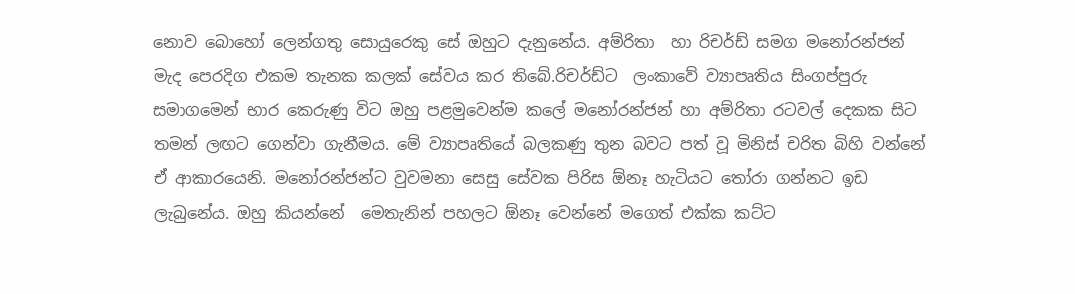නොව බොහෝ ලෙන්ගතු සොයුරෙකු සේ ඔහුට දැනුනේය. අම්රිතා  හා රිචර්ඩ් සමග මනෝරන්ජන් මැද පෙරදිග එකම තැනක කලක් සේවය කර තිබේ.රිචර්ඩ්ට  ලංකාවේ ව්‍යාපෘතිය සිංගප්පුරු සමාගමෙන් භාර කෙරුණු විට ඔහු පළමුවෙන්ම කලේ මනෝරන්ජන් හා අම්රිතා රටවල් දෙකක සිට තමන් ලඟට ගෙන්වා ගැනීමය. මේ ව්‍යාපෘතියේ බලකණු තුන බවට පත් වූ මිනිස් චරිත බිහි වන්නේ ඒ ආකාරයෙනි. මනෝරන්ජන්ට වුවමනා සෙසු සේවක පිරිස ඕනෑ හැටියට තෝරා ගන්නට ඉඩ ලැබුනේය. ඔහු කියන්නේ  මෙතැනින් පහලට ඕනෑ වෙන්නේ මගෙත් එක්ක කට්ට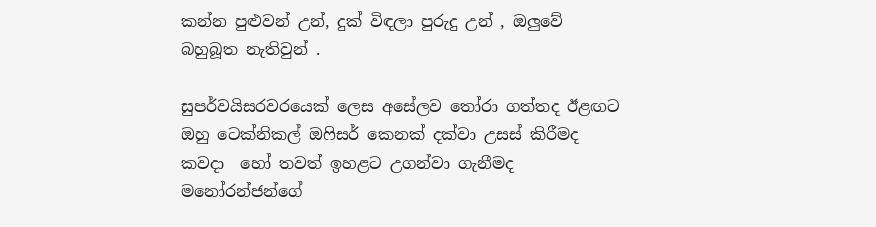කන්න පුළුවන් උන්, දුක් විඳලා පුරුදු උන් , ඔලුවේ බහුබූත නැතිවුන් .

සුපර්වයිසරවරයෙක් ලෙස අසේලව තෝරා ගත්තද ඊළඟට ඔහු ටෙක්නිකල් ඔෆිසර් කෙනක් දක්වා උසස් කිරීමද කවදා  හෝ තවත් ඉහළට උගන්වා ගැනීමද මනෝරන්ජන්ගේ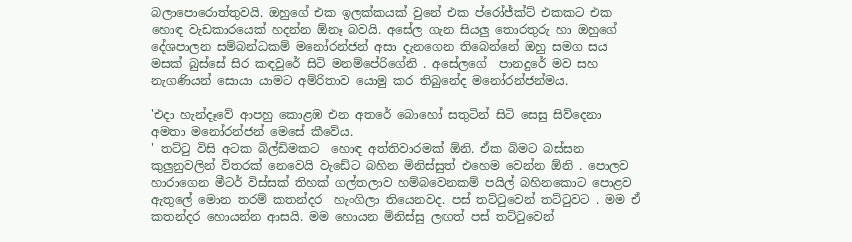බලාපොරොත්තුවයි. ඔහුගේ එක ඉලක්කයක් වුනේ එක ප්රෝජ්ක්ට් එකකට එක හොඳ වැඩකාරයෙක් හදන්න ඕනෑ බවයි. අසේල ගැන සියලු තොරතුරු හා ඔහුගේ දේශපාලන සම්බන්ධකම් මනෝරන්ජන් අසා දැනගෙන තිබෙන්නේ ඔහු සමග සය මසක් බුස්සේ සිර කඳවුරේ සිටි මනම්පේරිගේනි . අසේලගේ  පානදුරේ මව සහ නැගණියන් සොයා යාමට අම්රිතාව යොමු කර තිබුනේද මනෝරන්ජන්මය.

'එදා හැන්දෑවේ ආපහු කොළඹ එන අතරේ බොහෝ සතුටින් සිටි සෙසු සිව්දෙනා  අමතා මනෝරන්ජන් මෙසේ කීවේය.
' තට්ටු විසි අටක බිල්ඩිමකට  හොඳ අත්තිවාරමක් ඕනි. ඒක බිමට බස්සන කුලුනුවලින් විතරක් නෙවෙයි වැඩේට බහින මිනිස්සුත් එහෙම වෙන්න ඕනි . පොලව හාරාගෙන මීටර් විස්සක් තිහක් ගල්තලාව හම්බවෙනකම් පයිල් බහිනකොට පොළව ඇතුලේ මොන තරම් කතන්දර  හැංගිලා තියෙනවද. පස් තට්ටුවෙන් තට්ටුවට . මම ඒ කතන්දර හොයන්න ආසයි. මම හොයන මිනිස්සු ලඟත් පස් තට්ටුවෙන්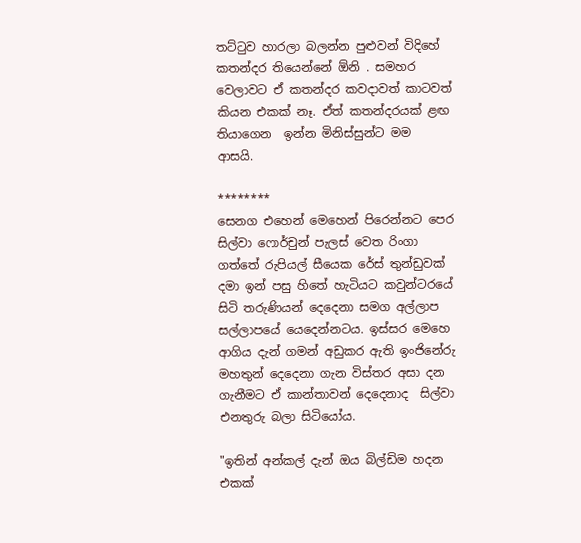තට්ටුව හාරලා බලන්න පුළුවන් විදිහේ කතන්දර තියෙන්නේ ඕනි . සමහර වෙලාවට ඒ කතන්දර කවදාවත් කාටවත් කියන එකක් නෑ. ඒත් කතන්දරයක් ළඟ තියාගෙන  ඉන්න මිනිස්සුන්ට මම  ආසයි.

********
සෙනග එහෙන් මෙහෙන් පිරෙන්නට පෙර සිල්වා ෆොර්චුන් පැලස් වෙත රිංගා ගත්තේ රුපියල් සීයෙක රේස් තුන්ඩුවක් දමා ඉන් පසු හිතේ හැටියට කවුන්ටරයේ සිටි තරුණියන් දෙදෙනා සමග අල්ලාප සල්ලාපයේ යෙදෙන්නටය. ඉස්සර මෙහෙ ආගිය දැන් ගමන් අඩුකර ඇති ඉංජිනේරු මහතුන් දෙදෙනා ගැන විස්තර අසා දන ගැනීමට ඒ කාන්තාවන් දෙදෙනාද  සිල්වා එනතුරු බලා සිටියෝය.

"ඉතින් අන්කල් දැන් ඔය බිල්ඩිම හදන එකක්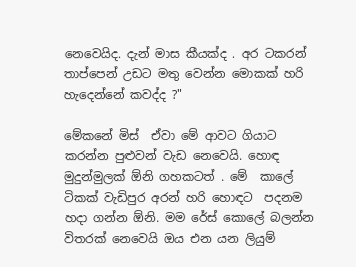නෙවෙයිද. දැන් මාස කීයක්ද . අර ටකරන් තාප්පෙන් උඩට මතු වෙන්න මොකක් හරි හැදෙන්නේ කවද්ද ?"

මේකනේ මිස්  ඒවා මේ ආවට ගියාට කරන්න පුළුවන් වැඩ නෙවෙයි. හොඳ මුදුන්මුලක් ඕනි ගහකටත් . මේ  කාලේ ටිකක් වැඩිපුර අරන් හරි හොඳට  පදනම හදා ගන්න ඕනි. මම රේස් කොලේ බලන්න විතරක් නෙවෙයි ඔය එන යන ලියුම්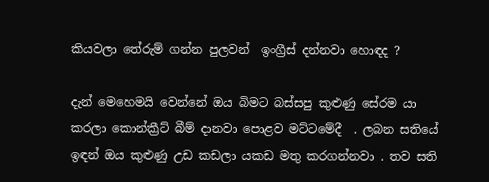කියවලා තේරුම් ගන්න පුලවන්  ඉංග්‍රීස් දන්නවා හොඳද ?

දැන් මෙහෙමයි වෙන්නේ ඔය බිමට බස්සපු කුළුණු සේරම යා කරලා කොන්ක්‍රීට් බීම් දානවා පොළව මට්ටමේදී  . ලබන සතියේ ඉඳන් ඔය කුළුණු උඩ කඩලා යකඩ මතු කරගන්නවා . තව සති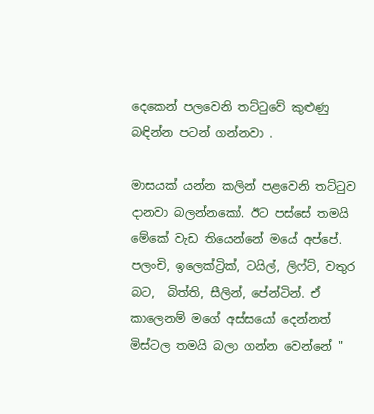දෙකෙන් පලවෙනි තට්ටුවේ කුළුණු බඳින්න පටන් ගන්නවා .

මාසයක් යන්න කලින් පළවෙනි තට්ටුව දානවා බලන්නකෝ. ඊට පස්සේ තමයි මේකේ වැඩ තියෙන්නේ මයේ අප්පේ. පලංචි, ඉලෙක්ට්‍රික්, ටයිල්, ලිෆ්ට්, වතුර බට,  බිත්ති, සීලින්, පේන්ටින්. ඒ කාලෙනම් මගේ අස්සයෝ දෙන්නත් මිස්ටල තමයි බලා ගන්න වෙන්නේ "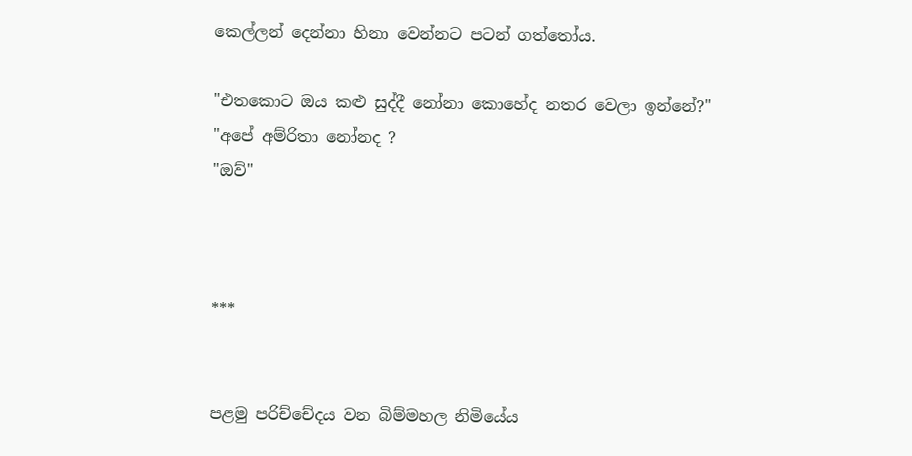කෙල්ලන් දෙන්නා හිනා වෙන්නට පටන් ගත්තෝය.

"එතකොට ඔය කළු සුද්දී නෝනා කොහේද නතර වෙලා ඉන්නේ?"
"අපේ අම්රිතා නෝනද ?
"ඔව්"



***


පළමු පරිච්චේදය වන බිම්මහල නිමියේය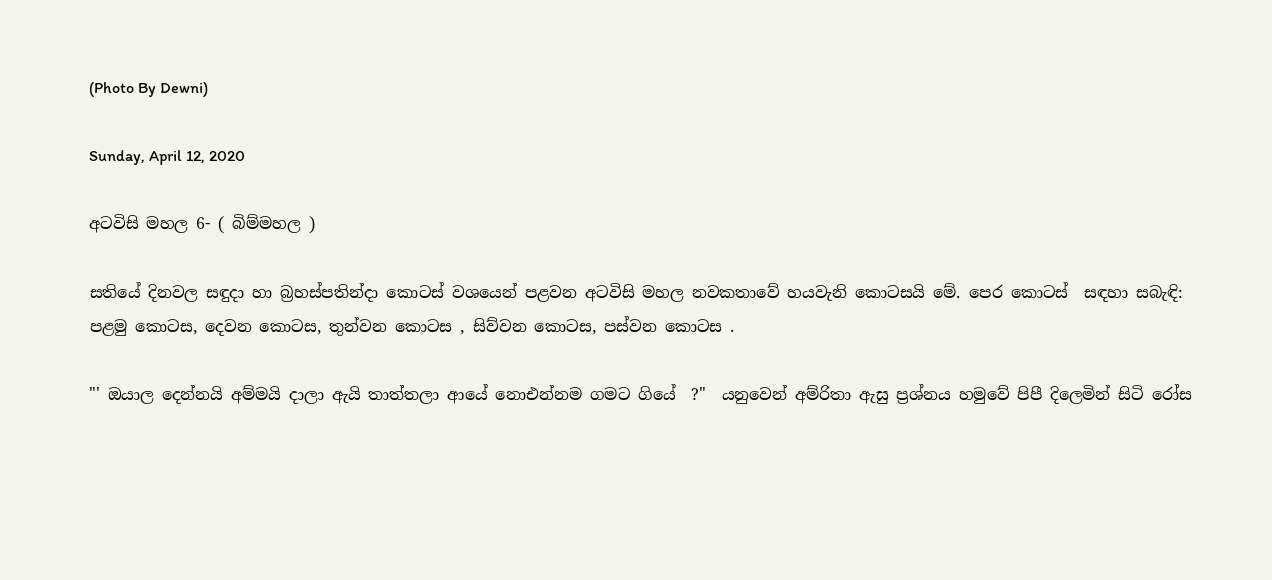(Photo By Dewni)

Sunday, April 12, 2020

අටවිසි මහල 6- ( බිම්මහල )

සතියේ දිනවල සඳුදා හා බ්‍රහස්පතින්දා කොටස් වශයෙන් පළවන අටවිසි මහල නවකතාවේ හයවැනි කොටසයි මේ. පෙර කොටස්  සඳහා සබැඳි: පළමු කොටස, දෙවන කොටස, තුන්වන කොටස , සිව්වන කොටස, පස්වන කොටස .

"' ඔයාල දෙන්නයි අම්මයි දාලා ඇයි තාත්තලා ආයේ නොඑන්නම ගමට ගියේ  ?"  යනුවෙන් අම්රිතා ඇසු ප්‍රශ්නය හමුවේ පිපී දිලෙමින් සිටි රෝස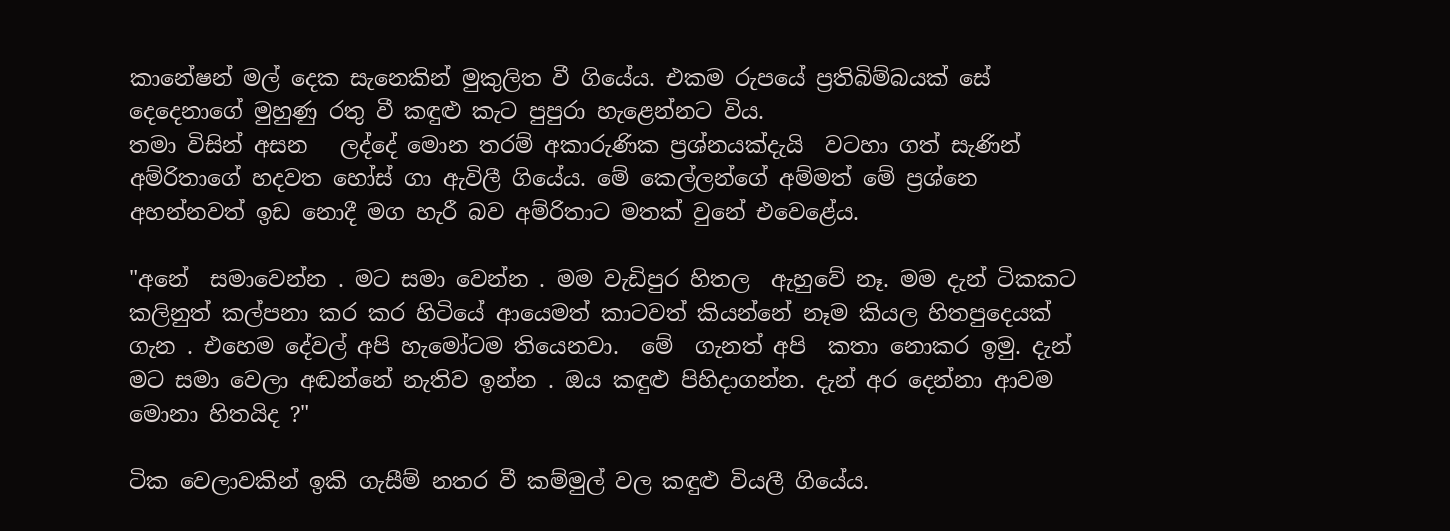කානේෂන් මල් දෙක සැනෙකින් මුකුලිත වී ගියේය. එකම රුපයේ ප්‍රතිබිම්බයක් සේ දෙදෙනාගේ මුහුණු රතු වී කඳුළු කැට පුපුරා හැළෙන්නට විය.
තමා විසින් අසන   ලද්දේ මොන තරම් අකාරුණික ප්‍රශ්නයක්දැයි  වටහා ගත් සැණින් අම්රිතාගේ හදවත හෝස් ගා ඇවිලී ගියේය. මේ කෙල්ලන්ගේ අම්මත් මේ ප්‍රශ්නෙ අහන්නවත් ඉඩ නොදී මග හැරී බව අම්රිතාට මතක් වුනේ එවෙළේය.

"අනේ  සමාවෙන්න . මට සමා වෙන්න . මම වැඩිපුර හිතල  ඇහුවේ නෑ. මම දැන් ටිකකට කලිනුත් කල්පනා කර කර හිටියේ ආයෙමත් කාටවත් කියන්නේ නෑම කියල හිතපුදෙයක් ගැන . එහෙම දේවල් අපි හැමෝටම තියෙනවා.  මේ  ගැනත් අපි  කතා නොකර ඉමු. දැන් මට සමා වෙලා අඬන්නේ නැතිව ඉන්න . ඔය කඳුළු පිහිදාගන්න. දැන් අර දෙන්නා ආවම මොනා හිතයිද ?"

ටික වෙලාවකින් ඉකි ගැසීම් නතර වී කම්මුල් වල කඳුළු වියලී ගියේය.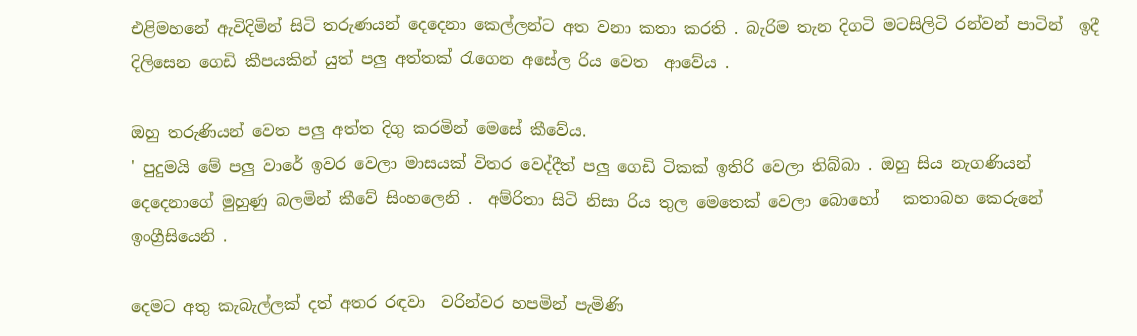එළිමහනේ ඇවිදිමින් සිටි තරුණයන් දෙදෙනා කෙල්ලන්ට අත වනා කතා කරති . බැරිම තැන දිගටි මටසිලිටි රන්වන් පාටින්  ඉදී දිලිසෙන ගෙඩි කීපයකින් යුත් පලු අත්තක් රැගෙන අසේල රිය වෙත  ආවේය .

ඔහු තරුණියන් වෙත පලු අත්ත දිගු කරමින් මෙසේ කීවේය.
' පුදුමයි මේ පලු වාරේ ඉවර වෙලා මාසයක් විතර වෙද්දීත් පලු ගෙඩි ටිකක් ඉතිරි වෙලා තිබ්බා . ඔහු සිය නැගණියන් දෙදෙනාගේ මුහුණු බලමින් කීවේ සිංහලෙනි .  අම්රිතා සිටි නිසා රිය තුල මෙතෙක් වෙලා බොහෝ   කතාබහ කෙරුනේ ඉංග්‍රීසියෙනි .

දෙමට අතු කැබැල්ලක් දත් අතර රඳවා  වරින්වර හපමින් පැමිණි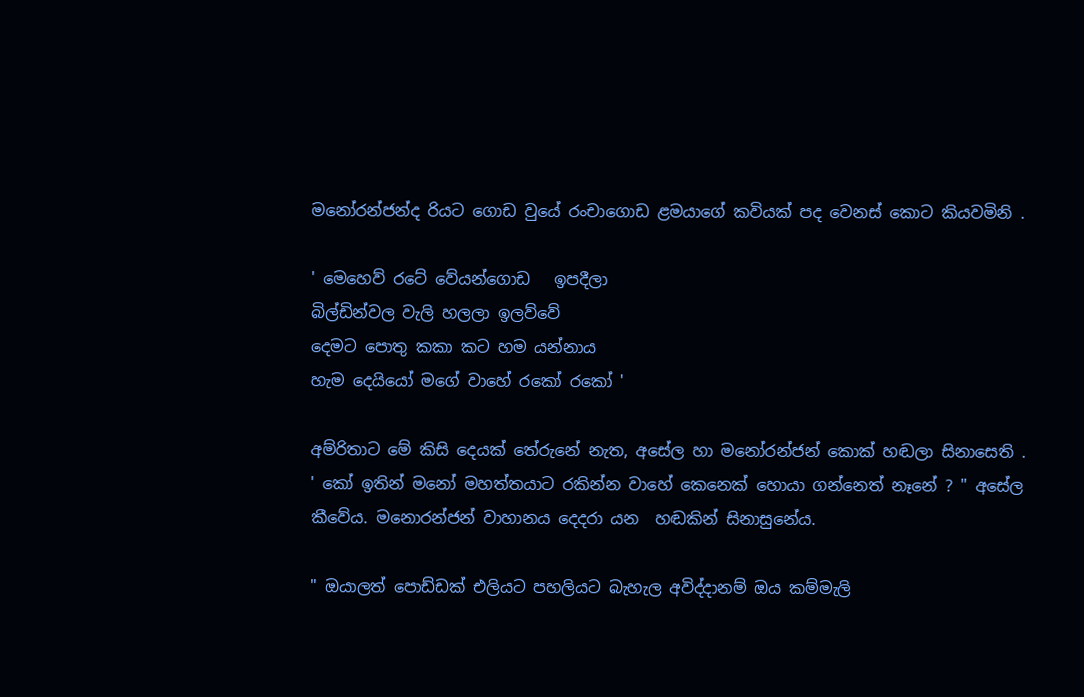මනෝරන්ජන්ද රියට ගොඩ වුයේ රංචාගොඩ ළමයාගේ කවියක් පද වෙනස් කොට කියවමිනි .

' මෙහෙව් රටේ වේයන්ගොඩ   ඉපදීලා
බිල්ඩින්වල වැලි හලලා ඉලව්වේ
දෙමට පොතු කකා කට හම යන්නාය
හැම දෙයියෝ මගේ වාහේ රකෝ රකෝ '

අම්රිතාට මේ කිසි දෙයක් තේරුනේ නැත, අසේල හා මනෝරන්ජන් කොක් හඬලා සිනාසෙති .
' කෝ ඉතින් මනෝ මහත්තයාට රකින්න වාහේ කෙනෙක් හොයා ගන්නෙත් නෑනේ ? " අසේල කීවේය. මනොරන්ජන් වාහානය දෙදරා යන  හඬකින් සිනාසුනේය.

" ඔයාලත් පොඩ්ඩක් එලියට පහලියට බැහැල අවිද්දානම් ඔය කම්මැලි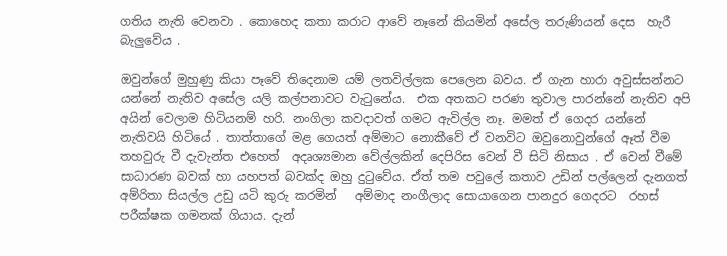ගතිය නැති වෙනවා . කොහෙද කතා කරාට ආවේ නෑනේ කියමින් අසේල තරුණියන් දෙස  හැරී බැලුවේය .

ඔවුන්ගේ මුහුණු කියා පෑවේ තිදෙනාම යම් ලතවිල්ලක පෙලෙන බවය. ඒ ගැන හාරා අවුස්සන්නට යන්නේ නැතිව අසේල යලි කල්පනාවට වැටුනේය.  එක අතකට පරණ තුවාල පාරන්නේ නැතිව අපි අයින් වෙලාම හිටියනම් හරි. නංගිලා කවදාවත් ගමට ඇවිල්ල නෑ. මමත් ඒ ගෙදර යන්නේ නැතිවයි හිටියේ . තාත්තාගේ මළ ගෙයත් අම්මාට නොකීවේ ඒ වනවිට ඔවුනොවුන්ගේ ඈත් වීම තහවුරු වී දැවැන්ත එහෙත්  අදෘශ්‍යමාන වේල්ලකින් දෙපිරිස වෙන් වී සිටි නිසාය . ඒ වෙන් වීමේ සාධාරණ බවක් හා යහපත් බවක්ද ඔහු දුටුවේය. ඒත් තම පවුලේ කතාව උඩින් පල්ලෙන් දැනගත් අම්රිතා සියල්ල උඩු යටි කුරු කරමින්   අම්මාද නංගීලාද සොයාගෙන පානදුර ගෙදරට  රහස් පරීක්ෂක ගමනක් ගියාය. දැන්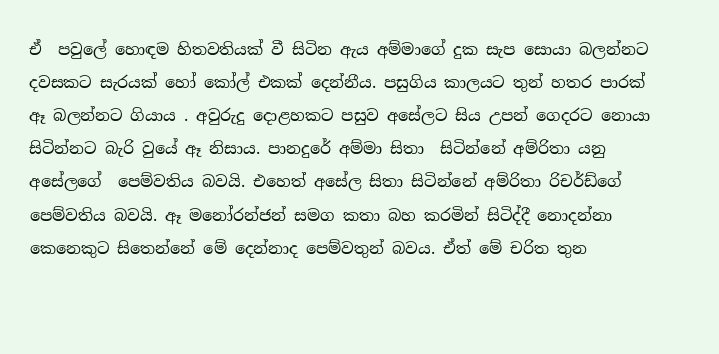ඒ  පවුලේ හොඳම හිතවතියක් වී සිටින ඇය අම්මාගේ දුක සැප සොයා බලන්නට දවසකට සැරයක් හෝ කෝල් එකක් දෙන්නීය. පසුගිය කාලයට තුන් හතර පාරක් ඈ බලන්නට ගියාය . අවුරුදු දොළහකට පසුව අසේලට සිය උපන් ගෙදරට නොයා සිටින්නට බැරි වුයේ ඈ නිසාය. පානදුරේ අම්මා සිතා  සිටින්නේ අම්රිතා යනු අසේලගේ  පෙම්වතිය බවයි. එහෙත් අසේල සිතා සිටින්නේ අම්රිතා රිචර්ඩ්ගේ පෙම්වතිය බවයි. ඈ මනෝරන්ජන් සමග කතා බහ කරමින් සිටිද්දී නොදන්නා කෙනෙකුට සිතෙන්නේ මේ දෙන්නාද පෙම්වතුන් බවය. ඒත් මේ චරිත තුන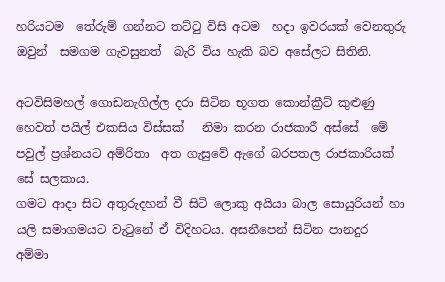හරියටම  තේරුම් ගන්නට තට්ටු විසි අටම  හදා ඉවරයක් වෙනතුරු ඔවුන්  සමගම ගැවසුනත්  බැරි විය හැකි බව අසේලට සිතිනි.

අටවිසිමහල් ගොඩනැගිල්ල දරා සිටින භූගත කොන්ක්‍රීට් කුළුණු හෙවත් පයිල් එකසිය විස්සක්   නිමා කරන රාජකාරී අස්සේ  මේ පවුල් ප්‍රශ්නයට අම්රිතා  අත ගැසුවේ ඇගේ බරපතල රාජකාරියක් සේ සලකාය.
ගමට ආදා සිට අතුරුදහන් වී සිටි ලොකු අයියා බාල සොයුරියන් හා යලි සමාගමයට වැටුනේ ඒ විදිහටය. අසනීපෙන් සිටින පානදුර  අම්මා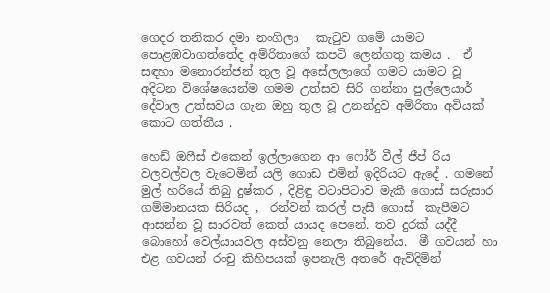ගෙදර තනිකර දමා නංගිලා   කැටුව ගමේ යාමට පොළඹවාගත්තේද අම්රිතාගේ කපටි ලෙන්ගතු කමය .  ඒ සඳහා මනොරන්ජන් තුල වූ අසේලලාගේ ගමට යාමට වූ අදිටන විශේෂයෙන්ම ගමම උත්සව සිරි ගන්නා පුල්ලෙයාර් දේවාල උත්සවය ගැන ඔහු තුල වූ උනන්දුව අම්රිතා අවියක් කොට ගත්තීය .

හෙඩ් ඔෆීස් එකෙන් ඉල්ලාගෙන ආ ෆෝර් වීල් ජීප් රිය වලවල්වල වැටෙමින් යලි ගොඩ එමින් ඉදිරියට ඇදේ . ගමනේ මුල් හරියේ තිබු දුෂ්කර , දිළිඳු වටාපිටාව මැකී ගොස් සරුසාර ගම්මානයක සිරියද ,  රන්වන් කරල් පැසී ගොස්  කැපීමට ආසන්න වූ සාරවත් කෙත් යායද පෙනේ. තව දුරක් යද්දී බොහෝ වෙල්යායවල අස්වනු නෙලා තිබුනේය.  මී ගවයන් හා එළ ගවයන් රංචු කිහිපයක් ඉපනැලි අතරේ ඇවිදිමින්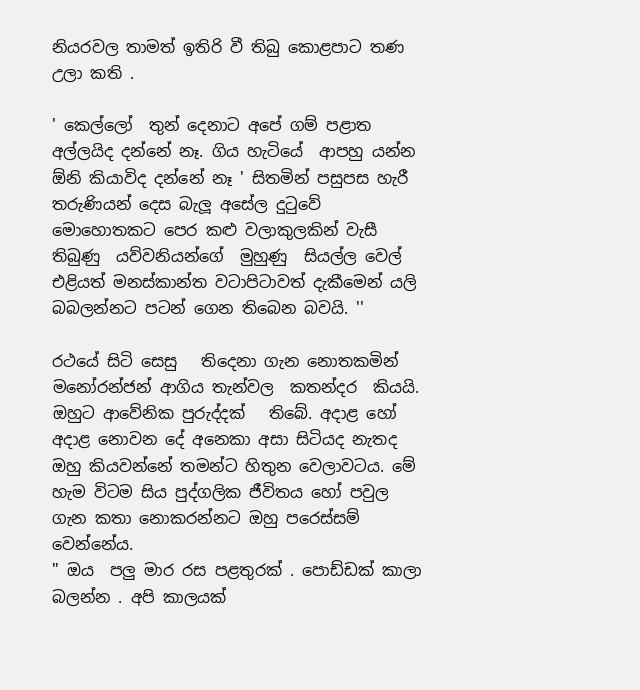නියරවල තාමත් ඉතිරි වී තිබු කොළපාට තණ උලා කති .

' කෙල්ලෝ  තුන් දෙනාට අපේ ගම් පළාත අල්ලයිද දන්නේ නෑ. ගිය හැටියේ  ආපහු යන්න ඕනි කියාවිද දන්නේ නෑ ' සිතමින් පසුපස හැරී තරුණියන් දෙස බැලූ අසේල දුටුවේ මොහොතකට පෙර කළු වලාකුලකින් වැසී තිබුණු  යව්වනියන්ගේ  මුහුණු  සියල්ල වෙල් එළියත් මනස්කාන්ත වටාපිටාවත් දැකීමෙන් යලි බබලන්නට පටන් ගෙන තිබෙන බවයි. ''

රථයේ සිටි සෙසු   තිදෙනා ගැන නොතකමින් මනෝරන්ජන් ආගිය තැන්වල  කතන්දර  කියයි.  ඔහුට ආවේනික පුරුද්දක්   තිබේ. අදාළ හෝ අදාළ නොවන දේ අනෙකා අසා සිටියද නැතද ඔහු කියවන්නේ තමන්ට හිතුන වෙලාවටය. මේ හැම විටම සිය පුද්ගලික ජීවිතය හෝ පවුල ගැන කතා නොකරන්නට ඔහු පරෙස්සම් වෙන්නේය.
" ඔය  පලු මාර රස පළතුරක් . පොඩ්ඩක් කාලා බලන්න . අපි කාලයක්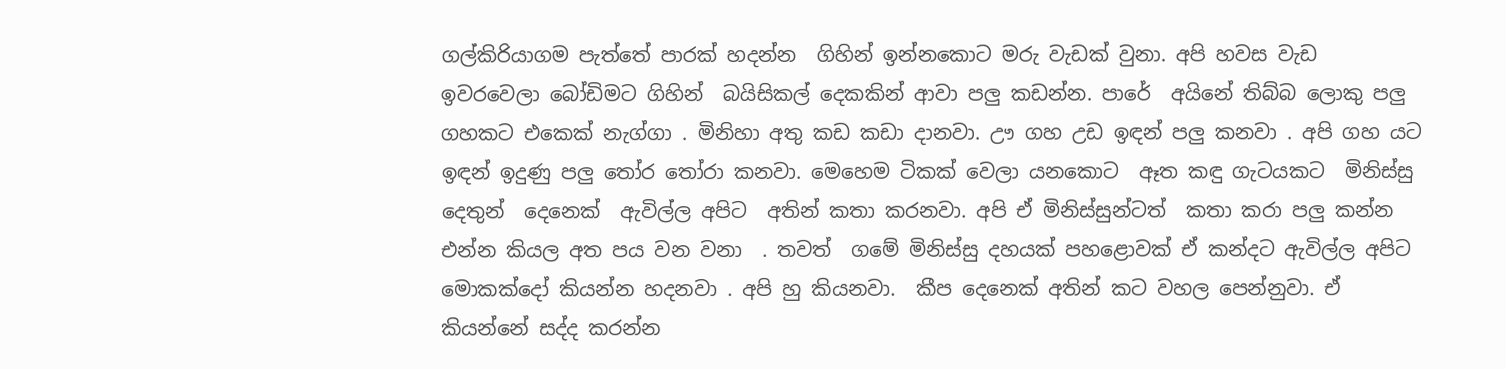ගල්කිරියාගම පැත්තේ පාරක් හදන්න  ගිහින් ඉන්නකොට මරු වැඩක් වුනා. අපි හවස වැඩ ඉවරවෙලා බෝඩිමට ගිහින්  බයිසිකල් දෙකකින් ආවා පලු කඩන්න. පාරේ  අයිනේ තිබ්බ ලොකු පලු ගහකට එකෙක් නැග්ගා . මිනිහා අතු කඩ කඩා දානවා. ඌ ගහ උඩ ඉඳන් පලු කනවා . අපි ගහ යට ඉඳන් ඉදුණු පලු තෝර තෝරා කනවා. මෙහෙම ටිකක් වෙලා යනකොට  ඈත කඳු ගැටයකට  මිනිස්සු දෙතුන්  දෙනෙක්  ඇවිල්ල අපිට  අතින් කතා කරනවා. අපි ඒ මිනිස්සුන්ටත්  කතා කරා පලු කන්න එන්න කියල අත පය වන වනා  . තවත්  ගමේ මිනිස්සු දහයක් පහළොවක් ඒ කන්දට ඇවිල්ල අපිට මොකක්දෝ කියන්න හදනවා . අපි හු කියනවා.  කීප දෙනෙක් අතින් කට වහල පෙන්නුවා. ඒ කියන්නේ සද්ද කරන්න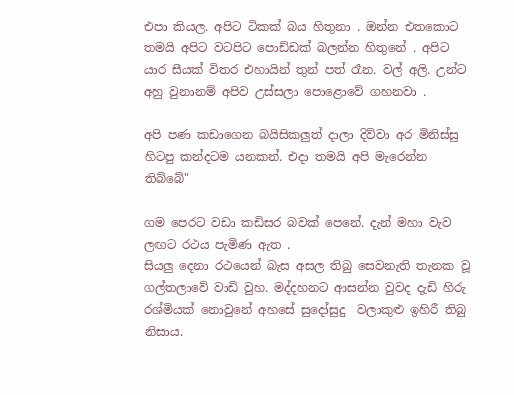එපා කියල. අපිට ටිකක් බය හිතුනා . ඔන්න එතකොට තමයි අපිට වටපිට පොඩ්ඩක් බලන්න හිතුනේ . අපිට යාර සීයක් විතර එහායින් තුන් පත් රෑන. වල් අලි. උන්ට අහු වුනානම් අපිව උස්සලා පොළොවේ ගහනවා .

අපි පණ කඩාගෙන බයිසිකලුත් දාලා දිව්වා අර මිනිස්සු හිටපු කන්දටම යනකන්. එදා තමයි අපි මැරෙන්න තිබ්බේ"

ගම පෙරට වඩා කඩිසර බවක් පෙනේ. දැන් මහා වැව ලඟට රථය පැමිණ ඇත .
සියලු දෙනා රථයෙන් බැස අසල තිබු සෙවනැති තැනක වූ ගල්තලාවේ වාඩි වුහ. මද්දහනට ආසන්න වුවද දැඩි හිරු රශ්මියක් නොවුනේ අහසේ සුදෝසුදු  වලාකුළු ඉහිරී තිබු නිසාය.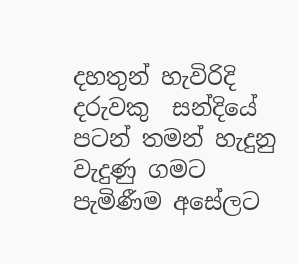දහතුන් හැවිරිදි දරුවකු  සන්දියේ පටන් තමන් හැදුනු වැදුණු ගමට පැමිණීම අසේලට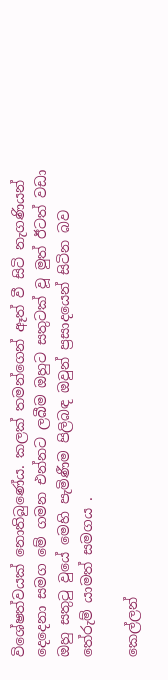විශේෂත්වයක් නොතිබුණේය. කලක් තමන්ගෙන් ඈත් වී සිටි නැගණියන් දෙදෙනා සමග මේ ගමන එන්නට ලබීම ඔහුට සතුටක් වූ මුත් ඊටත් වඩා ඔහු සතුටු වුයේ මෙහි පැමිණීම පිලිබඳ ඔවුන් ප්‍රසාදයෙන් සිටින බව තේරුම් යාමත් සමගය .

කෙල්ලන්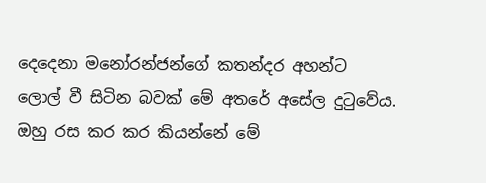දෙදෙනා මනෝරන්ජන්ගේ කතන්දර අහන්ට ලොල් වී සිටින බවක් මේ අතරේ අසේල දුටුවේය. ඔහු රස කර කර කියන්නේ මේ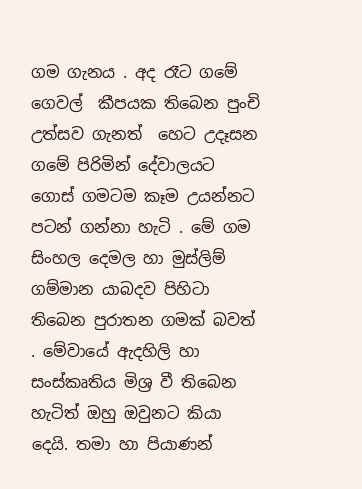ගම ගැනය . අද රෑට ගමේ ගෙවල්  කීපයක තිබෙන පුංචි උත්සව ගැනත්  හෙට උදෑසන ගමේ පිරිමින් දේවාලයට ගොස් ගමටම කෑම උයන්නට පටන් ගන්නා හැටි . මේ ගම සිංහල දෙමල හා මුස්ලිම් ගම්මාන යාබදව පිහිටා තිබෙන පුරාතන ගමක් බවත් . මේවායේ ඇදහිලි හා සංස්කෘතිය මිශ්‍ර වී තිබෙන හැටිත් ඔහු ඔවුනට කියා දෙයි. තමා හා පියාණන්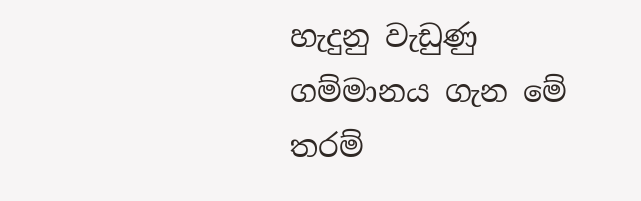හැදුනු වැඩුණු ගම්මානය ගැන මේ තරම්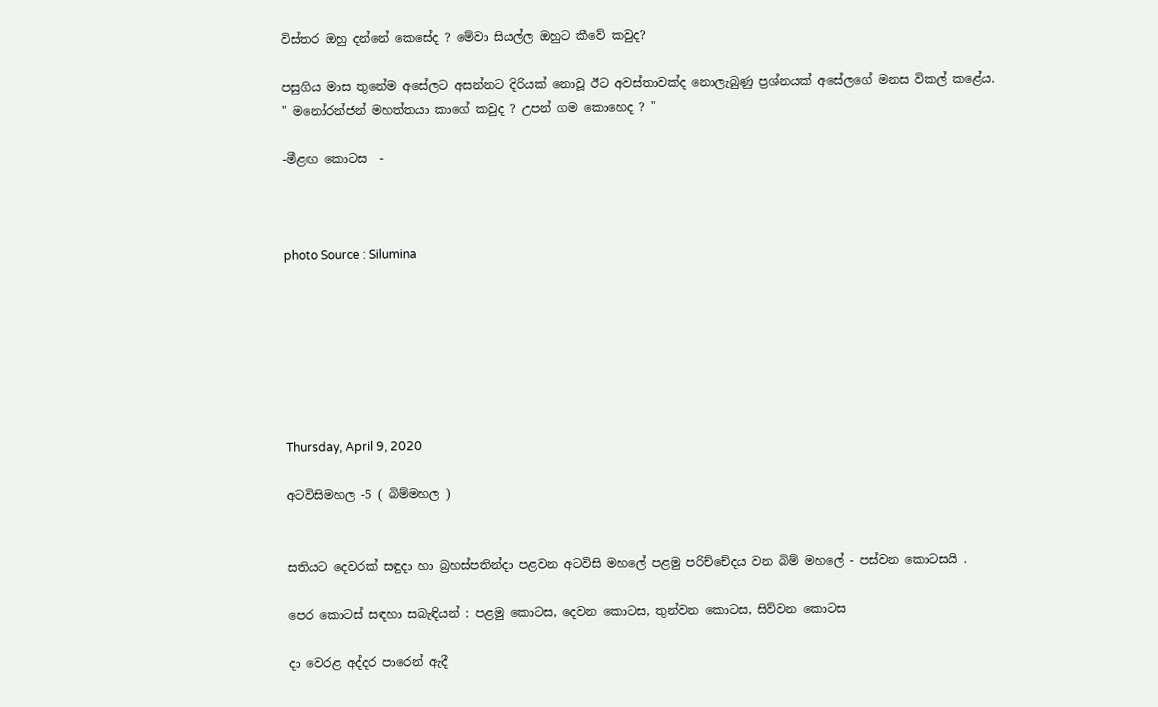විස්තර ඔහු දන්නේ කෙසේද ? මේවා සියල්ල ඔහුට කීවේ කවුද?

පසුගිය මාස තුනේම අසේලට අසන්නට දිරියක් නොවූ ඊට අවස්තාවක්ද නොලැබුණු ප්‍රශ්නයක් අසේලගේ මනස විකල් කළේය.
" මනෝරන්ජන් මහත්තයා කාගේ කවුද ? උපන් ගම කොහෙද ? "

-මීළඟ කොටස  -



photo Source : Silumina







Thursday, April 9, 2020

අටවිසිමහල -5 ( බිම්මහල )


සතියට දෙවරක් සඳුදා හා බ්‍රහස්පතින්දා පළවන අටවිසි මහලේ පළමු පරිච්චේදය වන බිම් මහලේ - පස්වන කොටසයි .

පෙර කොටස් සඳහා සබැඳියන් : පළමු කොටස, දෙවන කොටස, තුන්වන කොටස, සිව්වන කොටස

දා වෙරළ අද්දර පාරෙන් ඇදී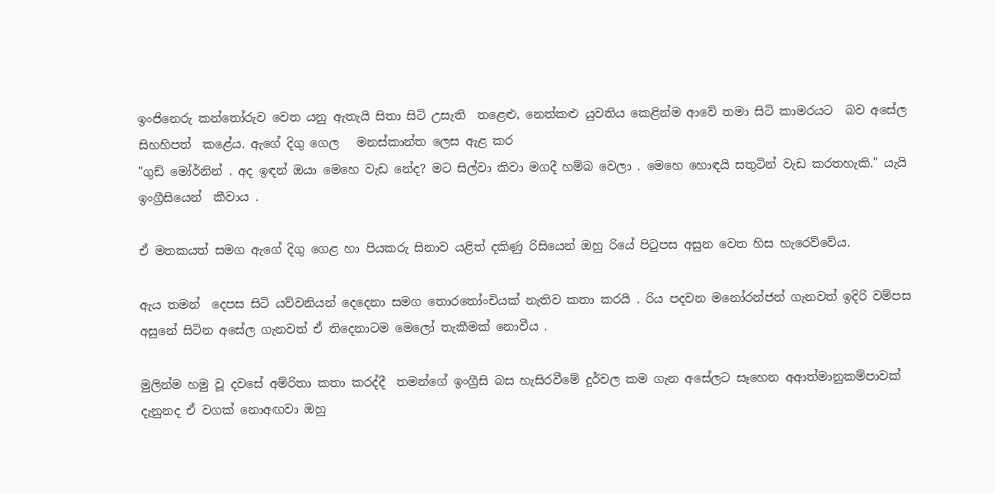ඉංජිනෙරු කන්තෝරුව වෙත යනු ඇතැයි සිතා සිටි උසැති  තළෙළු, නෙත්කළු යුවතිය කෙළින්ම ආවේ තමා සිටි කාමරයට  බව අසේල සිහහිපත්  කළේය. ඇගේ දිගු ගෙල   මනස්කාන්ත ලෙස ඇළ කර
"ගුඩ් මෝර්නින් . අද ඉඳන් ඔයා මෙහෙ වැඩ නේද? මට සිල්වා කිවා මගදී හම්බ වෙලා . මෙහෙ හොඳයි සතුටින් වැඩ කරතහැකි." යැයි ඉංග්‍රීසියෙන්  කීවාය .

ඒ මතකයත් සමග ඇගේ දිගු ගෙළ හා පියකරු සිනාව යළිත් දකිණු රිසියෙන් ඔහු රියේ පිටුපස අසුන වෙත හිස හැරෙව්වේය.

ඇය තමන්  දෙපස සිටි යව්වනියන් දෙදෙනා සමග තොරතෝංචියක් නැතිව කතා කරයි . රිය පදවන මනෝරන්ජන් ගැනවත් ඉදිරි වම්පස අසුනේ සිටින අසේල ගැනවත් ඒ තිදෙනාටම මෙලෝ තැකීමක් නොවීය .

මුලින්ම හමු වූ දවසේ අම්රිතා කතා කරද්දී  තමන්ගේ ඉංග්‍රීසි බස හැසිරවීමේ දුර්වල කම ගැන අසේලට සෑහෙන අආත්මානුකම්පාවක් දැනුනද ඒ වගක් නොඅඟවා ඔහු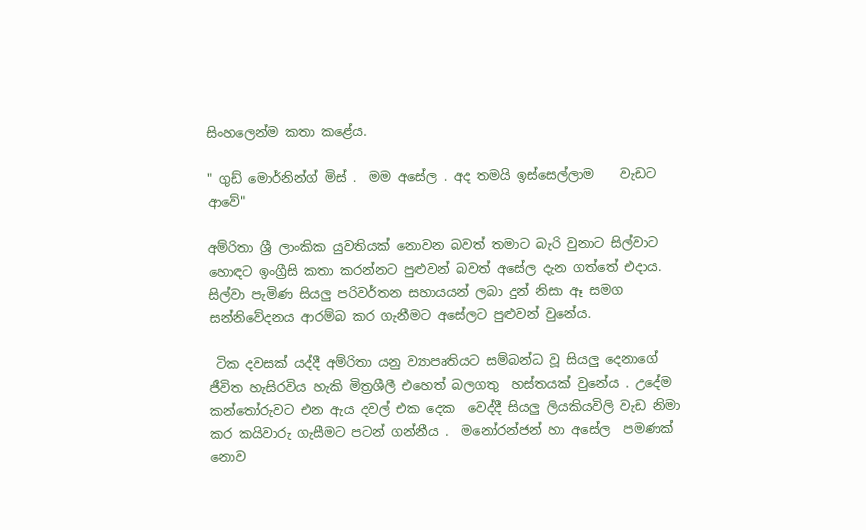සිංහලෙන්ම කතා කළේය.

" ගුඩ් මොර්නින්ග් මිස් .  මම අසේල . අද තමයි ඉස්සෙල්ලාම    වැඩට ආවේ"

අම්රිතා ශ්‍රී ලාංකික යුවතියක් නොවන බවත් තමාට බැරි වුනාට සිල්වාට  හොඳට ඉංග්‍රීසි කතා කරන්නට පුළුවන් බවත් අසේල දැන ගත්තේ එදාය. සිල්වා පැමිණ සියලු පරිවර්තන සහායයන් ලබා දුන් නිසා ඈ සමග සන්නිවේදනය ආරම්බ කර ගැනීමට අසේලට පුළුවන් වුනේය.

 ටික දවසක් යද්දී අම්රිතා යනු ව්‍යාපෘතියට සම්බන්ධ වූ සියලු දෙනාගේ ජීවිත හැසිරවිය හැකි මිත්‍රශීලී එහෙත් බලගතු  හස්තයක් වුනේය . උදේම කන්තෝරුවට එන ඇය දවල් එක දෙක  වෙද්දී සියලු ලියකියවිලි වැඩ නිමා කර කයිවාරු ගැසීමට පටන් ගන්නීය .  මනෝරන්ජන් හා අසේල  පමණක් නොව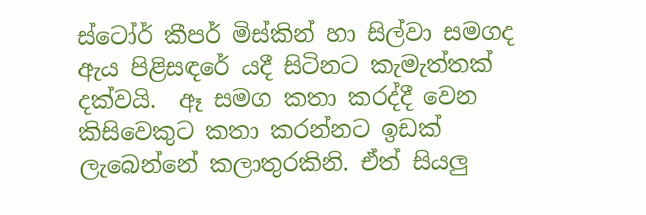ස්ටෝර් කීපර් මිස්කින් හා සිල්වා සමගද ඇය පිළිසඳරේ යදී සිටිනට කැමැත්තක් දක්වයි.  ඈ සමග කතා කරද්දී වෙන කිසිවෙකුට කතා කරන්නට ඉඩක්  ලැබෙන්නේ කලාතුරකිනි. ඒත් සියලු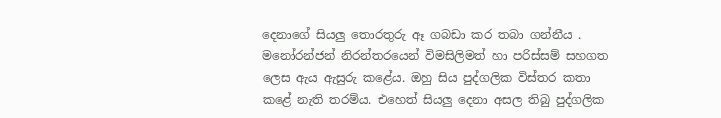දෙනාගේ සියලු තොරතුරු ඈ ගබඩා කර තබා ගන්නීය . මනෝරන්ජන් නිරන්තරයෙන් විමසිලිමත් හා පරිස්සම් සහගත ලෙස ඇය ඇසුරු කළේය. ඔහු සිය පුද්ගලික විස්තර කතා කළේ නැති තරම්ය. එහෙත් සියලු දෙනා අසල තිබු පුද්ගලික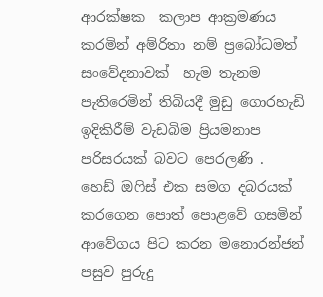ආරක්ෂක  කලාප ආක්‍රමණය කරමින් අම්රිතා නම් ප්‍රබෝධමත් සංවේදනාවක්  හැම තැනම පැතිරෙමින් තිබියදී මුඩු ගොරහැඩි ඉදිකිරීම් වැඩබිම ප්‍රියමනාප පරිසරයක් බවට පෙරලණි .  හෙඩ් ඔෆිස් එක සමග දබරයක් කරගෙන පොත් පොළවේ ගසමින්  ආවේගය පිට කරන මනොරන්ජන් පසුව පුරුදු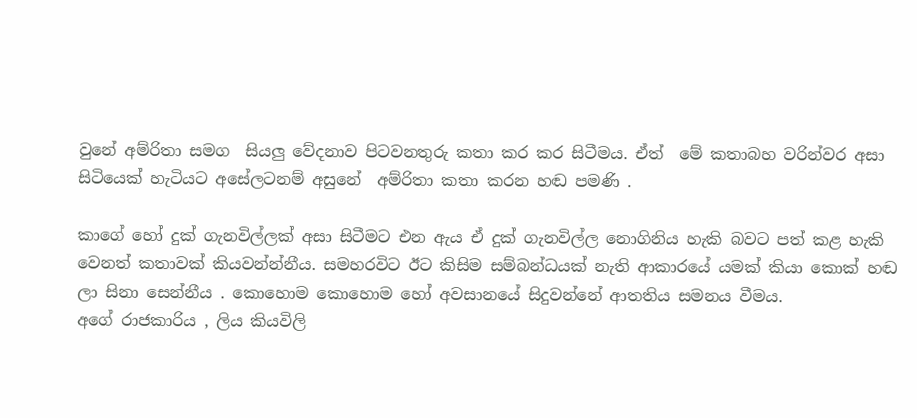වුනේ අම්රිතා සමග  සියලු වේදනාව පිටවනතුරු කතා කර කර සිටීමය. ඒත්  මේ කතාබහ වරින්වර අසා සිටියෙක් හැටියට අසේලටනම් අසුනේ  අම්රිතා කතා කරන හඬ පමණි .

කාගේ හෝ දුක් ගැනවිල්ලක් අසා සිටීමට එන ඇය ඒ දුක් ගැනවිල්ල නොගිනිය හැකි බවට පත් කළ හැකි වෙනත් කතාවක් කියවන්න්නීය. සමහරවිට ඊට කිසිම සම්බන්ධයක් නැති ආකාරයේ යමක් කියා කොක් හඬ ලා සිනා සෙන්නීය . කොහොම කොහොම හෝ අවසානයේ සිදුවන්නේ ආතතිය සමනය වීමය.
අගේ රාජකාරිය , ලිය කියවිලි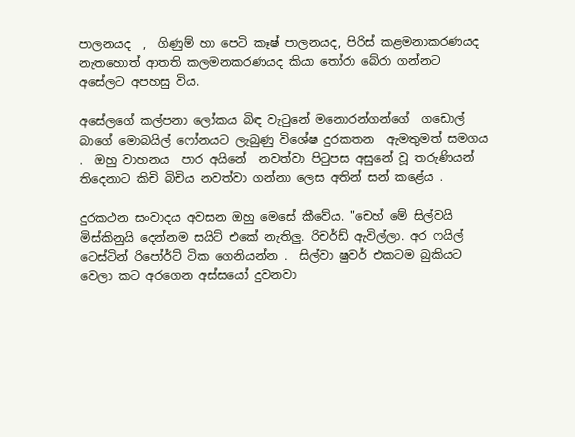පාලනයද  ,  ගිණුම් හා පෙටි කෑෂ් පාලනයද, පිරිස් කළමනාකරණයද නැතහොත් ආතති කලමනකරණයද කියා තෝරා බේරා ගන්නට අසේලට අපහසු විය.

අසේලගේ කල්පනා ලෝකය බිඳ වැටුනේ මනොරන්ගන්ගේ  ගඩොල් බාගේ මොබයිල් ෆෝනයට ලැබුණු විශේෂ දුරකතන  ඇමතුමත් සමගය .  ඔහු වාහනය  පාර අයිනේ  නවත්වා පිටුපස අසුනේ වූ තරුණියන් තිදෙනාට කිචි බිචිය නවත්වා ගන්නා ලෙස අතින් සන් කළේය .

දුරකථන සංවාදය අවසන ඔහු මෙසේ කීවේය. "චෙහ් මේ සිල්වයි මිස්කිනුයි දෙන්නම සයිට් එකේ නැතිලු. රිචර්ඩ් ඇවිල්ලා. අර ෆයිල් ටෙස්ටින් රිපෝර්ට් ටික ගෙනියන්න .  සිල්වා ෂුවර් එකටම බුකියට වෙලා කට අරගෙන අස්සයෝ දුවනවා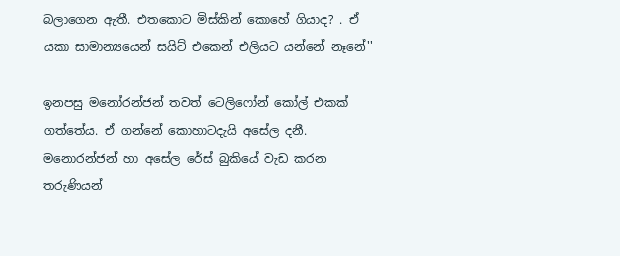බලාගෙන ඇතී. එතකොට මිස්කින් කොහේ ගියාද? . ඒ යකා සාමාන්‍යයෙන් සයිට් එකෙන් එලියට යන්නේ නෑනේ''

ඉනපසු මනෝරන්ජන් තවත් ටෙලිෆෝන් කෝල් එකක් ගත්තේය. ඒ ගන්නේ කොහාටදැයි අසේල දනී. මනොරන්ජන් හා අසේල රේස් බුකියේ වැඩ කරන තරුණියන්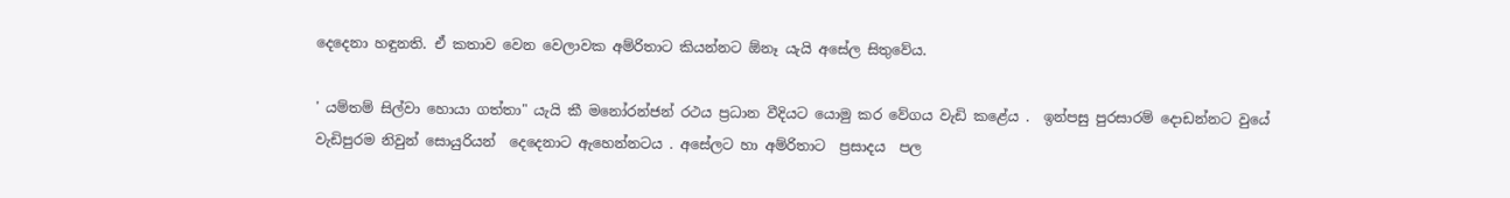දෙදෙනා හඳුනති. ඒ කතාව වෙන වෙලාවක අම්රිතාට කියන්නට ඕනෑ යැයි අසේල සිතුවේය.

' යම්තම් සිල්වා හොයා ගත්තා" යැයි කී මනෝරන්ජන් රථය ප්‍රධාන වීදියට යොමු කර වේගය වැඩි කළේය .  ඉන්පසු පුරසාරම් දොඩන්නට වුයේ වැඩිපුරම නිවුන් සොයුරියන්  දෙදෙනාට ඇහෙන්නටය . අසේලට හා අම්රිතාට  ප්‍රසාදය  පල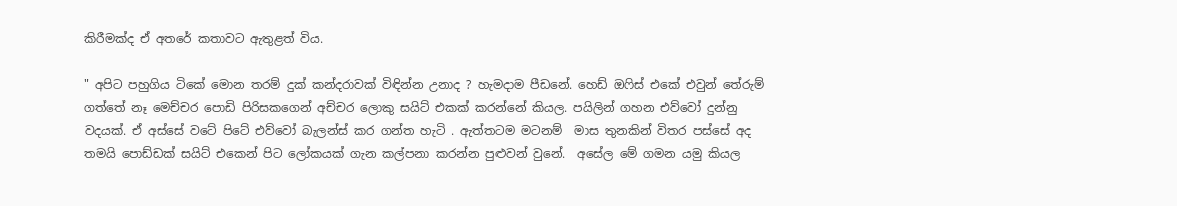කිරීමක්ද ඒ අතරේ කතාවට ඇතුළත් විය.

" අපිට පහුගිය ටිකේ මොන තරම් දුක් කන්දරාවක් විඳින්න උනාද ? හැමදාම පීඩනේ. හෙඩ් ඔෆිස් එකේ එවුන් තේරුම් ගත්තේ නෑ මෙච්චර පොඩි පිරිසකගෙන් අච්චර ලොකු සයිට් එකක් කරන්නේ කියල. පයිලින් ගහන එව්වෝ දුන්නු වදයක්. ඒ අස්සේ වටේ පිටේ එව්වෝ බැලන්ස් කර ගන්ත හැටි . ඇත්තටම මටනම්  මාස තුනකින් විතර පස්සේ අද තමයි පොඩ්ඩක් සයිට් එකෙන් පිට ලෝකයක් ගැන කල්පනා කරන්න පුළුවන් වුනේ.  අසේල මේ ගමන යමු කියල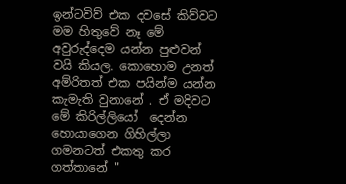ඉන්ටවිව් එක දවසේ කිව්වට මම හිතුවේ නෑ මේ අවුරුද්දෙම යන්න පුළුවන් වයි කියල. කොහොම උනත් අම්රිතත් එක පයින්ම යන්න කැමැති වුනානේ . ඒ මදිවට මේ කිරිල්ලියෝ  දෙන්න  හොයාගෙන ගිහිල්ලා ගමනටත් එකතු කර ගත්තානේ "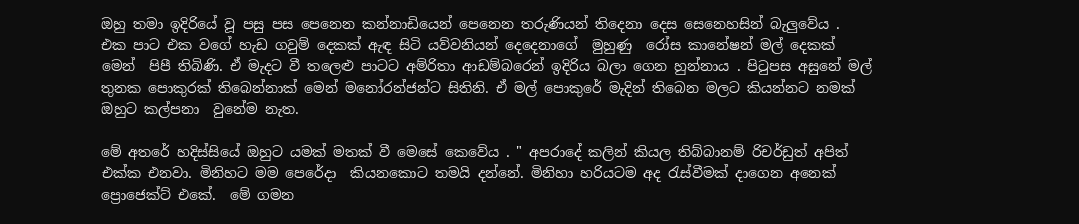ඔහු තමා ඉදිරියේ වූ පසු පස පෙනෙන කන්නාඩියෙන් පෙනෙන තරුණියන් තිදෙනා දෙස සෙනෙහසින් බැලුවේය . එක පාට එක වගේ හැඩ ගවුම් දෙකක් ඇඳ සිටි යව්වනියන් දෙදෙනාගේ  මුහුණු  රෝස කානේෂන් මල් දෙකක් මෙන්  පිපී තිබිණි. ඒ මැදට වී තලෙළු පාටට අම්රිතා ආඩම්බරෙන් ඉදිරිය බලා ගෙන හුන්නාය . පිටුපස අසුනේ මල් තුනක පොකුරක් තිබෙන්නාක් මෙන් මනෝරන්ජන්ට සිතිනි. ඒ මල් පොකුරේ මැදින් තිබෙන මලට කියන්නට නමක් ඔහුට කල්පනා  වුනේම නැත.

මේ අතරේ හදිස්සියේ ඔහුට යමක් මතක් වී මෙසේ කෙවේය . " අපරාදේ කලින් කියල තිබ්බානම් රිචර්ඩුත් අපිත් එක්ක එනවා. මිනිහට මම පෙරේදා  කියනකොට තමයි දන්නේ. මිනිහා හරියටම අද රැස්වීමක් දාගෙන අනෙක් ප්‍රොජෙක්ට් එකේ.  මේ ගමන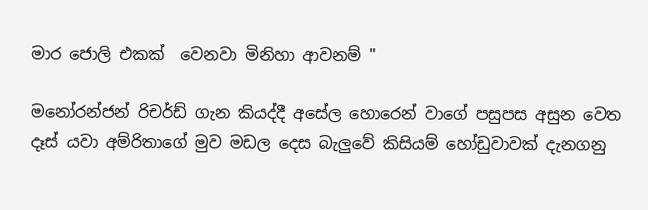මාර ජොලි එකක්  වෙනවා මිනිහා ආවනම් "

මනෝරන්ජන් රිචර්ඩ් ගැන කියද්දී අසේල හොරෙන් වාගේ පසුපස අසුන වෙත දෑස් යවා අම්රිතාගේ මුව මඩල දෙස බැලුවේ කිසියම් හෝඩුවාවක් දැනගනු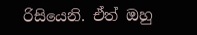රිසියෙනි. ඒත් ඔහු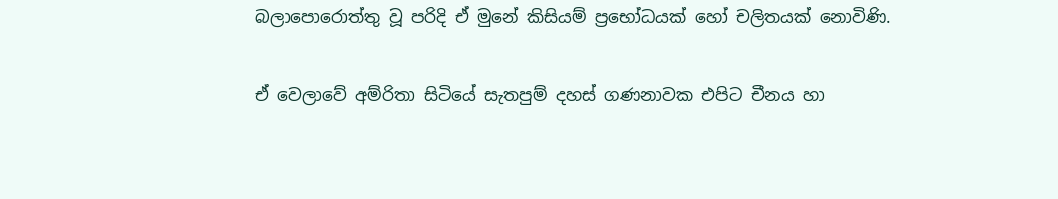බලාපොරොත්තු වූ පරිදි ඒ මුනේ කිසියම් ප්‍රභෝධයක් හෝ චලිතයක් නොවිණි.

ඒ වෙලාවේ අම්රිතා සිටියේ සැතපුම් දහස් ගණනාවක එපිට චීනය හා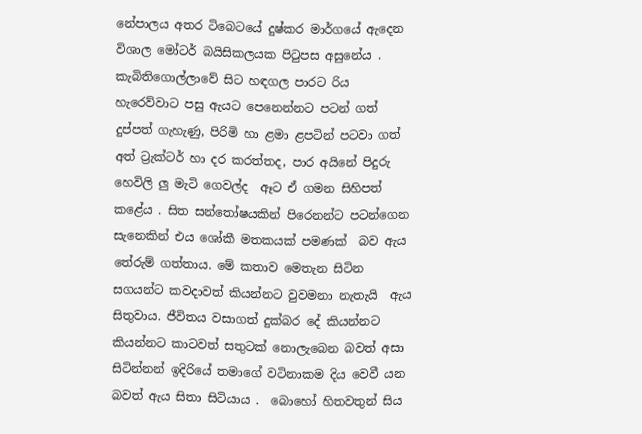නේපාලය අතර ටිබෙටයේ දුෂ්කර මාර්ගයේ ඇදෙන විශාල මෝටර් බයිසිකලයක පිටුපස අසුනේය . කැබිතිගොල්ලාවේ සිට හඳගල පාරට රිය හැරෙව්වාට පසු ඇයට පෙනෙන්නට පටන් ගත් දුප්පත් ගැහැණු, පිරිමි හා ළමා ළපටින් පටවා ගත් අත් ට්‍රැක්ටර් හා දර කරත්තද, පාර අයිනේ පිදුරු හෙවිලි ලු මැටි ගෙවල්ද  ඈට ඒ ගමන සිහිපත් කළේය . සිත සන්තෝෂයකින් පිරෙනන්ට පටන්ගෙන සැනෙකින් එය ශෝකී මතකයක් පමණක්  බව ඇය තේරුම් ගත්තාය. මේ කතාව මෙතැන සිටින සගයන්ට කවදාවත් කියන්නට වුවමනා නැතැයි  ඇය සිතුවාය. ජීවිතය වසාගත් දුක්බර දේ කියන්නට කියන්නට කාටවත් සතුටක් නොලැබෙන බවත් අසා සිටින්නන් ඉදිරියේ තමාගේ වටිනාකම දිය වෙවී යන බවත් ඇය සිතා සිටියාය .  බොහෝ හිතවතුන් සිය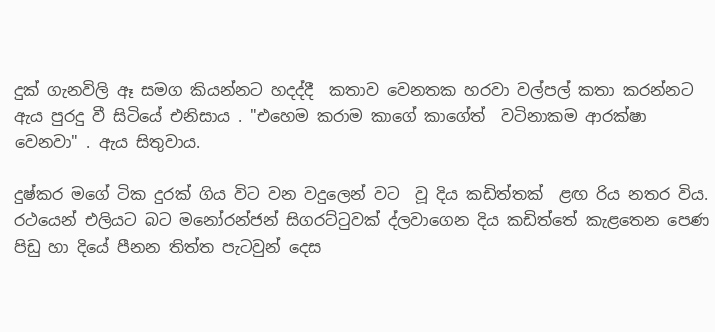දුක් ගැනවිලි ඈ සමග කියන්නට හදද්දී  කතාව වෙනතක හරවා වල්පල් කතා කරන්නට ඇය පුරදු වී සිටියේ එනිසාය . "එහෙම කරාම කාගේ කාගේත්  වටිනාකම ආරක්ෂා වෙනවා" . ඇය සිතුවාය.

දුෂ්කර මගේ ටික දුරක් ගිය විට වන වදුලෙන් වට  වූ දිය කඩිත්තක්  ළඟ රිය නතර විය. රථයෙන් එලියට බට මනෝරන්ජන් සිගරට්ටුවක් ද්ලවාගෙන දිය කඩිත්තේ කැළතෙන පෙණ පිඩු හා දියේ පීනන තිත්ත පැටවුන් දෙස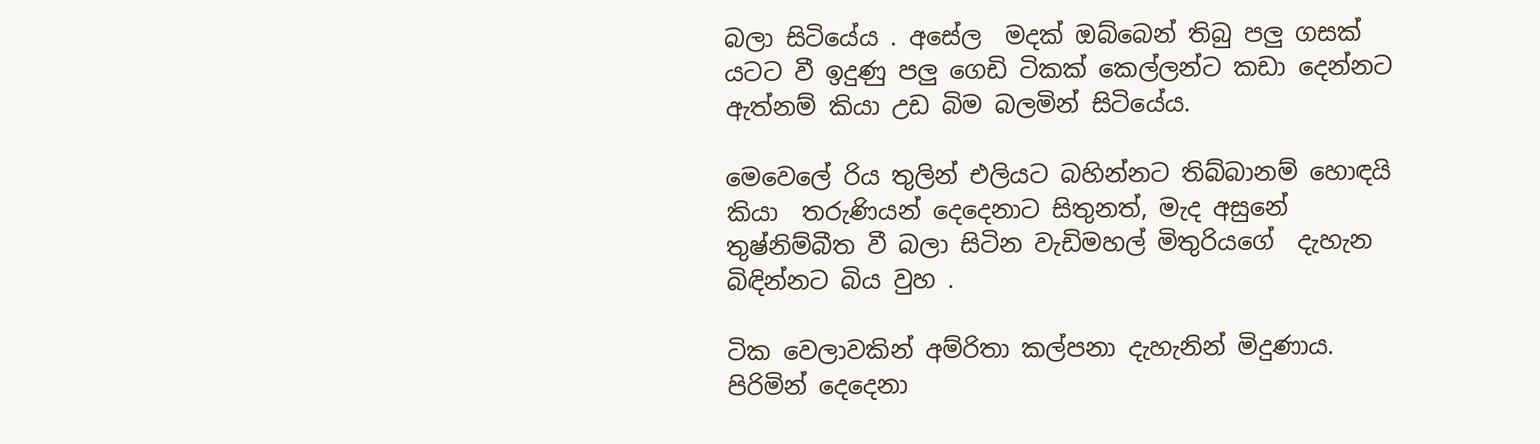බලා සිටියේය . අසේල  මදක් ඔබ්බෙන් තිබු පලු ගසක් යටට වී ඉදුණු පලු ගෙඩි ටිකක් කෙල්ලන්ට කඩා දෙන්නට ඇත්නම් කියා උඩ බිම බලමින් සිටියේය.

මෙවෙලේ රිය තුලින් එලියට බහින්නට තිබ්බානම් හොඳයි කියා  තරුණියන් දෙදෙනාට සිතුනත්, මැද අසුනේ තුෂ්නිම්බීත වී බලා සිටින වැඩිමහල් මිතුරියගේ  දැහැන බිඳින්නට බිය වුහ .

ටික වෙලාවකින් අම්රිතා කල්පනා දැහැනින් මිදුණාය. පිරිමින් දෙදෙනා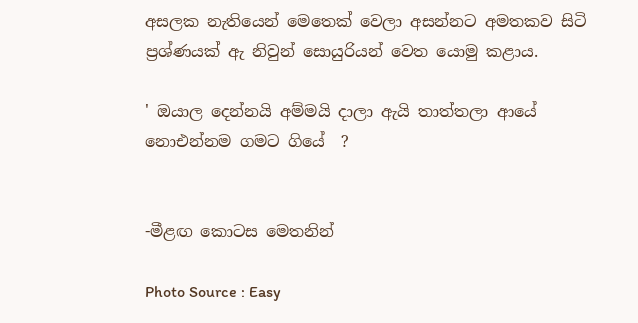අසලක නැතියෙන් මෙතෙක් වෙලා අසන්නට අමතකව සිටි ප්‍රශ්ණයක් ඇ නිවුන් සොයුරියන් වෙත යොමු කළාය.

' ඔයාල දෙන්නයි අම්මයි දාලා ඇයි තාත්තලා ආයේ නොඑන්නම ගමට ගියේ  ?


-මීළඟ කොටස මෙතනින්

Photo Source : Easy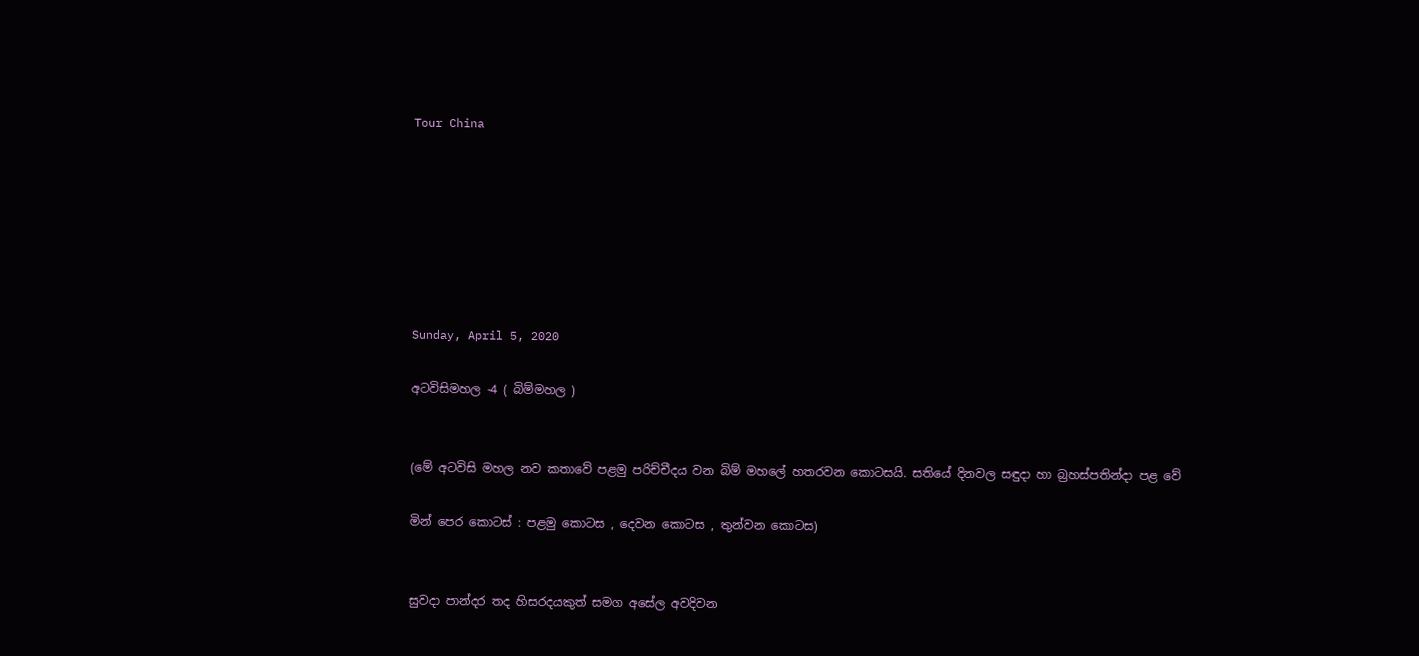Tour China







Sunday, April 5, 2020

අටවිසිමහල -4 ( බිම්මහල )


(මේ අටවිසි මහල නව කතාවේ පළමු පරිච්චීදය වන බිම් මහලේ හතරවන කොටසයි. සතියේ දිනවල සඳුදා හා බ්‍රහස්පතින්දා පළ වේ

මින් පෙර කොටස් : පළමු කොටස , දෙවන කොටස , තුන්වන කොටස)


සුවදා පාන්දර තද හිසරදයකුත් සමග අසේල අවදිවන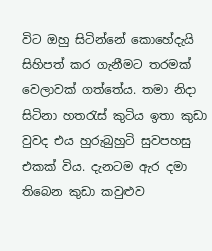විට ඔහු සිටින්නේ කොහේදැයි සිහිපත් කර ගැනීමට තරමක් වෙලාවක් ගත්තේය. තමා නිදා සිටිනා හතරැස් කුටිය ඉතා කුඩා වුවද එය හුරුබුහුටි සුවපහසු එකක් විය. දැනටම ඇර දමා තිබෙන කුඩා කවුළුව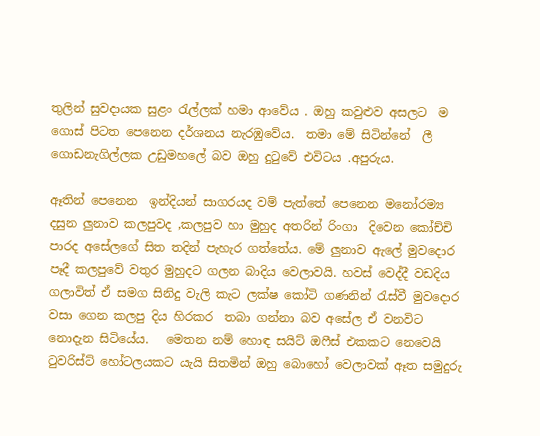තුලින් සුවදායක සුළං රැල්ලක් හමා ආවේය . ඔහු කවුළුව අසලට  ම ගොස් පිටත පෙනෙන දර්ශනය නැරඹුවේය.  තමා මේ සිටින්නේ  ලී ගොඩනැගිල්ලක උඩුමහලේ බව ඔහු දුටුවේ එවිටය .අපුරුය.

ඈතින් පෙනෙන  ඉන්දියන් සාගරයද වම් පැත්තේ පෙනෙන මනෝරම්‍ය දසුන ලුනාව කලපුවද ,කලපුව හා මුහුද අතරින් රිංගා  දිවෙන කෝච්චි  පාරද අසේලගේ සිත තදින් පැහැර ගත්තේය. මේ ලුනාව ඇලේ මුවදොර පෑදී කලපුවේ වතුර මුහුදට ගලන බාදිය වෙලාවයි. හවස් වෙද්දී වඩදිය ගලාවිත් ඒ සමග සිනිදු වැලි කැට ලක්ෂ කෝටි ගණනින් රැස්වී මුවදොර වසා ගෙන කලපු දිය හිරකර  තබා ගන්නා බව අසේල ඒ වනවිට නොදැන සිටියේය.   මෙතන නම් හොඳ සයිට් ඔෆීස් එකකට නෙවෙයි  ටුවරිස්ට් හෝටලයකට යැයි සිතමින් ඔහු බොහෝ වෙලාවක් ඈත සමුදුරු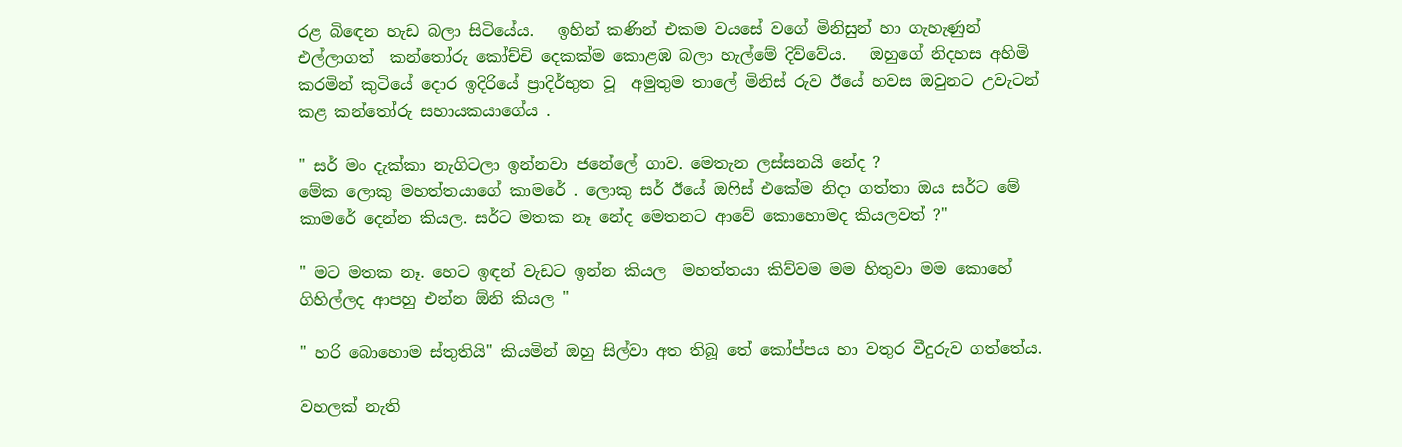රළ බිඳෙන හැඩ බලා සිටියේය.   ඉහින් කණින් එකම වයසේ වගේ මිනිසුන් හා ගැහැණුන් එල්ලාගත්  කන්තෝරු කෝච්චි දෙකක්ම කොළඹ බලා හැල්මේ දිව්වේය.   ඔහුගේ නිදහස අහිමි කරමින් කුටියේ දොර ඉදිරියේ ප්‍රාදිර්භුත වූ  අමුතුම තාලේ මිනිස් රුව ඊයේ හවස ඔවුනට උවැටන් කළ කන්තෝරු සහායකයාගේය .

" සර් මං දැක්කා නැගිටලා ඉන්නවා ජනේලේ ගාව. මෙතැන ලස්සනයි නේද ?
මේක ලොකු මහත්තයාගේ කාමරේ . ලොකු සර් ඊයේ ඔෆිස් එකේම නිදා ගත්තා ඔය සර්ට මේ කාමරේ දෙන්න කියල. සර්ට මතක නෑ නේද මෙතනට ආවේ කොහොමද කියලවත් ?"

" මට මතක නෑ. හෙට ඉඳන් වැඩට ඉන්න කියල  මහත්තයා කිව්වම මම හිතුවා මම කොහේ ගිහිල්ලද ආපහු එන්න ඕනි කියල "

" හරි බොහොම ස්තුතියි" කියමින් ඔහු සිල්වා අත තිබූ තේ කෝප්පය හා වතුර වීදුරුව ගත්තේය.

වහලක් නැති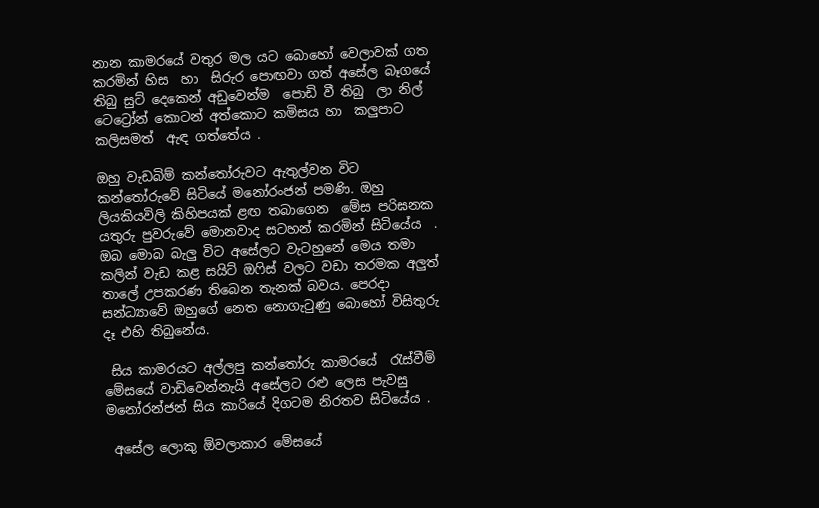නාන කාමරයේ වතුර මල යට බොහෝ වෙලාවක් ගත කරමින් හිස  හා  සිරුර පොඟවා ගත් අසේල බෑගයේ තිබු සුට් දෙකෙන් අඩුවෙන්ම  පොඩි වී තිබු  ලා නිල් ටෙට්‍රෝන් කොටන් අත්කොට කමිසය හා  කලුපාට  කලිසමත්  ඇඳ ගත්තේය .

ඔහු වැඩබිම් කන්තෝරුවට ඇතුල්වන විට කන්තෝරුවේ සිටියේ මනෝරංජන් පමණි. ඔහු   ලියකියවිලි කිහිපයක් ළඟ තබාගෙන  මේස පරිඝනක යතුරු පුවරුවේ මොනවාද සටහන් කරමින් සිටියේය  . ඔබ මොබ බැලු විට අසේලට වැටහුනේ මෙය තමා කලින් වැඩ කළ සයිට් ඔෆිස් වලට වඩා තරමක අලුත් තාලේ උපකරණ තිබෙන තැනක් බවය. පෙරදා සන්ධ්‍යාවේ ඔහුගේ නෙත නොගැටුණු බොහෝ විසිතුරු දෑ එහි තිබුනේය.

 සිය කාමරයට අල්ලපු කන්තෝරු කාමරයේ  රැස්වීම් මේසයේ වාඩිවෙන්නැයි අසේලට රළු ලෙස පැවසු මනෝරන්ජන් සිය කාරියේ දිගටම නිරතව සිටියේය .

 අසේල ලොකු ඕවලාකාර මේසයේ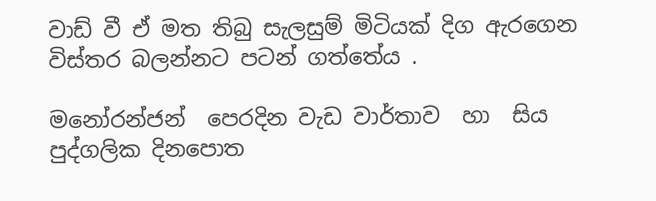වාඩ් වී ඒ මත තිබු සැලසුම් මිටියක් දිග ඇරගෙන විස්තර බලන්නට පටන් ගත්තේය .

මනෝරන්ජන්  පෙරදින වැඩ වාර්තාව  හා  සිය පුද්ගලික දිනපොත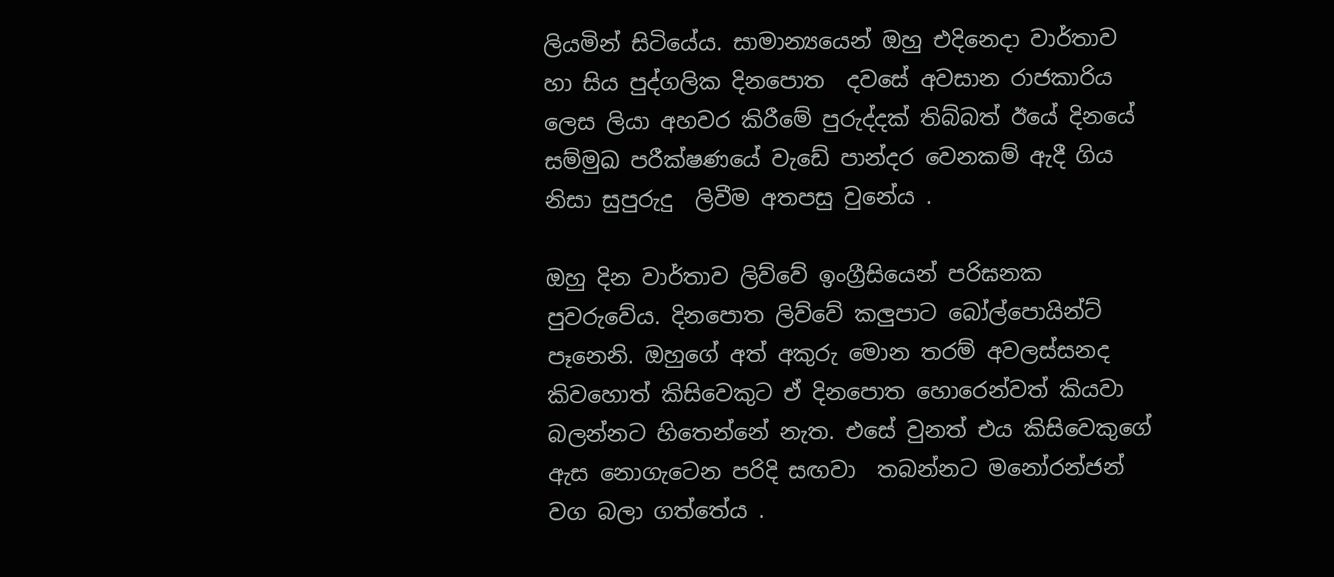ලියමින් සිටියේය. සාමාන්‍යයෙන් ඔහු එදිනෙදා වාර්තාව හා සිය පුද්ගලික දිනපොත  දවසේ අවසාන රාජකාරිය ලෙස ලියා අහවර කිරීමේ පුරුද්දක් තිබ්බත් ඊයේ දිනයේ සම්මුඛ පරීක්ෂණයේ වැඩේ පාන්දර වෙනකම් ඇදී ගිය නිසා සුපුරුදු  ලිවීම අතපසු වුනේය .

ඔහු දින වාර්තාව ලිව්වේ ඉංග්‍රීසියෙන් පරිඝනක පුවරුවේය. දිනපොත ලිව්වේ කලුපාට බෝල්පොයින්ට් පෑනෙනි. ඔහුගේ අත් අකුරු මොන තරම් අවලස්සනද කිවහොත් කිසිවෙකුට ඒ දිනපොත හොරෙන්වත් කියවා බලන්නට හිතෙන්නේ නැත. එසේ වුනත් එය කිසිවෙකුගේ ඇස නොගැටෙන පරිදි සඟවා  තබන්නට මනෝරන්ජන් වග බලා ගත්තේය .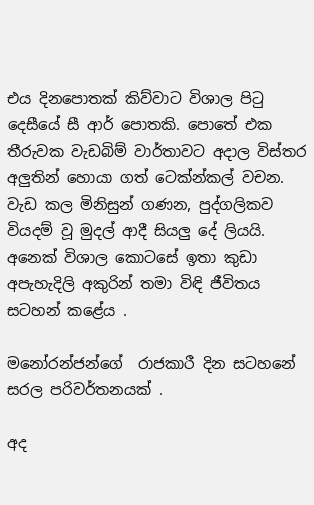එය දිනපොතක් කිව්වාට විශාල පිටු දෙසීයේ සී ආර් පොතකි. පොතේ එක තීරුවක වැඩබිම් වාර්තාවට අදාල විස්තර අලුතින් හොයා ගත් ටෙක්න්කල් වචන. වැඩ කල මිනිසුන් ගණන, පුද්ගලිකව වියදම් වූ මුදල් ආදී සියලු දේ ලියයි. අනෙක් විශාල කොටසේ ඉතා කුඩා අපැහැදිලි අකුරින් තමා විඳි ජීවිතය සටහන් කළේය .

මනෝරන්ජන්ගේ  රාජකාරී දින සටහනේ සරල පරිවර්තනයක් .

අද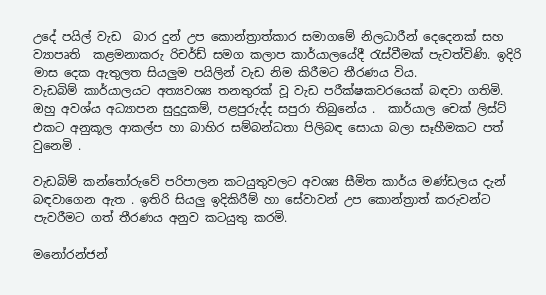උදේ පයිල් වැඩ  බාර දුන් උප කොන්ත්‍රාත්කාර සමාගමේ නිලධාරීන් දෙදෙනක් සහ ව්‍යාපෘති  කළමනාකරු රිචර්ඩ් සමග කලාප කාර්යාලයේදී රැස්වීමක් පැවත්විණි. ඉදිරි මාස දෙක ඇතුලත සියලුම පයිලින් වැඩ නිම කිරීමට තීරණය විය.
වැඩබිම් කාර්යාලයට අත්‍යවශ්‍ය තනතුරක් වූ වැඩ පරීක්ෂකවරයෙක් බඳවා ගතිමි. ඔහු අවශ්ය අධ්‍යාපන සුදුදුකම්, පළපුරුද්ද සපුරා තිබුනේය .  කාර්යාල චෙක් ලිස්ට් එකට අනුකූල ආකල්ප හා බාහිර සම්බන්ධතා පිලිබඳ සොයා බලා සෑහීමකට පත් වුනෙමි .

වැඩබිම් කන්තෝරුවේ පරිපාලන කටයුතුවලට අවශ්‍ය සීමිත කාර්ය මණ්ඩලය දැන් බඳවාගෙන ඇත . ඉතිරි සියලු ඉදිකිරීම් හා සේවාවන් උප කොන්ත්‍රාත් කරුවන්ට පැවරීමට ගත් තීරණය අනුව කටයුතු කරමි.

මනෝරන්ජන්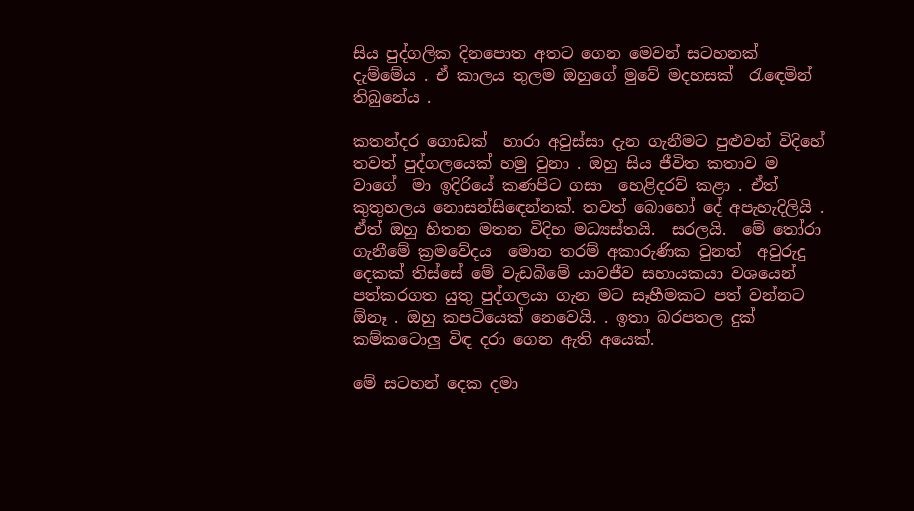සිය පුද්ගලික දිනපොත අතට ගෙන මෙවන් සටහනක් දැම්මේය . ඒ කාලය තුලම ඔහුගේ මුවේ මදහසක්  රැඳෙමින් තිබුනේය .

කතන්දර ගොඩක්  හාරා අවුස්සා දැන ගැනීමට පුළුවන් විදිහේ  තවත් පුද්ගලයෙක් හමු වුනා . ඔහු සිය ජීවිත කතාව ම වාගේ  මා ඉදිරියේ කණපිට ගසා  හෙළිදරව් කළා . ඒත් කුතුහලය නොසන්සිඳෙන්නක්. තවත් බොහෝ දේ අපැහැදිලියි . ඒත් ඔහු හිතන මතන විදිහ මධ්‍යස්තයි.  සරලයි.  මේ තෝරා ගැනීමේ ක්‍රමවේදය  මොන තරම් අකාරුණික වුනත්  අවුරුදු දෙකක් තිස්සේ මේ වැඩබිමේ යාවජීව සහායකයා වශයෙන් පත්කරගත යුතු පුද්ගලයා ගැන මට සෑහීමකට පත් වන්නට  ඕනෑ . ඔහු කපටියෙක් නෙවෙයි. . ඉතා බරපතල දුක් කම්කටොලු විඳ දරා ගෙන ඇති අයෙක්.

මේ සටහන් දෙක දමා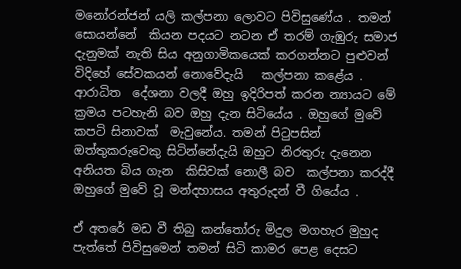මනෝරන්ජන් යලි කල්පනා ලොවට පිවිසුණේය . තමන් සොයන්නේ  කියන පදයට නටන ඒ තරම් ගැඹුරු සමාජ දැනුමක් නැති සිය අනුගාමිකයෙක් කරගන්නට පුළුවන් විදිහේ සේවකයන් නොවේදැයි   කල්පනා කළේය . ආරාධිත  දේශනා වලදී ඔහු ඉදිරිපත් කරන න්‍යායට මේ ක්‍රමය පටහැනි බව ඔහු දැන සිටියේය . ඔහුගේ මුවේ කපටි සිනාවක්  මැවුනේය. තමන් පිටුපසින් ඔත්තුකරුවෙකු සිටින්නේදැයි ඔහුට නිරතුරු දැනෙන අනියත බිය ගැන  කිසිවක් නොලී බව  කල්පනා කරද්දී ඔහුගේ මුවේ වූ මන්දහාසය අතුරුදන් වී ගියේය .

ඒ අතරේ මඩ වී තිබු කන්තෝරු මිදුල මගහැර මුහුද පැත්තේ පිවිසුමෙන් තමන් සිටි කාමර පෙළ දෙසට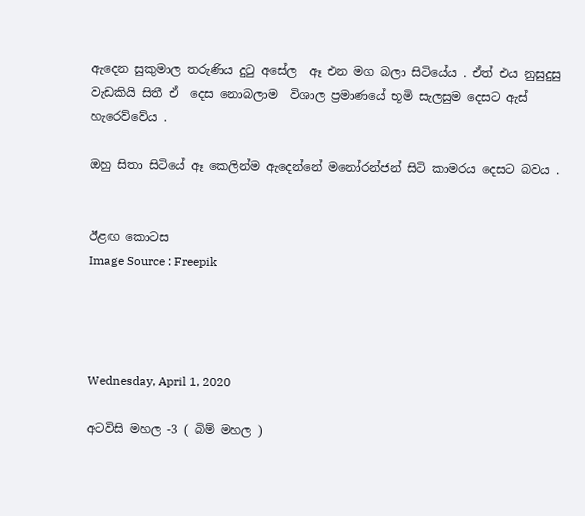ඇදෙන සුකුමාල තරුණිය දුටු අසේල  ඈ එන මග බලා සිටියේය . ඒත් එය නුසුදුසු වැඩකියි සිතී ඒ  දෙස නොබලාම  විශාල ප්‍රමාණයේ භූමි සැලසුම දෙසට ඇස් හැරෙව්වේය .

ඔහු සිතා සිටියේ ඈ කෙලින්ම ඇදෙන්නේ මනෝරන්ජන් සිටි කාමරය දෙසට බවය .


ඊළඟ කොටස
Image Source : Freepik




Wednesday, April 1, 2020

අටවිසි මහල -3 ( බිම් මහල )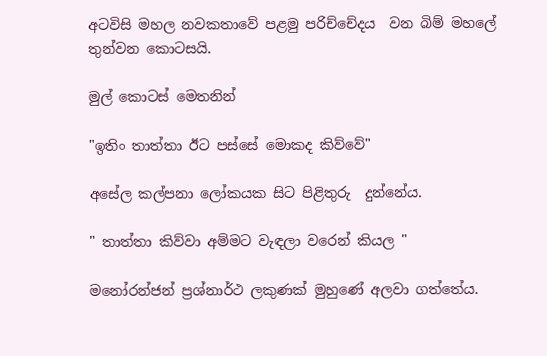අටවිසි මහල නවකතාවේ පළමු පරිච්චේදය  වන බිම් මහලේ තුන්වන කොටසයි.

මුල් කොටස් මෙතනින්

"ඉතිං තාත්තා ඊට පස්සේ මොකද කිව්වේ"

අසේල කල්පනා ලෝකයක සිට පිළිතුරු  දුන්නේය.

" තාත්තා කිව්වා අම්මට වැඳලා වරෙන් කියල "

මනෝරන්ජන් ප්‍රශ්නාර්ථ ලකුණක් මුහුණේ අලවා ගත්තේය.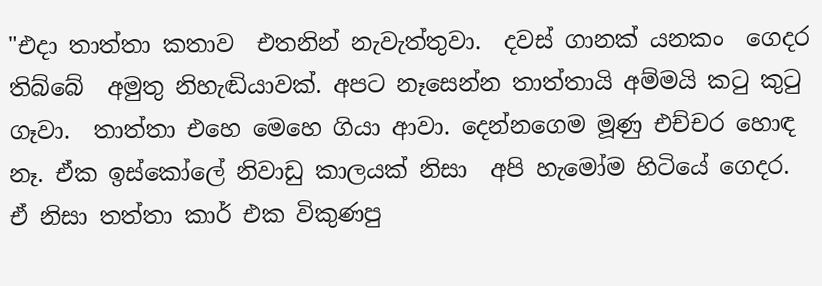"එදා තාත්තා කතාව  එතනින් නැවැත්තුවා.  දවස් ගානක් යනකං  ගෙදර  තිබ්බේ  අමුතු නිහැඬියාවක්. අපට නෑසෙන්න තාත්තායි අම්මයි කටු කුටු ගෑවා.  තාත්තා එහෙ මෙහෙ ගියා ආවා. දෙන්නගෙම මූණු එච්චර හොඳ නෑ. ඒක ඉස්කෝලේ නිවාඩු කාලයක් නිසා  අපි හැමෝම හිටියේ ගෙදර.  ඒ නිසා තත්තා කාර් එක විකුණපු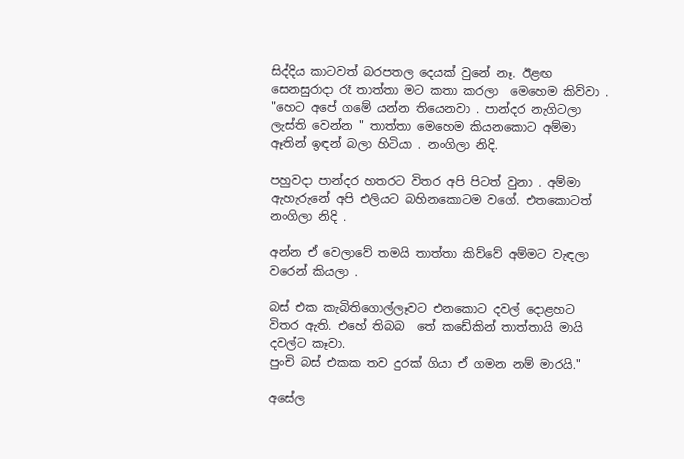සිද්දිය කාටවත් බරපතල දෙයක් වුනේ නෑ. ඊළඟ  සෙනසුරාදා රෑ තාත්තා මට කතා කරලා  මෙහෙම කිව්වා .
"හෙට අපේ ගමේ යන්න තියෙනවා . පාන්දර නැගිටලා ලැස්ති වෙන්න " තාත්තා මෙහෙම කියනකොට අම්මා ඈතින් ඉඳන් බලා හිටියා . නංගිලා නිදි.

පහුවදා පාන්දර හතරට විතර අපි පිටත් වුනා . අම්මා ඇහැරුනේ අපි එලියට බහිනකොටම වගේ. එතකොටත්  නංගිලා නිදි .

අන්න ඒ වෙලාවේ තමයි තාත්තා කිව්වේ අම්මට වැඳලා වරෙන් කියලා .

බස් එක කැබිතිගොල්ලෑවට එනකොට දවල් දොළහට විතර ඇති. එහේ තිබබ  තේ කඩේකින් තාත්තායි මායි දවල්ට කෑවා.
පුංචි බස් එකක තව දුරක් ගියා ඒ ගමන නම් මාරයි."

අසේල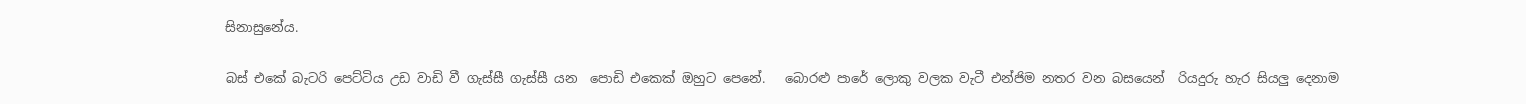සිනාසුනේය.

බස් එකේ බැටරි පෙට්ටිය උඩ වාඩි වී ගැස්සී ගැස්සී යන  පොඩි එකෙක් ඔහුට පෙනේ.   බොරළු පාරේ ලොකු වලක වැටී එන්ජිම නතර වන බසයෙන්  රියදුරු හැර සියලු දෙනාම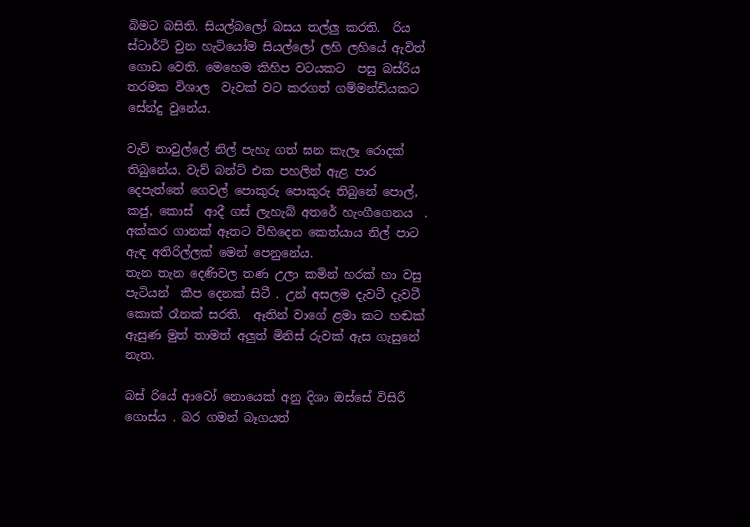බිමට බසිති. සියල්බලෝ බසය තල්ලු කරති.  රිය  ස්ටාර්ට් වුන හැටියෝම සියල්ලෝ ලහි ලහියේ ඇවිත් ගොඩ වෙති. මෙහෙම කිහිප වටයකට  පසු බස්රිය තරමක විශාල  වැවක් වට කරගත් ගම්මන්ඩියකට සේන්දු වුනේය.

වැව් තාවුල්ලේ නිල් පැහැ ගත් ඝන කැලෑ රොදක් තිබුනේය. වැව් බන්ට් එක පහලින් ඇළ පාර දෙපැත්තේ ගෙවල් පොකුරු පොකුරු තිබුනේ පොල්, කජු, කොස්  ආදී ගස් ලැහැබ් අතරේ හැංගීගෙනය  . අක්කර ගානක් ඈතට විහිදෙන කෙත්යාය නිල් පාට ඇඳ අතිරිල්ලක් මෙන් පෙනුනේය.
තැන තැන දෙණිවල තණ උලා කමින් හරක් හා වසු  පැටියන්  කීප දෙනක් සිටී . උන් අසලම දැවටී දැවටී කොක් රෑනක් සරති.  ඈතින් වාගේ ළමා කට හඬක් ඇසුණ මුත් තාමත් අලුත් මිනිස් රුවක් ඇස ගැසුනේ නැත.

බස් රියේ ආවෝ නොයෙක් අනු දිශා ඔස්සේ විසිරී ගොස්ය . බර ගමන් බෑගයත්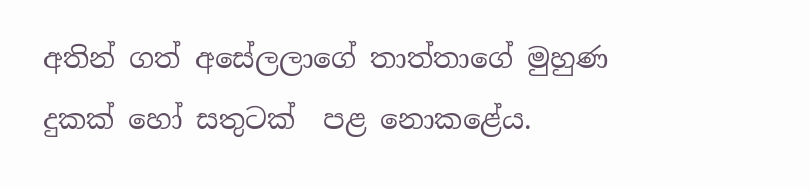අතින් ගත් අසේලලාගේ තාත්තාගේ මුහුණ දුකක් හෝ සතුටක්  පළ නොකළේය.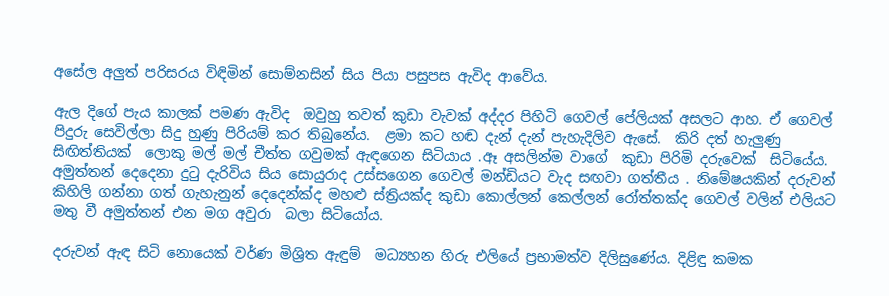අසේල අලුත් පරිසරය විඳිමින් සොම්නසින් සිය පියා පසුපස ඇවිද ආවේය.

ඇල දිගේ පැය කාලක් පමණ ඇවිද  ඔවුහු තවත් කුඩා වැවක් අද්දර පිහිටි ගෙවල් පේලියක් අසලට ආහ. ඒ ගෙවල්   පිදුරු සෙවිල්ලා සිදු හුණු පිරියම් කර තිබුනේය.  ළමා කට හඬ දැන් දැන් පැහැදිලිව ඇසේ.  කිරි දත් හැලුණු සිඟිත්තියක්  ලොකු මල් මල් චීත්ත ගවුමක් ඇඳගෙන සිටියාය .ඈ අසලින්ම වාගේ  කුඩා පිරිමි දරුවෙක්  සිටියේය.
අමුත්තන් දෙදෙනා දුටු දැරිවිය සිය සොයුරාද උස්සගෙන ගෙවල් මන්ඩියට වැද සඟවා ගත්තීය . නිමේෂයකින් දරුවන් කිහිලි ගන්නා ගත් ගැහැනුන් දෙදෙන්ක්ද මහළු ස්ත්‍රියක්ද කුඩා කොල්ලන් කෙල්ලන් රෝත්තක්ද ගෙවල් වලින් එලියට මතු වී අමුත්තන් එන මග අවුරා  බලා සිටියෝය.

දරුවන් ඇඳ සිටි නොයෙක් වර්ණ මිශ්‍රිත ඇඳුම්  මධ්‍යහන හිරු එලියේ ප්‍රභාමත්ව දිලිසුණේය. දිළිඳු කමක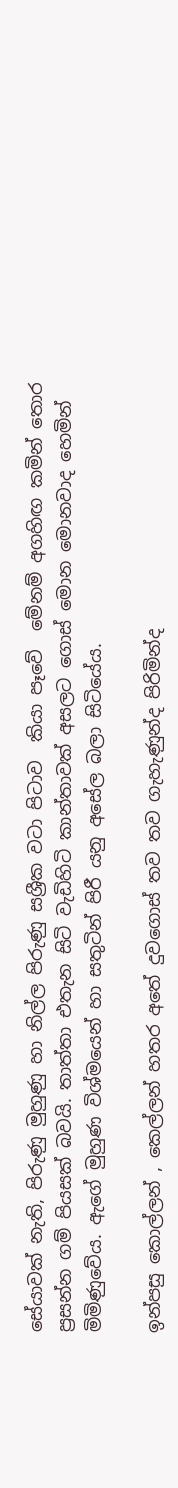සේයාවක් නැති, පිරුණු මුහුණු හා නිල්ල පිරුණු සශ්‍රීක වටා පිටාව  කියා පෑවේ  මේනම් අගහිඟ කමින් තොර  ප්‍රසන්න ගම් පියසක් බවයි. තාත්තා එතැන සිටි වැඩිහිටි කාන්තාවක් අසලට ගොස් මොන මොනවාද හෙමින් මිමිණුවේය. ඇගේ මුහුණ විශ්මයෙන් හා සතුටින් පිරී යනු අසේල බලා සිටියේය.

ඉන්පසු කොල්ලන් , කෙල්ලන් හතර අතේ දුවගොස් තව තව ගැහැණුන්ද පිරිමින්ද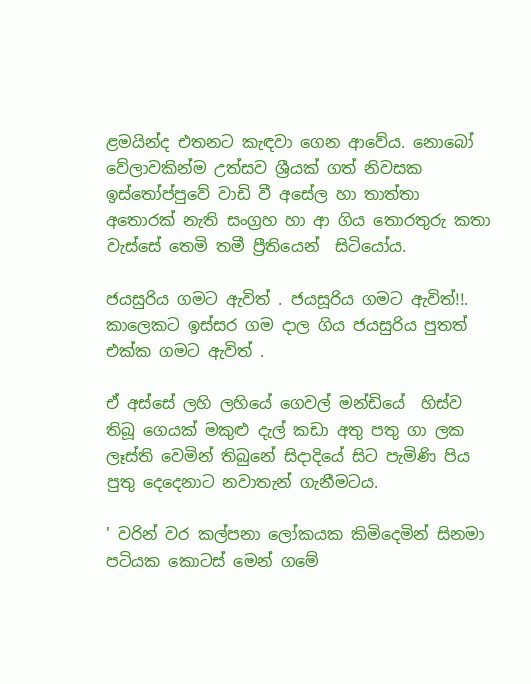ළමයින්ද එතනට කැඳවා ගෙන ආවේය. නොබෝ වේලාවකින්ම උත්සව ශ්‍රීයක් ගත් නිවසක ඉස්තෝප්පුවේ වාඩි වී අසේල හා තාත්තා අතොරක් නැති සංග්‍රහ හා ආ ගිය තොරතුරු කතා වැස්සේ තෙමි තමී ප්‍රීතියෙන්  සිටියෝය.

ජයසුරිය ගමට ඇවිත් . ජයසූරිය ගමට ඇවිත්!!. කාලෙකට ඉස්සර ගම දාල ගිය ජයසුරිය පුතත්  එක්ක ගමට ඇවිත් .

ඒ අස්සේ ලහි ලහියේ ගෙවල් මන්ඩියේ  හිස්ව තිබූ ගෙයක් මකුළු දැල් කඩා අතු පතු ගා ලක ලෑස්ති වෙමින් තිබුනේ සිදාදියේ සිට පැමිණි පිය පුතු දෙදෙනාට නවාතැන් ගැනීමටය.

' වරින් වර කල්පනා ලෝකයක කිමිදෙමින් සිනමා පටියක කොටස් මෙන් ගමේ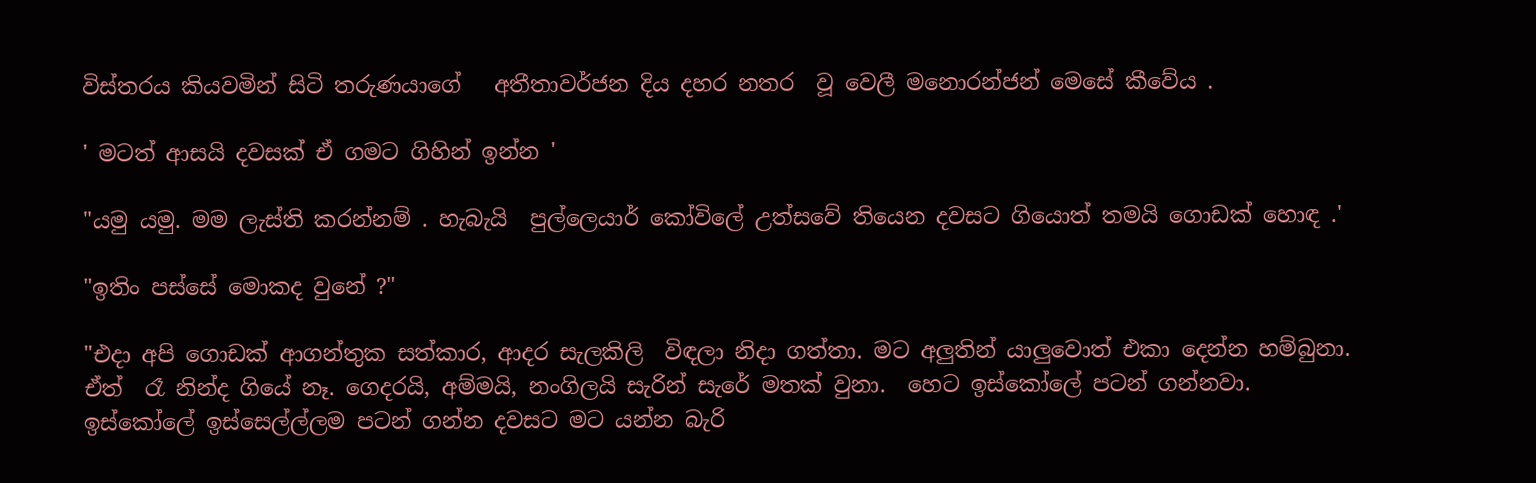විස්තරය කියවමින් සිටි තරුණයාගේ   අතීතාවර්ජන දිය දහර නතර  වූ වෙලී මනොරන්ජන් මෙසේ කීවේය .

' මටත් ආසයි දවසක් ඒ ගමට ගිහින් ඉන්න '

"යමු යමු. මම ලැස්ති කරන්නම් . හැබැයි  පුල්ලෙයාර් කෝවිලේ උත්සවේ තියෙන දවසට ගියොත් තමයි ගොඩක් හොඳ .'

"ඉතිං පස්සේ මොකද වුනේ ?"

"එදා අපි ගොඩක් ආගන්තුක සත්කාර, ආදර සැලකිලි  විඳලා නිදා ගත්තා. මට අලුතින් යාලුවොත් එකා දෙන්න හම්බුනා. ඒත්  රෑ නින්ද ගියේ නෑ. ගෙදරයි, අම්මයි, නංගිලයි සැරින් සැරේ මතක් වුනා.  හෙට ඉස්කෝලේ පටන් ගන්නවා. ඉස්කෝලේ ඉස්සෙල්ල්ලම පටන් ගන්න දවසට මට යන්න බැරි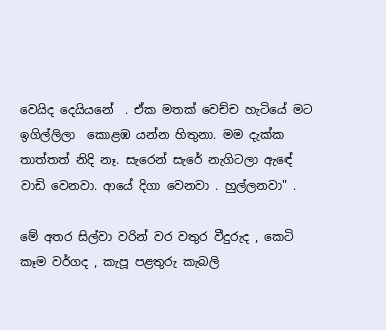වෙයිද දෙයියනේ  . ඒක මතක් වෙච්ච හැටියේ මට ඉගිල්ලිලා  කොළඹ යන්න හිතුනා. මම දැක්ක තාත්තත් නිදි නෑ. සැරෙන් සැරේ නැගිටලා ඇඳේ වාඩි වෙනවා. ආයේ දිගා වෙනවා . හුල්ලනවා" .

මේ අතර සිල්වා වරින් වර වතුර වීදුරුද , කෙටි කෑම වර්ගද , කැපූ පළතුරු කැබලි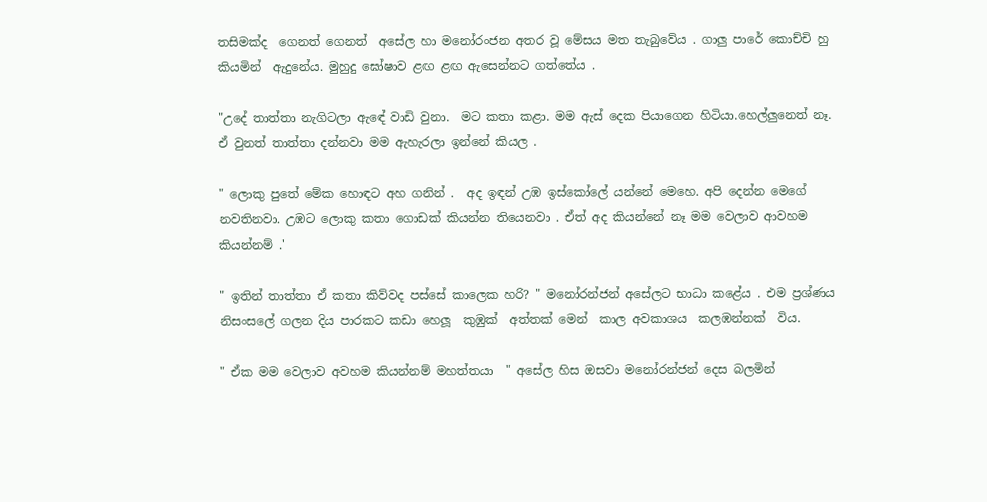තසිමක්ද  ගෙනත් ගෙනත්  අසේල හා මනෝරංජන අතර වූ මේසය මත තැබුවේය . ගාලු පාරේ කොච්චි හු කියමින්  ඇදුනේය. මුහුදු ඝෝෂාව ළඟ ළඟ ඇසෙන්නට ගත්තේය .

"උදේ තාත්තා නැගිටලා ඇඳේ වාඩි වුනා.  මට කතා කළා. මම ඇස් දෙක පියාගෙන හිටියා.හෙල්ලුනෙත් නෑ. ඒ වුනත් තාත්තා දන්නවා මම ඇහැරලා ඉන්නේ කියල .

" ලොකු පුතේ මේක හොඳට අහ ගනින් .  අද ඉඳන් උඹ ඉස්කෝලේ යන්නේ මෙහෙ. අපි දෙන්න මෙගේ නවතිනවා. උඹට ලොකු කතා ගොඩක් කියන්න තියෙනවා . ඒත් අද කියන්නේ නෑ මම වෙලාව ආවහම කියන්නම් .'

" ඉතින් තාත්තා ඒ කතා කිව්වද පස්සේ කාලෙක හරි? " මනෝරන්ජන් අසේලට භාධා කළේය . එම ප්‍රශ්ණය නිසංසලේ ගලන දිය පාරකට කඩා හෙලූ  කුඹුක්  අත්තක් මෙන්  කාල අවකාශය  කලඹන්නක්  විය.

" ඒක මම වෙලාව අවහම කියන්නම් මහත්තයා  " අසේල හිස ඔසවා මනෝරන්ජන් දෙස බලමින්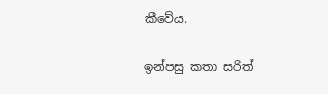කීවේය.

ඉන්පසු කතා සරිත්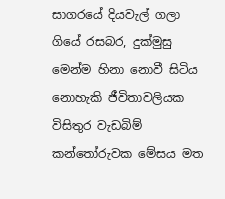සාගරයේ දියවැල් ගලා ගියේ රසබර, දුක්මුසු මෙන්ම හිනා නොවී සිටිය නොහැකි ජීවිතාවලියක විසිතුර වැඩබිම් කන්තෝරුවක මේසය මත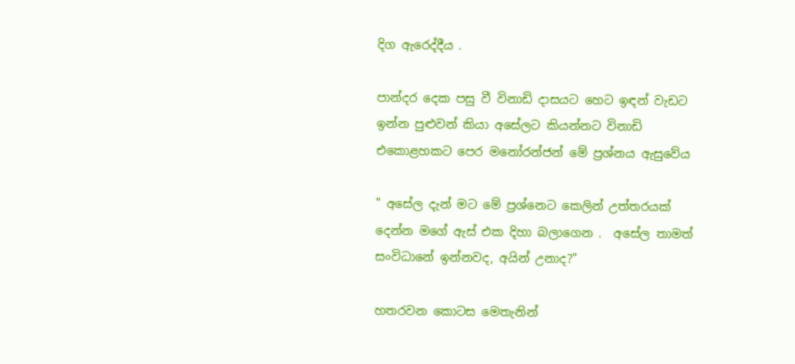දිග ඇරෙද්දීය .

පාන්දර දෙක පසු වී විනාඩි දාසයට හෙට ඉඳන් වැඩට ඉන්න පුළුවන් කියා අසේලට කියන්නට විනාඩි එකොළහකට පෙර මනෝරන්ජන් මේ ප්‍රශ්නය ඇසුවේය

" අසේල දැන් මට මේ ප්‍රශ්නෙට කෙලින් උත්තරයක්  දෙන්න මගේ ඇස් එක දිහා බලාගෙන .  අසේල තාමත් සංවිධානේ ඉන්නවද, අයින් උනාද?"

හතරවන කොටස මෙතැනින්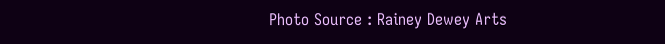Photo Source : Rainey Dewey Arts